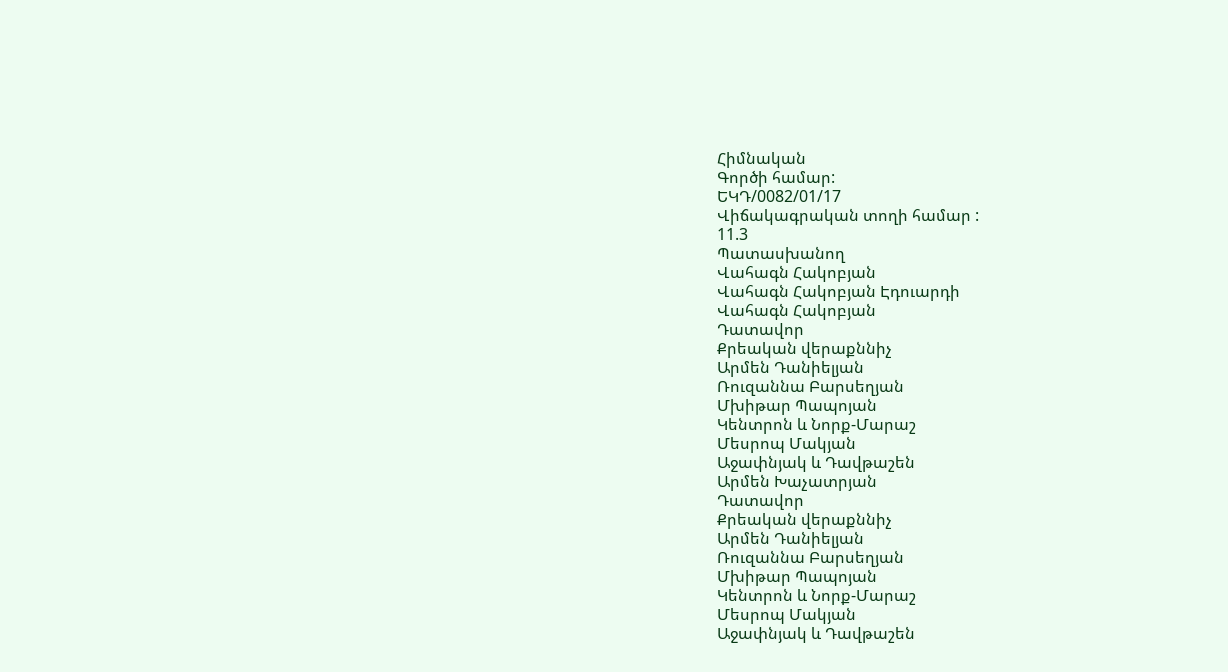Հիմնական
Գործի համար:
ԵԿԴ/0082/01/17
Վիճակագրական տողի համար :
11.3
Պատասխանող
Վահագն Հակոբյան
Վահագն Հակոբյան Էդուարդի
Վահագն Հակոբյան
Դատավոր
Քրեական վերաքննիչ
Արմեն Դանիելյան
Ռուզաննա Բարսեղյան
Մխիթար Պապոյան
Կենտրոն և Նորք-Մարաշ
Մեսրոպ Մակյան
Աջափնյակ և Դավթաշեն
Արմեն Խաչատրյան
Դատավոր
Քրեական վերաքննիչ
Արմեն Դանիելյան
Ռուզաննա Բարսեղյան
Մխիթար Պապոյան
Կենտրոն և Նորք-Մարաշ
Մեսրոպ Մակյան
Աջափնյակ և Դավթաշեն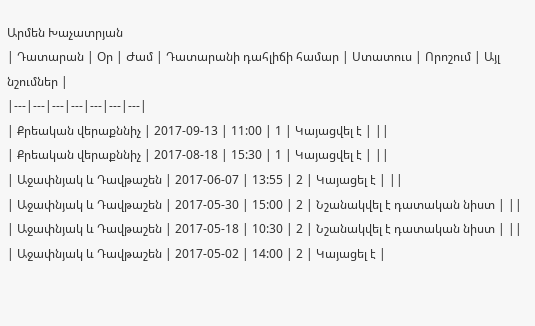Արմեն Խաչատրյան
| Դատարան | Օր | Ժամ | Դատարանի դահլիճի համար | Ստատուս | Որոշում | Այլ նշումներ |
|---|---|---|---|---|---|---|
| Քրեական վերաքննիչ | 2017-09-13 | 11:00 | 1 | Կայացվել է | ||
| Քրեական վերաքննիչ | 2017-08-18 | 15:30 | 1 | Կայացվել է | ||
| Աջափնյակ և Դավթաշեն | 2017-06-07 | 13:55 | 2 | Կայացել է | ||
| Աջափնյակ և Դավթաշեն | 2017-05-30 | 15:00 | 2 | Նշանակվել է դատական նիստ | ||
| Աջափնյակ և Դավթաշեն | 2017-05-18 | 10:30 | 2 | Նշանակվել է դատական նիստ | ||
| Աջափնյակ և Դավթաշեն | 2017-05-02 | 14:00 | 2 | Կայացել է |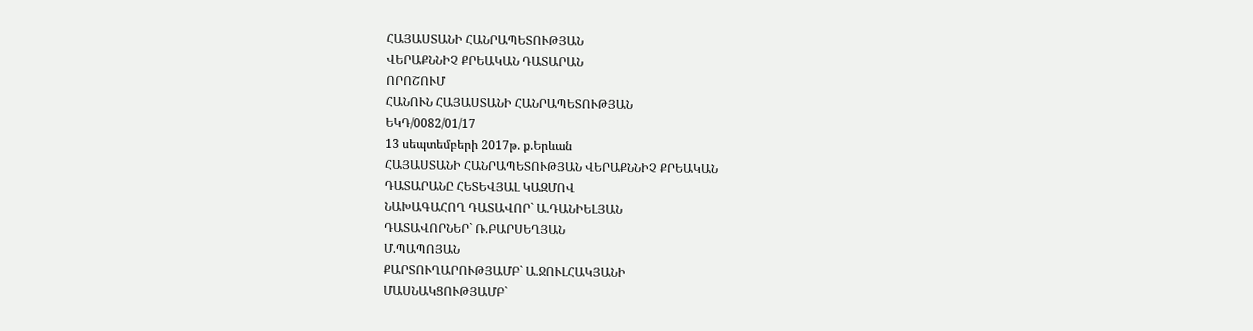ՀԱՅԱՍՏԱՆԻ ՀԱՆՐԱՊԵՏՈՒԹՅԱՆ
ՎԵՐԱՔՆՆԻՉ ՔՐԵԱԿԱՆ ԴԱՏԱՐԱՆ
ՈՐՈՇՈՒՄ
ՀԱՆՈՒՆ ՀԱՅԱՍՏԱՆԻ ՀԱՆՐԱՊԵՏՈՒԹՅԱՆ
ԵԿԴ/0082/01/17
13 սեպտեմբերի 2017թ. ք.Երևան
ՀԱՅԱՍՏԱՆԻ ՀԱՆՐԱՊԵՏՈՒԹՅԱՆ ՎԵՐԱՔՆՆԻՉ ՔՐԵԱԿԱՆ
ԴԱՏԱՐԱՆԸ ՀԵՏԵՎՅԱԼ ԿԱԶՄՈՎ
ՆԱԽԱԳԱՀՈՂ ԴԱՏԱՎՈՐ` Ա.ԴԱՆԻԵԼՅԱՆ
ԴԱՏԱՎՈՐՆԵՐ` Ռ.ԲԱՐՍԵՂՅԱՆ
Մ.ՊԱՊՈՅԱՆ
ՔԱՐՏՈՒՂԱՐՈՒԹՅԱՄԲ` Ա.ՋՈՒԼՀԱԿՅԱՆԻ
ՄԱՍՆԱԿՑՈՒԹՅԱՄԲ`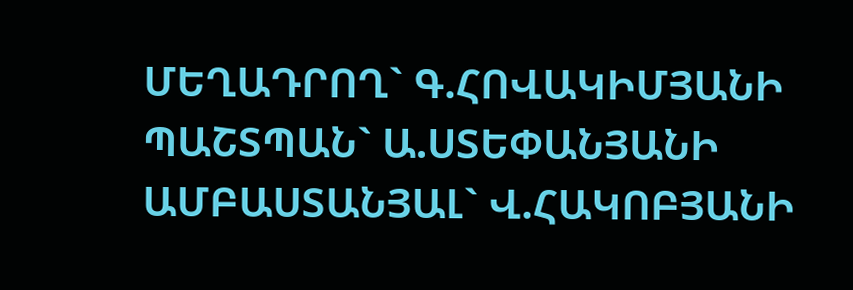ՄԵՂԱԴՐՈՂ` Գ.ՀՈՎԱԿԻՄՅԱՆԻ
ՊԱՇՏՊԱՆ` Ա.ՍՏԵՓԱՆՅԱՆԻ
ԱՄԲԱՍՏԱՆՅԱԼ` Վ.ՀԱԿՈԲՅԱՆԻ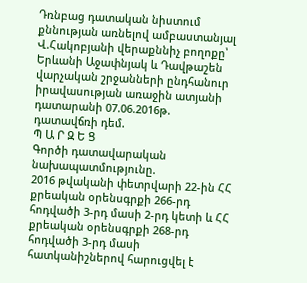Դռնբաց դատական նիստում քննության առնելով ամբաստանյալ Վ.Հակոբյանի վերաքննիչ բողոքը՝ Երևանի Աջափնյակ և Դավթաշեն վարչական շրջանների ընդհանուր իրավասության առաջին ատյանի դատարանի 07.06.2016թ. դատավճռի դեմ.
Պ Ա Ր Զ Ե Ց
Գործի դատավարական նախապատմությունը.
2016 թվականի փետրվարի 22-ին ՀՀ քրեական օրենսգրքի 266-րդ հոդվածի 3-րդ մասի 2-րդ կետի և ՀՀ քրեական օրենսգրքի 268-րդ հոդվածի 3-րդ մասի հատկանիշներով հարուցվել է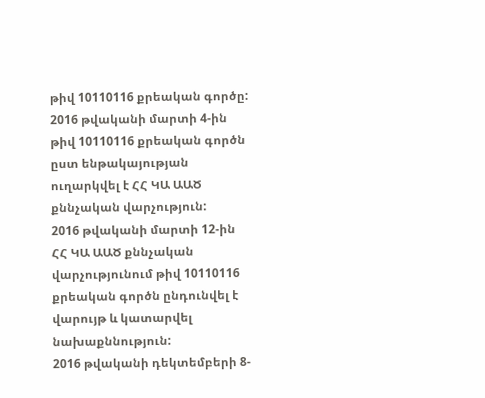թիվ 10110116 քրեական գործը:
2016 թվականի մարտի 4-ին թիվ 10110116 քրեական գործն ըստ ենթակայության ուղարկվել է ՀՀ ԿԱ ԱԱԾ քննչական վարչություն:
2016 թվականի մարտի 12-ին ՀՀ ԿԱ ԱԱԾ քննչական վարչությունում թիվ 10110116 քրեական գործն ընդունվել է վարույթ և կատարվել նախաքննություն:
2016 թվականի դեկտեմբերի 8-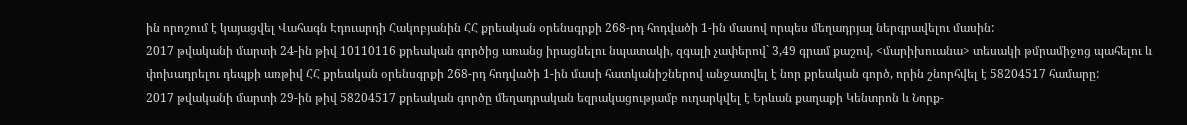ին որոշում է կայացվել Վահագն Էդուարդի Հակոբյանին ՀՀ քրեական օրենսգրքի 268-րդ հոդվածի 1-ին մասով որպես մեղադրյալ ներգրավելու մասին:
2017 թվականի մարտի 24-ին թիվ 10110116 քրեական գործից առանց իրացնելու նպատակի, զգալի չափերով` 3,49 գրամ քաշով, <մարիխուանա> տեսակի թմրամիջոց պահելու և փոխադրելու դեպքի առթիվ ՀՀ քրեական օրենսգրքի 268-րդ հոդվածի 1-ին մասի հատկանիշներով անջատվել է նոր քրեական գործ, որին շնորհվել է 58204517 համարը:
2017 թվականի մարտի 29-ին թիվ 58204517 քրեական գործը մեղադրական եզրակացությամբ ուղարկվել է Երևան քաղաքի Կենտրոն և Նորք-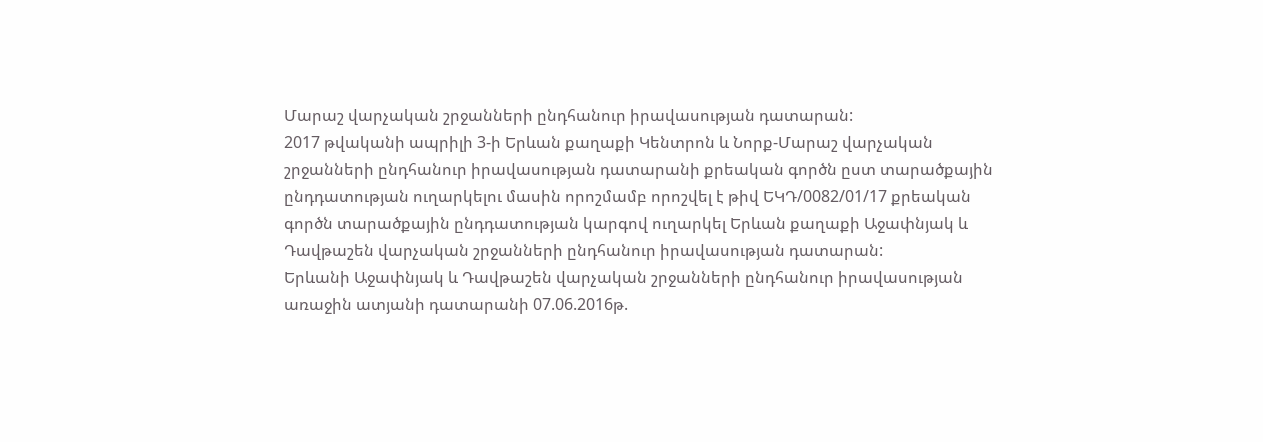Մարաշ վարչական շրջանների ընդհանուր իրավասության դատարան:
2017 թվականի ապրիլի 3-ի Երևան քաղաքի Կենտրոն և Նորք-Մարաշ վարչական շրջանների ընդհանուր իրավասության դատարանի քրեական գործն ըստ տարածքային ընդդատության ուղարկելու մասին որոշմամբ որոշվել է թիվ ԵԿԴ/0082/01/17 քրեական գործն տարածքային ընդդատության կարգով ուղարկել Երևան քաղաքի Աջափնյակ և Դավթաշեն վարչական շրջանների ընդհանուր իրավասության դատարան:
Երևանի Աջափնյակ և Դավթաշեն վարչական շրջանների ընդհանուր իրավասության առաջին ատյանի դատարանի 07.06.2016թ.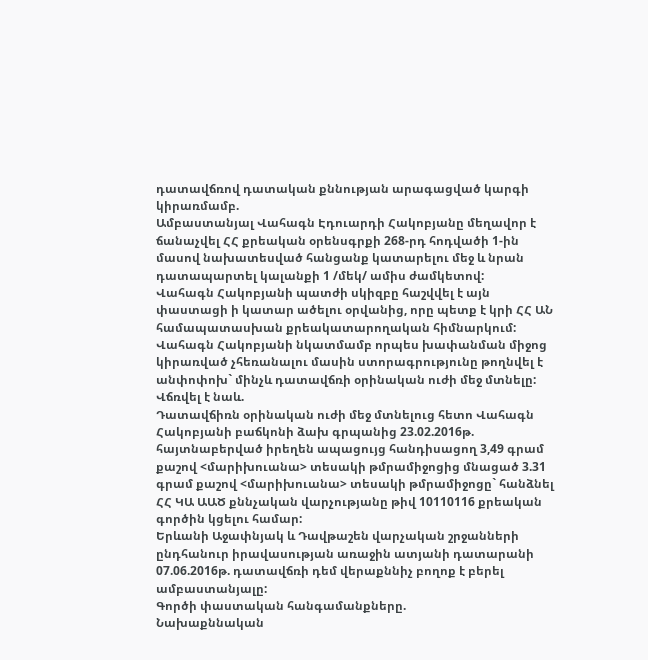դատավճռով դատական քննության արագացված կարգի կիրառմամբ.
Ամբաստանյալ Վահագն Էդուարդի Հակոբյանը մեղավոր է ճանաչվել ՀՀ քրեական օրենսգրքի 268-րդ հոդվածի 1-ին մասով նախատեսված հանցանք կատարելու մեջ և նրան դատապարտել կալանքի 1 /մեկ/ ամիս ժամկետով:
Վահագն Հակոբյանի պատժի սկիզբը հաշվվել է այն փաստացի ի կատար ածելու օրվանից, որը պետք է կրի ՀՀ ԱՆ համապատասխան քրեակատարողական հիմնարկում:
Վահագն Հակոբյանի նկատմամբ որպես խափանման միջոց կիրառված չհեռանալու մասին ստորագրությունը թողնվել է անփոփոխ` մինչև դատավճռի օրինական ուժի մեջ մտնելը:
Վճռվել է նաև.
Դատավճիռն օրինական ուժի մեջ մտնելուց հետո Վահագն Հակոբյանի բաճկոնի ձախ գրպանից 23.02.2016թ. հայտնաբերված իրեղեն ապացույց հանդիսացող 3,49 գրամ քաշով <մարիխուանա> տեսակի թմրամիջոցից մնացած 3.31 գրամ քաշով <մարիխուանա> տեսակի թմրամիջոցը` հանձնել ՀՀ ԿԱ ԱԱԾ քննչական վարչությանը թիվ 10110116 քրեական գործին կցելու համար:
Երևանի Աջափնյակ և Դավթաշեն վարչական շրջանների ընդհանուր իրավասության առաջին ատյանի դատարանի 07.06.2016թ. դատավճռի դեմ վերաքննիչ բողոք է բերել ամբաստանյալը:
Գործի փաստական հանգամանքները.
Նախաքննական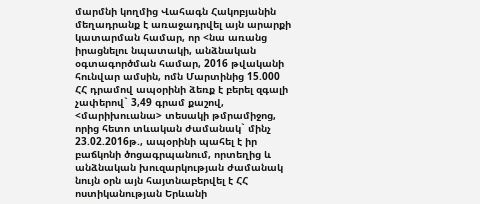մարմնի կողմից Վահագն Հակոբյանին մեղադրանք է առաջադրվել այն արարքի կատարման համար, որ <նա առանց իրացնելու նպատակի, անձնական օգտագործման համար, 2016 թվականի հունվար ամսին, ոմն Մարտինից 15.000 ՀՀ դրամով ապօրինի ձեռք է բերել զգալի չափերով` 3,49 գրամ քաշով, <մարիխուանա> տեսակի թմրամիջոց, որից հետո տևական ժամանակ` մինչ 23.02.2016թ., ապօրինի պահել է իր բաճկոնի ծոցագրպանում, որտեղից և անձնական խուզարկության ժամանակ նույն օրն այն հայտնաբերվել է ՀՀ ոստիկանության Երևանի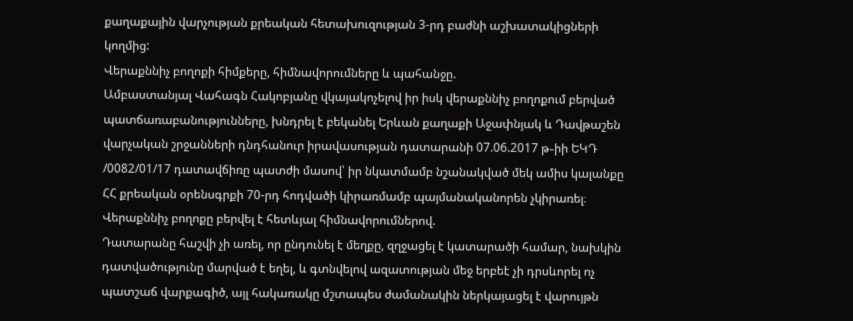քաղաքային վարչության քրեական հետախուզության 3-րդ բաժնի աշխատակիցների կողմից:
Վերաքննիչ բողոքի հիմքերը, հիմնավորումները և պահանջը.
Ամբաստանյալ Վահագն Հակոբյանը վկայակոչելով իր իսկ վերաքննիչ բողոքում բերված պատճառաբանությունները, խնդրել է բեկանել Երևան քաղաքի Աջափնյակ և Դավթաշեն վարչական շրջանների դնդհանուր իրավասության դատարանի 07.06.2017 թ֊իի ԵԿԴ /0082/01/17 դատավճիռը պատժի մասով՝ իր նկատմամբ նշանակված մեկ ամիս կալանքը ՀՀ քրեական օրենսգրքի 70-րդ հոդվածի կիրառմամբ պայմանականորեն չկիրառել։
Վերաքննիչ բողոքը բերվել է հետևյալ հիմնավորումներով.
Դատարանը հաշվի չի առել, որ ընդունել է մեղքը, զղջացել է կատարածի համար, նախկին դատվածությունը մարված է եղել, և գտնվելով ազատության մեջ երբեէ չի դրսևորել ոչ պատշաճ վարքագիծ, այլ հակառակը մշտապես ժամանակին ներկայացել է վարույթն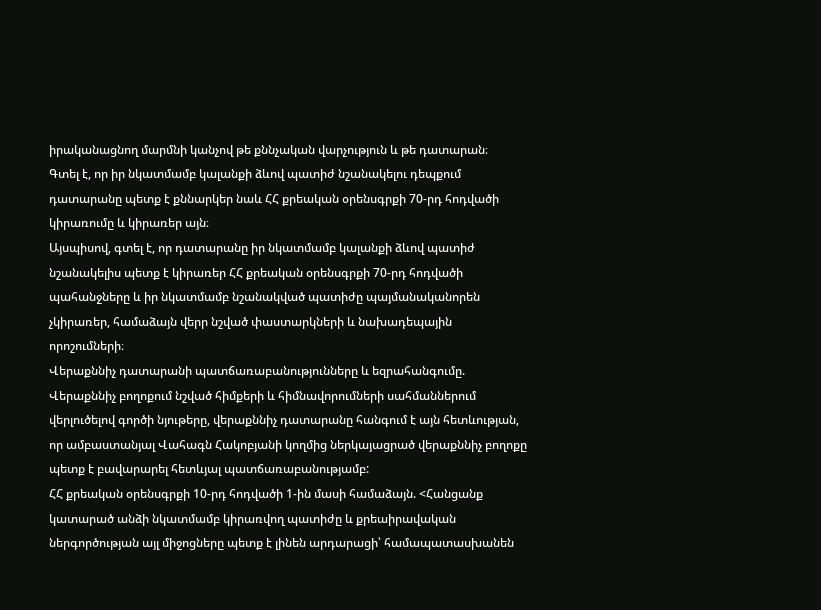իրականացնող մարմնի կանչով թե քննչական վարչություն և թե դատարան։
Գտել է, որ իր նկատմամբ կալանքի ձևով պատիժ նշանակելու դեպքում դատարանը պետք է քննարկեր նաև ՀՀ քրեական օրենսգրքի 70-րդ հոդվածի կիրառումը և կիրառեր այն։
Այսպիսով, գտել է, որ դատարանը իր նկատմամբ կալանքի ձևով պատիժ նշանակելիս պետք է կիրառեր ՀՀ քրեական օրենսգրքի 70-րդ հոդվածի պահանջները և իր նկատմամբ նշանակված պատիժը պայմանականորեն չկիրառեր, համաձայն վերր նշված փաստարկների և նախադեպային որոշումների։
Վերաքննիչ դատարանի պատճառաբանությունները և եզրահանգումը.
Վերաքննիչ բողոքում նշված հիմքերի և հիմնավորումների սահմաններում վերլուծելով գործի նյութերը, վերաքննիչ դատարանը հանգում է այն հետևության, որ ամբաստանյալ Վահագն Հակոբյանի կողմից ներկայացրած վերաքննիչ բողոքը պետք է բավարարել հետևյալ պատճառաբանությամբ:
ՀՀ քրեական օրենսգրքի 10-րդ հոդվածի 1-ին մասի համաձայն. <Հանցանք կատարած անձի նկատմամբ կիրառվող պատիժը և քրեաիրավական ներգործության այլ միջոցները պետք է լինեն արդարացի՝ համապատասխանեն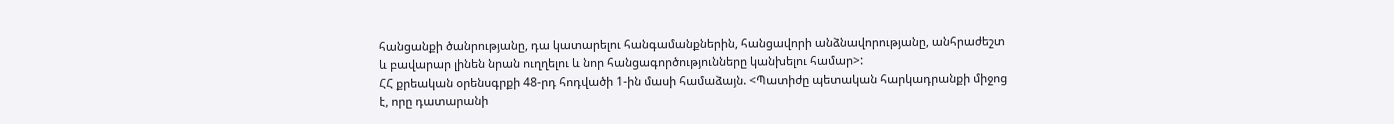հանցանքի ծանրությանը, դա կատարելու հանգամանքներին, հանցավորի անձնավորությանը, անհրաժեշտ և բավարար լինեն նրան ուղղելու և նոր հանցագործությունները կանխելու համար>:
ՀՀ քրեական օրենսգրքի 48-րդ հոդվածի 1-ին մասի համաձայն. <Պատիժը պետական հարկադրանքի միջոց է, որը դատարանի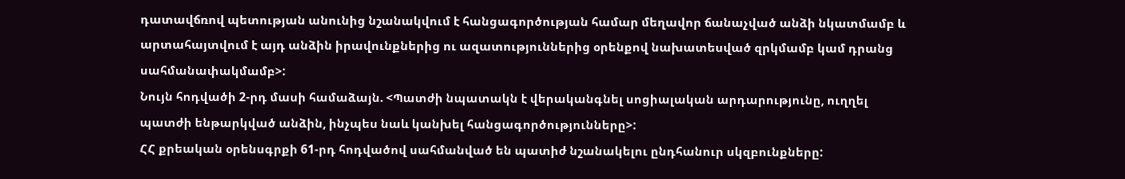դատավճռով պետության անունից նշանակվում է հանցագործության համար մեղավոր ճանաչված անձի նկատմամբ և արտահայտվում է այդ անձին իրավունքներից ու ազատություններից օրենքով նախատեսված զրկմամբ կամ դրանց սահմանափակմամբ>:
Նույն հոդվածի 2-րդ մասի համաձայն. <Պատժի նպատակն է վերականգնել սոցիալական արդարությունը, ուղղել պատժի ենթարկված անձին, ինչպես նաև կանխել հանցագործությունները>:
ՀՀ քրեական օրենսգրքի 61-րդ հոդվածով սահմանված են պատիժ նշանակելու ընդհանուր սկզբունքները: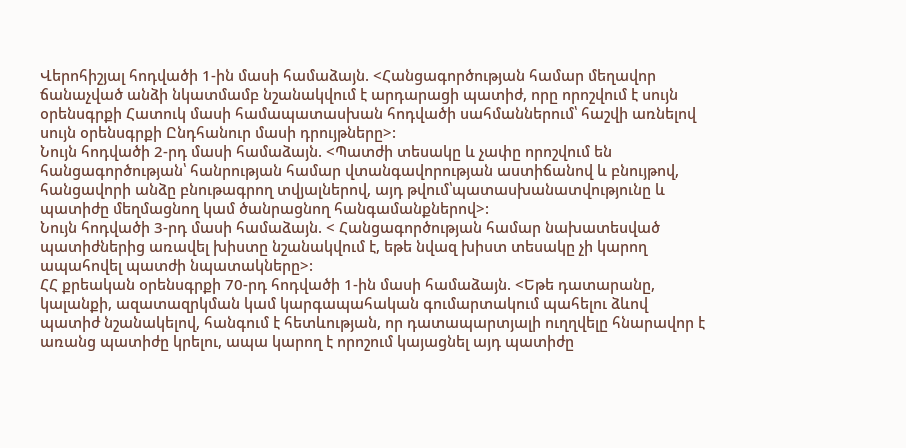Վերոհիշյալ հոդվածի 1-ին մասի համաձայն. <Հանցագործության համար մեղավոր ճանաչված անձի նկատմամբ նշանակվում է արդարացի պատիժ, որը որոշվում է սույն օրենսգրքի Հատուկ մասի համապատասխան հոդվածի սահմաններում՝ հաշվի առնելով սույն օրենսգրքի Ընդհանուր մասի դրույթները>:
Նույն հոդվածի 2-րդ մասի համաձայն. <Պատժի տեսակը և չափը որոշվում են հանցագործության՝ հանրության համար վտանգավորության աստիճանով և բնույթով, հանցավորի անձը բնութագրող տվյալներով, այդ թվում՝պատասխանատվությունը և պատիժը մեղմացնող կամ ծանրացնող հանգամանքներով>:
Նույն հոդվածի 3-րդ մասի համաձայն. < Հանցագործության համար նախատեսված պատիժներից առավել խիստը նշանակվում է, եթե նվազ խիստ տեսակը չի կարող ապահովել պատժի նպատակները>:
ՀՀ քրեական օրենսգրքի 70-րդ հոդվածի 1-ին մասի համաձայն. <Եթե դատարանը, կալանքի, ազատազրկման կամ կարգապահական գումարտակում պահելու ձևով պատիժ նշանակելով, հանգում է հետևության, որ դատապարտյալի ուղղվելը հնարավոր է առանց պատիժը կրելու, ապա կարող է որոշում կայացնել այդ պատիժը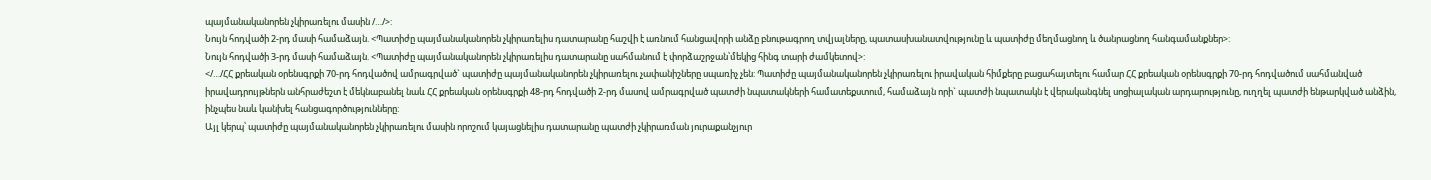պայմանականորեն չկիրառելու մասին /…/>:
Նույն հոդվածի 2-րդ մասի համաձայն. <Պատիժը պայմանականորեն չկիրառելիս դատարանը հաշվի է առնում հանցավորի անձը բնութագրող տվյալները, պատասխանատվությունը և պատիժը մեղմացնող և ծանրացնող հանգամանքներ>:
Նույն հոդվածի 3-րդ մասի համաձայն. <Պատիժը պայմանականորեն չկիրառելիս դատարանը սահմանում է փորձաշրջան՝մեկից հինգ տարի ժամկետով>:
</…/ՀՀ քրեական օրենսգրքի 70-րդ հոդվածով ամրագրված` պատիժը պայմանականորեն չկիրառելու չափանիշները սպառիչ չեն: Պատիժը պայմանականորեն չկիրառելու իրավական հիմքերը բացահայտելու համար ՀՀ քրեական օրենսգրքի 70-րդ հոդվածում սահմանված իրավադրույթներն անհրաժեշտ է մեկնաբանել նաև ՀՀ քրեական օրենսգրքի 48-րդ հոդվածի 2-րդ մասով ամրագրված պատժի նպատակների համատեքստում, համաձայն որի` պատժի նպատակն է վերականգնել սոցիալական արդարությունը, ուղղել պատժի ենթարկված անձին, ինչպես նաև կանխել հանցագործությունները:
Այլ կերպ՝ պատիժը պայմանականորեն չկիրառելու մասին որոշում կայացնելիս դատարանը պատժի չկիրառման յուրաքանչյուր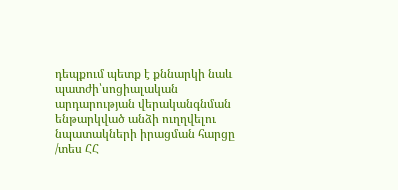դեպքում պետք է քննարկի նաև պատժի՝սոցիալական արդարության վերականգնման ենթարկված անձի ուղղվելու նպատակների իրացման հարցը /տես ՀՀ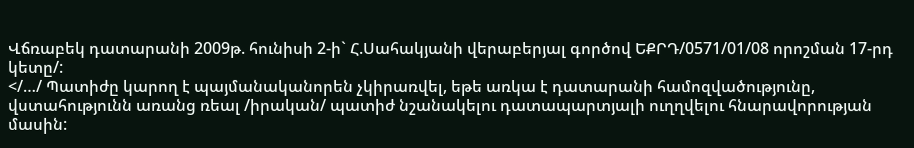Վճռաբեկ դատարանի 2009թ. հունիսի 2-ի` Հ.Սահակյանի վերաբերյալ գործով ԵՔՐԴ/0571/01/08 որոշման 17-րդ կետը/:
</…/ Պատիժը կարող է պայմանականորեն չկիրառվել, եթե առկա է դատարանի համոզվածությունը, վստահությունն առանց ռեալ /իրական/ պատիժ նշանակելու դատապարտյալի ուղղվելու հնարավորության մասին: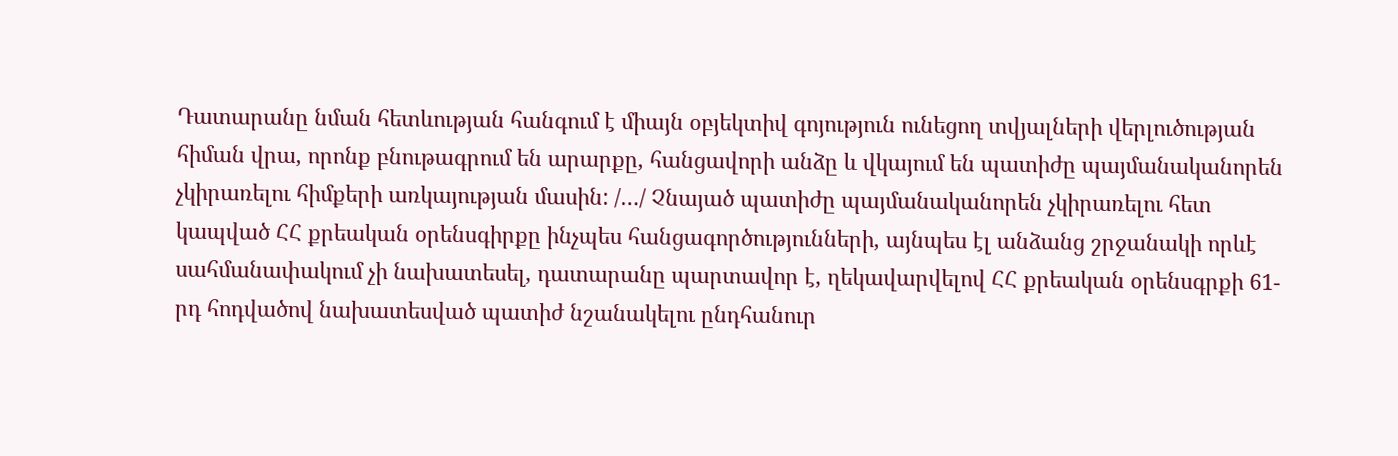Դատարանը նման հետևության հանգում է միայն օբյեկտիվ գոյություն ունեցող տվյալների վերլուծության հիման վրա, որոնք բնութագրում են արարքը, հանցավորի անձը և վկայում են պատիժը պայմանականորեն չկիրառելու հիմքերի առկայության մասին: /…/ Չնայած պատիժը պայմանականորեն չկիրառելու հետ կապված ՀՀ քրեական օրենսգիրքը ինչպես հանցագործությունների, այնպես էլ անձանց շրջանակի որևէ սահմանափակում չի նախատեսել, դատարանը պարտավոր է, ղեկավարվելով ՀՀ քրեական օրենսգրքի 61-րդ հոդվածով նախատեսված պատիժ նշանակելու ընդհանուր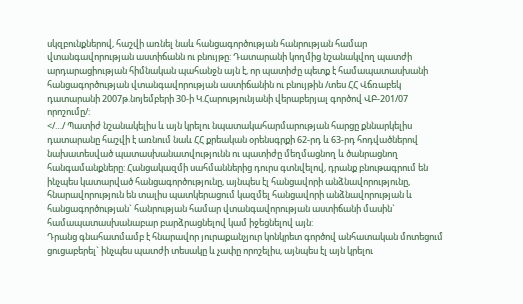սկզբունքներով, հաշվի առնել նաև հանցագործության հանրության համար վտանգավորության աստիճանն ու բնույթը: Դատարանի կողմից նշանակվող պատժի արդարացիության հիմնական պահանջն այն է, որ պատիժը պետք է համապատասխանի հանցագործության վտանգավորության աստիճանին ու բնույթին /տես ՀՀ Վճռաբեկ դատարանի 2007թ.նոյեմբերի 30-ի Կ.Հարությունյանի վերաբերյալ գործով ՎԲ-201/07 որոշումը/:
</…/ Պատիժ նշանակելիս և այն կրելու նպատակահարմարության հարցը քննարկելիս դատարանը հաշվի է առնում նաև ՀՀ քրեական օրենսգրքի 62-րդ և 63-րդ հոդվածներով նախատեսված պատասխանատվությունն ու պատիժը մեղմացնող և ծանրացնող հանգամանքները: Հանցակազմի սահմաններից դուրս գտնվելով, դրանք բնութագրում են ինչպես կատարված հանցագործությունը, այնպես էլ հանցավորի անձնավորությունը, հնարավորություն են տալիս պատկերացում կազմել հանցավորի անձնավորության և հանցագործության` հանրության համար վտանգավորության աստիճանի մասին` համապատասխանաբար բարձրացնելով կամ իջեցնելով այն:
Դրանց գնահատմամբ է հնարավոր յուրաքանչյուր կոնկրետ գործով անհատական մոտեցում ցուցաբերել` ինչպես պատժի տեսակը և չափը որոշելիս, այնպես էլ այն կրելու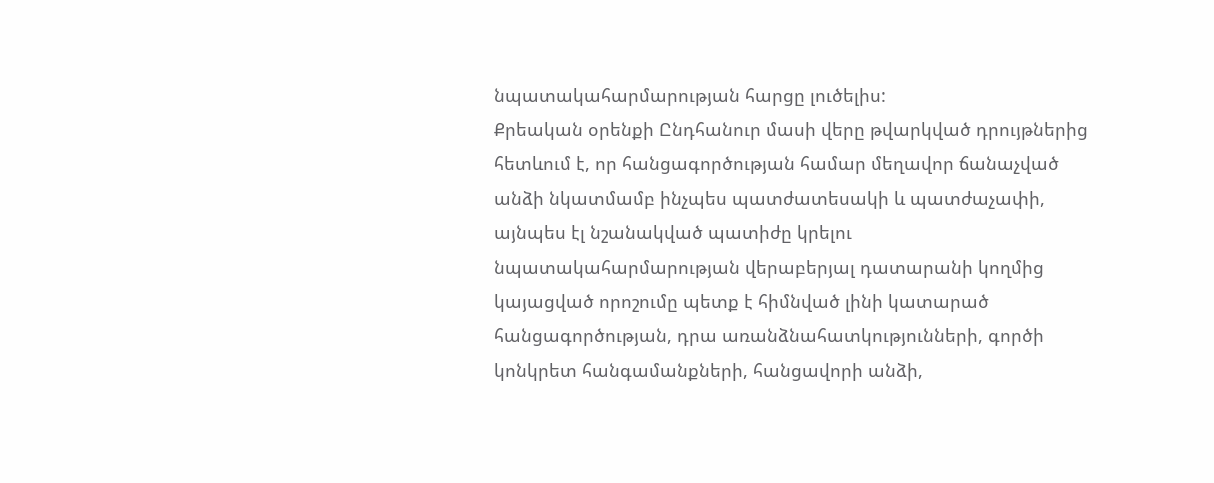նպատակահարմարության հարցը լուծելիս:
Քրեական օրենքի Ընդհանուր մասի վերը թվարկված դրույթներից հետևում է, որ հանցագործության համար մեղավոր ճանաչված անձի նկատմամբ ինչպես պատժատեսակի և պատժաչափի, այնպես էլ նշանակված պատիժը կրելու նպատակահարմարության վերաբերյալ դատարանի կողմից կայացված որոշումը պետք է հիմնված լինի կատարած հանցագործության, դրա առանձնահատկությունների, գործի կոնկրետ հանգամանքների, հանցավորի անձի,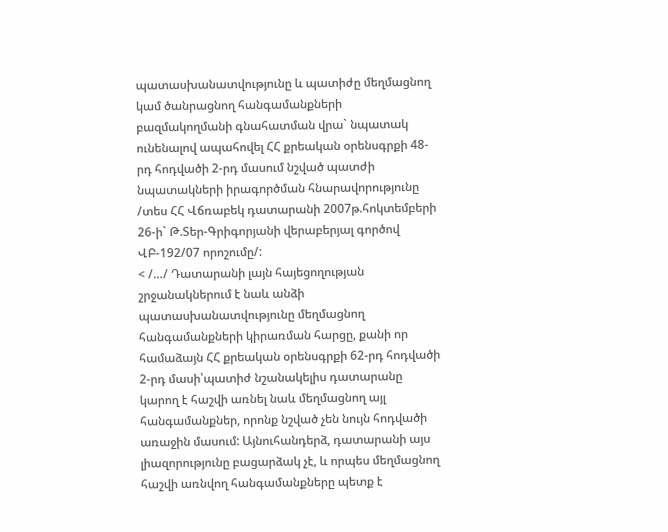պատասխանատվությունը և պատիժը մեղմացնող կամ ծանրացնող հանգամանքների բազմակողմանի գնահատման վրա` նպատակ ունենալով ապահովել ՀՀ քրեական օրենսգրքի 48-րդ հոդվածի 2-րդ մասում նշված պատժի նպատակների իրագործման հնարավորությունը /տես ՀՀ Վճռաբեկ դատարանի 2007թ.հոկտեմբերի 26-ի` Թ.Տեր-Գրիգորյանի վերաբերյալ գործով ՎԲ-192/07 որոշումը/:
< /…/ Դատարանի լայն հայեցողության շրջանակներում է նաև անձի պատասխանատվությունը մեղմացնող հանգամանքների կիրառման հարցը, քանի որ համաձայն ՀՀ քրեական օրենսգրքի 62-րդ հոդվածի 2-րդ մասի՝պատիժ նշանակելիս դատարանը կարող է հաշվի առնել նաև մեղմացնող այլ հանգամանքներ, որոնք նշված չեն նույն հոդվածի առաջին մասում: Այնուհանդերձ, դատարանի այս լիազորությունը բացարձակ չէ, և որպես մեղմացնող հաշվի առնվող հանգամանքները պետք է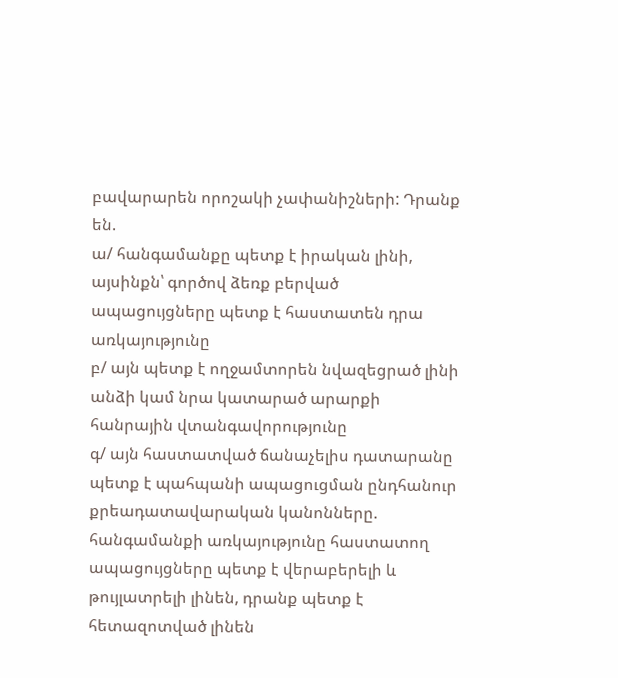բավարարեն որոշակի չափանիշների: Դրանք են.
ա/ հանգամանքը պետք է իրական լինի, այսինքն՝ գործով ձեռք բերված ապացույցները պետք է հաստատեն դրա առկայությունը
բ/ այն պետք է ողջամտորեն նվազեցրած լինի անձի կամ նրա կատարած արարքի հանրային վտանգավորությունը
գ/ այն հաստատված ճանաչելիս դատարանը պետք է պահպանի ապացուցման ընդհանուր քրեադատավարական կանոնները. հանգամանքի առկայությունը հաստատող ապացույցները պետք է վերաբերելի և թույլատրելի լինեն, դրանք պետք է հետազոտված լինեն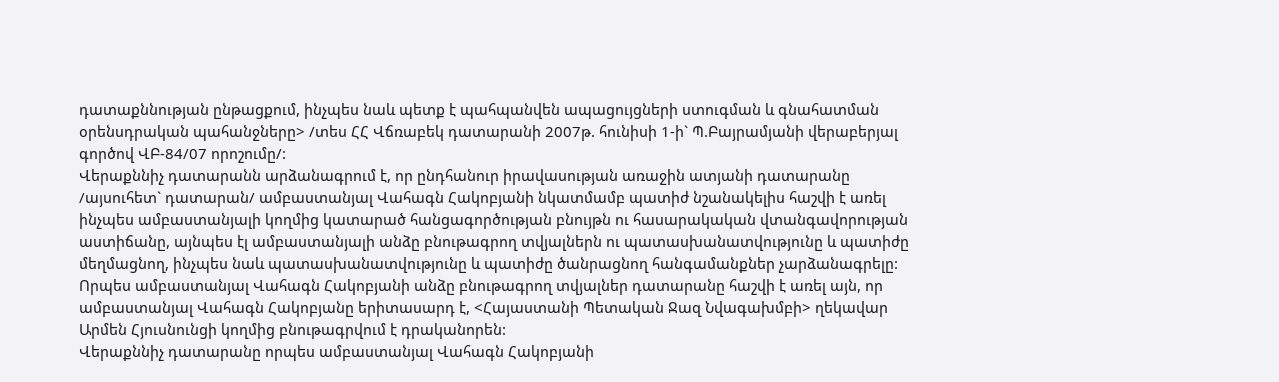դատաքննության ընթացքում, ինչպես նաև պետք է պահպանվեն ապացույցների ստուգման և գնահատման օրենսդրական պահանջները> /տես ՀՀ Վճռաբեկ դատարանի 2007թ. հունիսի 1-ի` Պ.Բայրամյանի վերաբերյալ գործով ՎԲ-84/07 որոշումը/:
Վերաքննիչ դատարանն արձանագրում է, որ ընդհանուր իրավասության առաջին ատյանի դատարանը /այսուհետ` դատարան/ ամբաստանյալ Վահագն Հակոբյանի նկատմամբ պատիժ նշանակելիս հաշվի է առել ինչպես ամբաստանյալի կողմից կատարած հանցագործության բնույթն ու հասարակական վտանգավորության աստիճանը, այնպես էլ ամբաստանյալի անձը բնութագրող տվյալներն ու պատասխանատվությունը և պատիժը մեղմացնող, ինչպես նաև պատասխանատվությունը և պատիժը ծանրացնող հանգամանքներ չարձանագրելը:
Որպես ամբաստանյալ Վահագն Հակոբյանի անձը բնութագրող տվյալներ դատարանը հաշվի է առել այն, որ ամբաստանյալ Վահագն Հակոբյանը երիտասարդ է, <Հայաստանի Պետական Ջազ Նվագախմբի> ղեկավար Արմեն Հյուսնունցի կողմից բնութագրվում է դրականորեն:
Վերաքննիչ դատարանը որպես ամբաստանյալ Վահագն Հակոբյանի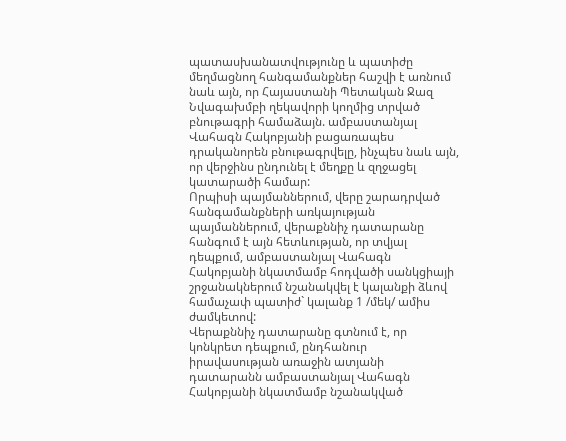պատասխանատվությունը և պատիժը մեղմացնող հանգամանքներ հաշվի է առնում նաև այն, որ Հայաստանի Պետական Ջազ Նվագախմբի ղեկավորի կողմից տրված բնութագրի համաձայն. ամբաստանյալ Վահագն Հակոբյանի բացառապես դրականորեն բնութագրվելը, ինչպես նաև այն, որ վերջինս ընդունել է մեղքը և զղջացել կատարածի համար:
Որպիսի պայմաններում, վերը շարադրված հանգամանքների առկայության պայմաններում, վերաքննիչ դատարանը հանգում է այն հետևության, որ տվյալ դեպքում, ամբաստանյալ Վահագն Հակոբյանի նկատմամբ հոդվածի սանկցիայի շրջանակներում նշանակվել է կալանքի ձևով համաչափ պատիժ` կալանք 1 /մեկ/ ամիս ժամկետով:
Վերաքննիչ դատարանը գտնում է, որ կոնկրետ դեպքում, ընդհանուր իրավասության առաջին ատյանի դատարանն ամբաստանյալ Վահագն Հակոբյանի նկատմամբ նշանակված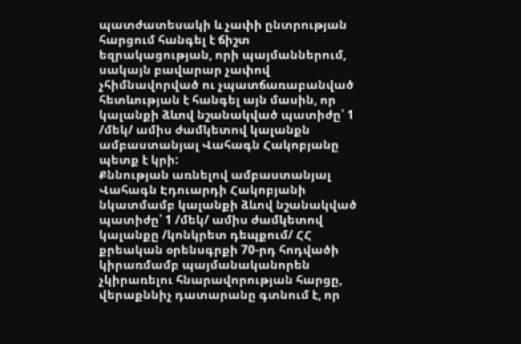պատժատեսակի և չափի ընտրության հարցում հանգել է ճիշտ եզրակացության, որի պայմաններում, սակայն բավարար չափով չհիմնավորված ու չպատճառաբանված հետևության է հանգել այն մասին, որ կալանքի ձևով նշանակված պատիժը՝ 1 /մեկ/ ամիս ժամկետով կալանքն ամբաստանյալ Վահագն Հակոբյանը պետք է կրի:
Քննության առնելով ամբաստանյալ Վահագն Էդուարդի Հակոբյանի նկատմամբ կալանքի ձևով նշանակված պատիժը՝ 1 /մեկ/ ամիս ժամկետով կալանքը /կոնկրետ դեպքում/ ՀՀ քրեական օրենսգրքի 70-րդ հոդվածի կիրառմամբ պայմանականորեն չկիրառելու հնարավորության հարցը, վերաքննիչ դատարանը գտնում է, որ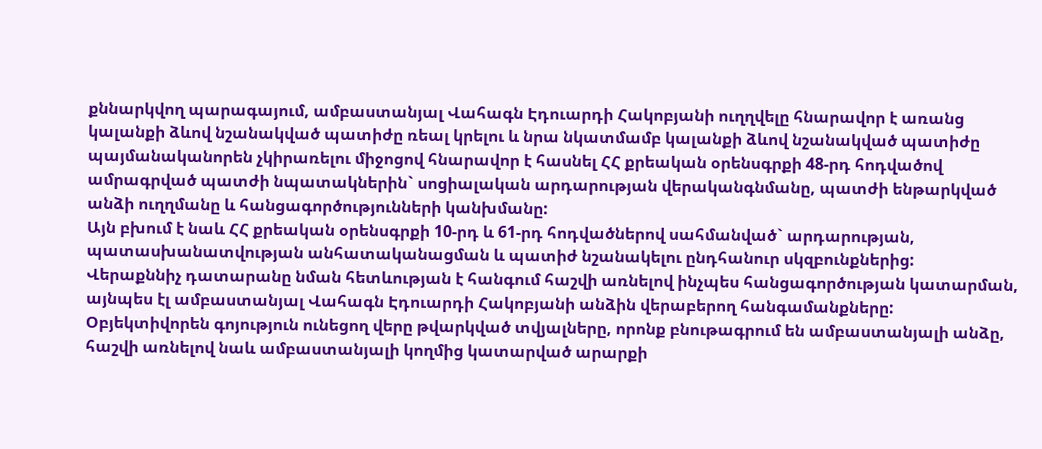քննարկվող պարագայում, ամբաստանյալ Վահագն Էդուարդի Հակոբյանի ուղղվելը հնարավոր է առանց կալանքի ձևով նշանակված պատիժը ռեալ կրելու և նրա նկատմամբ կալանքի ձևով նշանակված պատիժը պայմանականորեն չկիրառելու միջոցով հնարավոր է հասնել ՀՀ քրեական օրենսգրքի 48-րդ հոդվածով ամրագրված պատժի նպատակներին` սոցիալական արդարության վերականգնմանը, պատժի ենթարկված անձի ուղղմանը և հանցագործությունների կանխմանը:
Այն բխում է նաև ՀՀ քրեական օրենսգրքի 10-րդ և 61-րդ հոդվածներով սահմանված` արդարության, պատասխանատվության անհատականացման և պատիժ նշանակելու ընդհանուր սկզբունքներից:
Վերաքննիչ դատարանը նման հետևության է հանգում հաշվի առնելով ինչպես հանցագործության կատարման, այնպես էլ ամբաստանյալ Վահագն Էդուարդի Հակոբյանի անձին վերաբերող հանգամանքները:
Օբյեկտիվորեն գոյություն ունեցող վերը թվարկված տվյալները, որոնք բնութագրում են ամբաստանյալի անձը, հաշվի առնելով նաև ամբաստանյալի կողմից կատարված արարքի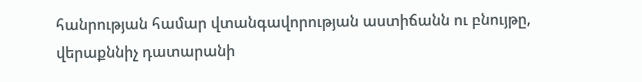հանրության համար վտանգավորության աստիճանն ու բնույթը, վերաքննիչ դատարանի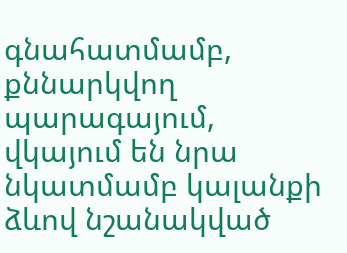գնահատմամբ, քննարկվող պարագայում, վկայում են նրա նկատմամբ կալանքի ձևով նշանակված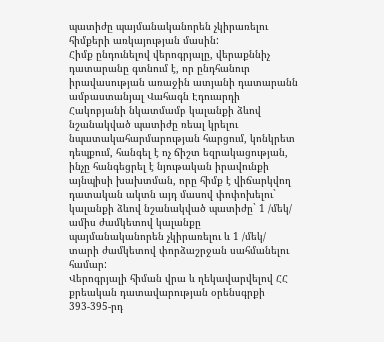պատիժը պայմանականորեն չկիրառելու հիմքերի առկայության մասին:
Հիմք ընդունելով վերոգրյալը, վերաքննիչ դատարանը գտնում է, որ ընդհանուր իրավասության առաջին ատյանի դատարանն ամբաստանյալ Վահագն Էդուարդի Հակոբյանի նկատմամբ կալանքի ձևով նշանակված պատիժը ռեալ կրելու նպատակահարմարության հարցում, կոնկրետ դեպքում, հանգել է ոչ ճիշտ եզրակացության, ինչը հանգեցրել է նյութական իրավունքի այնպիսի խախտման, որը հիմք է վիճարկվող դատական ակտն այդ մասով փոփոխելու` կալանքի ձևով նշանակված պատիժը` 1 /մեկ/ ամիս ժամկետով կալանքը պայմանականորեն չկիրառելու և 1 /մեկ/ տարի ժամկետով փորձաշրջան սահմանելու համար:
Վերոգրյալի հիման վրա և ղեկավարվելով ՀՀ քրեական դատավարության օրենսգրքի 393-395-րդ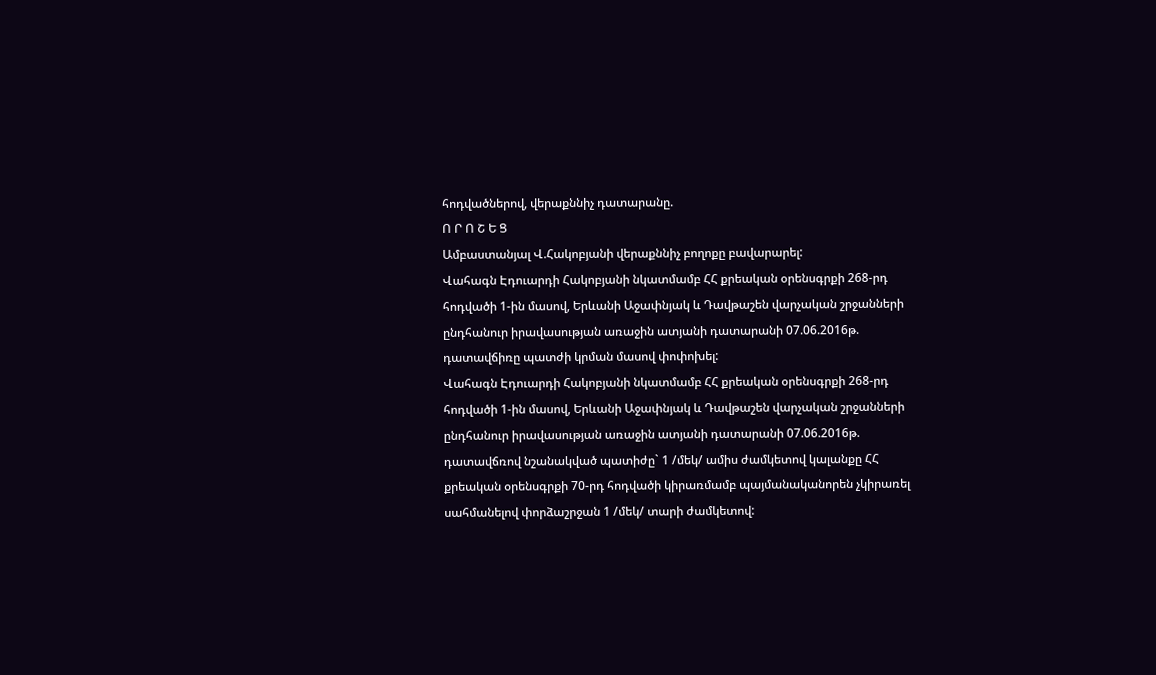հոդվածներով, վերաքննիչ դատարանը.
Ո Ր Ո Շ Ե Ց
Ամբաստանյալ Վ.Հակոբյանի վերաքննիչ բողոքը բավարարել:
Վահագն Էդուարդի Հակոբյանի նկատմամբ ՀՀ քրեական օրենսգրքի 268-րդ հոդվածի 1-ին մասով, Երևանի Աջափնյակ և Դավթաշեն վարչական շրջանների ընդհանուր իրավասության առաջին ատյանի դատարանի 07.06.2016թ. դատավճիռը պատժի կրման մասով փոփոխել:
Վահագն Էդուարդի Հակոբյանի նկատմամբ ՀՀ քրեական օրենսգրքի 268-րդ հոդվածի 1-ին մասով, Երևանի Աջափնյակ և Դավթաշեն վարչական շրջանների ընդհանուր իրավասության առաջին ատյանի դատարանի 07.06.2016թ. դատավճռով նշանակված պատիժը` 1 /մեկ/ ամիս ժամկետով կալանքը ՀՀ քրեական օրենսգրքի 70-րդ հոդվածի կիրառմամբ պայմանականորեն չկիրառել սահմանելով փորձաշրջան 1 /մեկ/ տարի ժամկետով: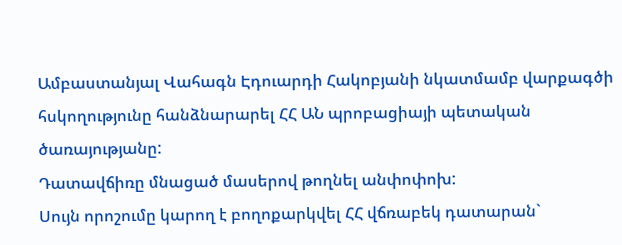Ամբաստանյալ Վահագն Էդուարդի Հակոբյանի նկատմամբ վարքագծի հսկողությունը հանձնարարել ՀՀ ԱՆ պրոբացիայի պետական ծառայությանը:
Դատավճիռը մնացած մասերով թողնել անփոփոխ:
Սույն որոշումը կարող է բողոքարկվել ՀՀ վճռաբեկ դատարան`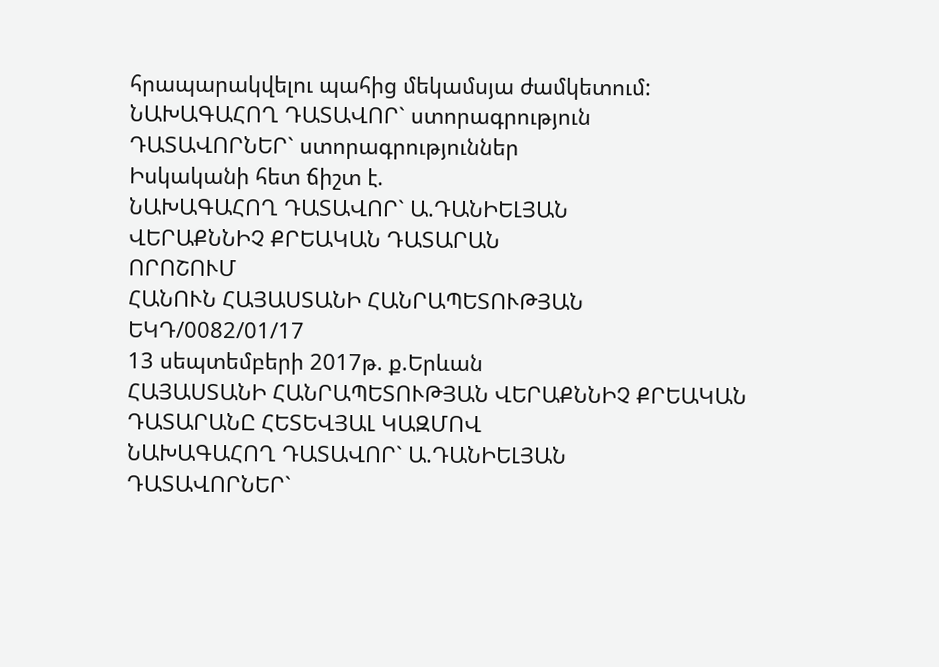հրապարակվելու պահից մեկամսյա ժամկետում:
ՆԱԽԱԳԱՀՈՂ ԴԱՏԱՎՈՐ` ստորագրություն
ԴԱՏԱՎՈՐՆԵՐ` ստորագրություններ
Իսկականի հետ ճիշտ է.
ՆԱԽԱԳԱՀՈՂ ԴԱՏԱՎՈՐ` Ա.ԴԱՆԻԵԼՅԱՆ
ՎԵՐԱՔՆՆԻՉ ՔՐԵԱԿԱՆ ԴԱՏԱՐԱՆ
ՈՐՈՇՈՒՄ
ՀԱՆՈՒՆ ՀԱՅԱՍՏԱՆԻ ՀԱՆՐԱՊԵՏՈՒԹՅԱՆ
ԵԿԴ/0082/01/17
13 սեպտեմբերի 2017թ. ք.Երևան
ՀԱՅԱՍՏԱՆԻ ՀԱՆՐԱՊԵՏՈՒԹՅԱՆ ՎԵՐԱՔՆՆԻՉ ՔՐԵԱԿԱՆ
ԴԱՏԱՐԱՆԸ ՀԵՏԵՎՅԱԼ ԿԱԶՄՈՎ
ՆԱԽԱԳԱՀՈՂ ԴԱՏԱՎՈՐ` Ա.ԴԱՆԻԵԼՅԱՆ
ԴԱՏԱՎՈՐՆԵՐ`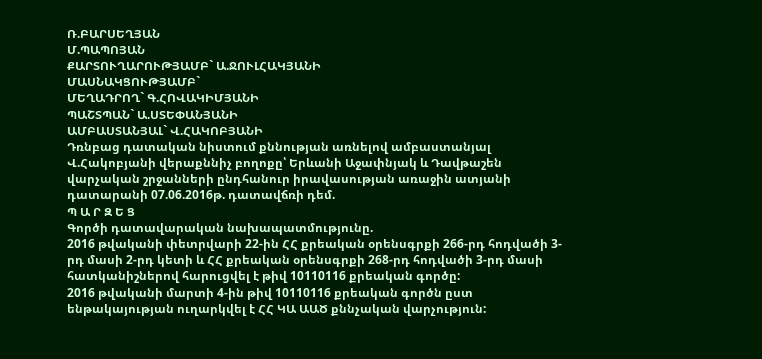Ռ.ԲԱՐՍԵՂՅԱՆ
Մ.ՊԱՊՈՅԱՆ
ՔԱՐՏՈՒՂԱՐՈՒԹՅԱՄԲ` Ա.ՋՈՒԼՀԱԿՅԱՆԻ
ՄԱՍՆԱԿՑՈՒԹՅԱՄԲ`
ՄԵՂԱԴՐՈՂ` Գ.ՀՈՎԱԿԻՄՅԱՆԻ
ՊԱՇՏՊԱՆ` Ա.ՍՏԵՓԱՆՅԱՆԻ
ԱՄԲԱՍՏԱՆՅԱԼ` Վ.ՀԱԿՈԲՅԱՆԻ
Դռնբաց դատական նիստում քննության առնելով ամբաստանյալ Վ.Հակոբյանի վերաքննիչ բողոքը՝ Երևանի Աջափնյակ և Դավթաշեն վարչական շրջանների ընդհանուր իրավասության առաջին ատյանի դատարանի 07.06.2016թ. դատավճռի դեմ.
Պ Ա Ր Զ Ե Ց
Գործի դատավարական նախապատմությունը.
2016 թվականի փետրվարի 22-ին ՀՀ քրեական օրենսգրքի 266-րդ հոդվածի 3-րդ մասի 2-րդ կետի և ՀՀ քրեական օրենսգրքի 268-րդ հոդվածի 3-րդ մասի հատկանիշներով հարուցվել է թիվ 10110116 քրեական գործը:
2016 թվականի մարտի 4-ին թիվ 10110116 քրեական գործն ըստ ենթակայության ուղարկվել է ՀՀ ԿԱ ԱԱԾ քննչական վարչություն: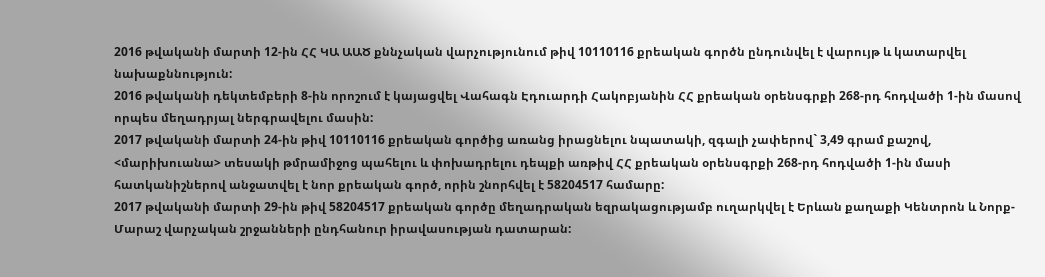2016 թվականի մարտի 12-ին ՀՀ ԿԱ ԱԱԾ քննչական վարչությունում թիվ 10110116 քրեական գործն ընդունվել է վարույթ և կատարվել նախաքննություն:
2016 թվականի դեկտեմբերի 8-ին որոշում է կայացվել Վահագն Էդուարդի Հակոբյանին ՀՀ քրեական օրենսգրքի 268-րդ հոդվածի 1-ին մասով որպես մեղադրյալ ներգրավելու մասին:
2017 թվականի մարտի 24-ին թիվ 10110116 քրեական գործից առանց իրացնելու նպատակի, զգալի չափերով` 3,49 գրամ քաշով, <մարիխուանա> տեսակի թմրամիջոց պահելու և փոխադրելու դեպքի առթիվ ՀՀ քրեական օրենսգրքի 268-րդ հոդվածի 1-ին մասի հատկանիշներով անջատվել է նոր քրեական գործ, որին շնորհվել է 58204517 համարը:
2017 թվականի մարտի 29-ին թիվ 58204517 քրեական գործը մեղադրական եզրակացությամբ ուղարկվել է Երևան քաղաքի Կենտրոն և Նորք-Մարաշ վարչական շրջանների ընդհանուր իրավասության դատարան: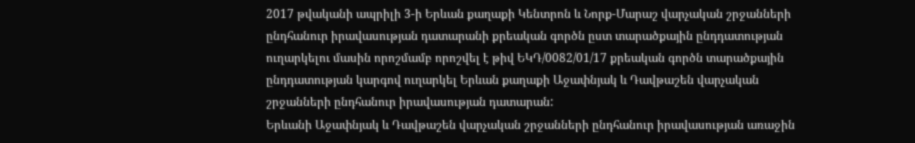2017 թվականի ապրիլի 3-ի Երևան քաղաքի Կենտրոն և Նորք-Մարաշ վարչական շրջանների ընդհանուր իրավասության դատարանի քրեական գործն ըստ տարածքային ընդդատության ուղարկելու մասին որոշմամբ որոշվել է թիվ ԵԿԴ/0082/01/17 քրեական գործն տարածքային ընդդատության կարգով ուղարկել Երևան քաղաքի Աջափնյակ և Դավթաշեն վարչական շրջանների ընդհանուր իրավասության դատարան:
Երևանի Աջափնյակ և Դավթաշեն վարչական շրջանների ընդհանուր իրավասության առաջին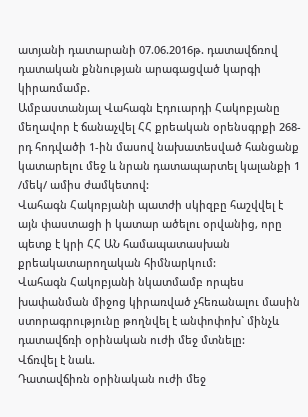ատյանի դատարանի 07.06.2016թ. դատավճռով դատական քննության արագացված կարգի կիրառմամբ.
Ամբաստանյալ Վահագն Էդուարդի Հակոբյանը մեղավոր է ճանաչվել ՀՀ քրեական օրենսգրքի 268-րդ հոդվածի 1-ին մասով նախատեսված հանցանք կատարելու մեջ և նրան դատապարտել կալանքի 1 /մեկ/ ամիս ժամկետով:
Վահագն Հակոբյանի պատժի սկիզբը հաշվվել է այն փաստացի ի կատար ածելու օրվանից, որը պետք է կրի ՀՀ ԱՆ համապատասխան քրեակատարողական հիմնարկում:
Վահագն Հակոբյանի նկատմամբ որպես խափանման միջոց կիրառված չհեռանալու մասին ստորագրությունը թողնվել է անփոփոխ` մինչև դատավճռի օրինական ուժի մեջ մտնելը:
Վճռվել է նաև.
Դատավճիռն օրինական ուժի մեջ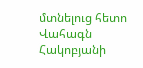մտնելուց հետո Վահագն Հակոբյանի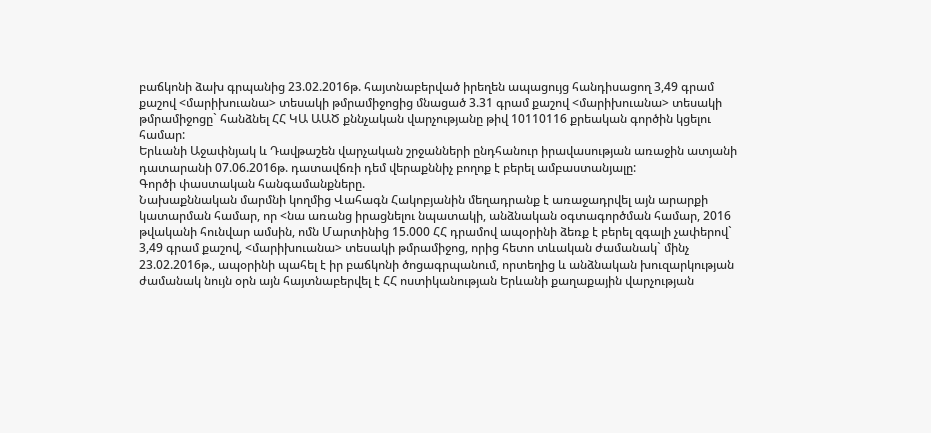բաճկոնի ձախ գրպանից 23.02.2016թ. հայտնաբերված իրեղեն ապացույց հանդիսացող 3,49 գրամ քաշով <մարիխուանա> տեսակի թմրամիջոցից մնացած 3.31 գրամ քաշով <մարիխուանա> տեսակի թմրամիջոցը` հանձնել ՀՀ ԿԱ ԱԱԾ քննչական վարչությանը թիվ 10110116 քրեական գործին կցելու համար:
Երևանի Աջափնյակ և Դավթաշեն վարչական շրջանների ընդհանուր իրավասության առաջին ատյանի դատարանի 07.06.2016թ. դատավճռի դեմ վերաքննիչ բողոք է բերել ամբաստանյալը:
Գործի փաստական հանգամանքները.
Նախաքննական մարմնի կողմից Վահագն Հակոբյանին մեղադրանք է առաջադրվել այն արարքի կատարման համար, որ <նա առանց իրացնելու նպատակի, անձնական օգտագործման համար, 2016 թվականի հունվար ամսին, ոմն Մարտինից 15.000 ՀՀ դրամով ապօրինի ձեռք է բերել զգալի չափերով` 3,49 գրամ քաշով, <մարիխուանա> տեսակի թմրամիջոց, որից հետո տևական ժամանակ` մինչ 23.02.2016թ., ապօրինի պահել է իր բաճկոնի ծոցագրպանում, որտեղից և անձնական խուզարկության ժամանակ նույն օրն այն հայտնաբերվել է ՀՀ ոստիկանության Երևանի քաղաքային վարչության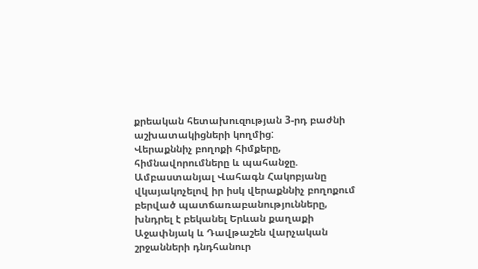քրեական հետախուզության 3-րդ բաժնի աշխատակիցների կողմից:
Վերաքննիչ բողոքի հիմքերը, հիմնավորումները և պահանջը.
Ամբաստանյալ Վահագն Հակոբյանը վկայակոչելով իր իսկ վերաքննիչ բողոքում բերված պատճառաբանությունները, խնդրել է բեկանել Երևան քաղաքի Աջափնյակ և Դավթաշեն վարչական շրջանների դնդհանուր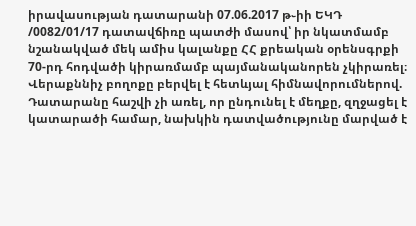իրավասության դատարանի 07.06.2017 թ֊իի ԵԿԴ /0082/01/17 դատավճիռը պատժի մասով՝ իր նկատմամբ նշանակված մեկ ամիս կալանքը ՀՀ քրեական օրենսգրքի 70-րդ հոդվածի կիրառմամբ պայմանականորեն չկիրառել։
Վերաքննիչ բողոքը բերվել է հետևյալ հիմնավորումներով.
Դատարանը հաշվի չի առել, որ ընդունել է մեղքը, զղջացել է կատարածի համար, նախկին դատվածությունը մարված է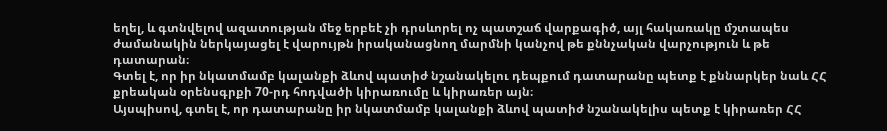եղել, և գտնվելով ազատության մեջ երբեէ չի դրսևորել ոչ պատշաճ վարքագիծ, այլ հակառակը մշտապես ժամանակին ներկայացել է վարույթն իրականացնող մարմնի կանչով թե քննչական վարչություն և թե դատարան։
Գտել է, որ իր նկատմամբ կալանքի ձևով պատիժ նշանակելու դեպքում դատարանը պետք է քննարկեր նաև ՀՀ քրեական օրենսգրքի 70-րդ հոդվածի կիրառումը և կիրառեր այն։
Այսպիսով, գտել է, որ դատարանը իր նկատմամբ կալանքի ձևով պատիժ նշանակելիս պետք է կիրառեր ՀՀ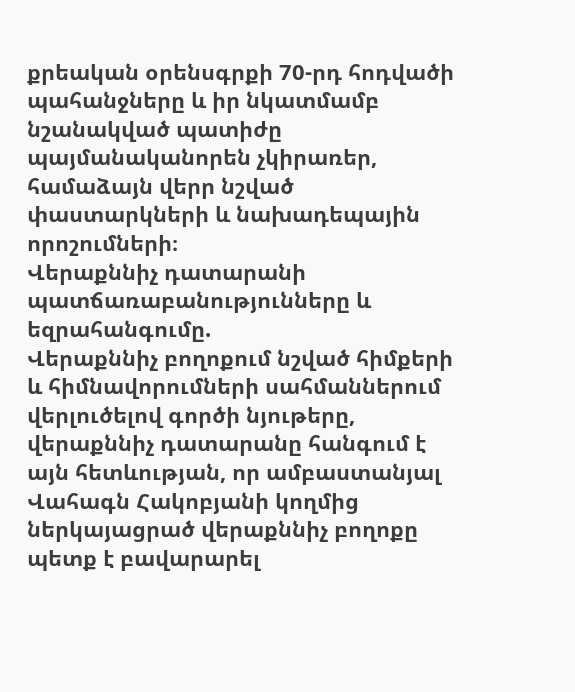քրեական օրենսգրքի 70-րդ հոդվածի պահանջները և իր նկատմամբ նշանակված պատիժը պայմանականորեն չկիրառեր, համաձայն վերր նշված փաստարկների և նախադեպային որոշումների։
Վերաքննիչ դատարանի պատճառաբանությունները և եզրահանգումը.
Վերաքննիչ բողոքում նշված հիմքերի և հիմնավորումների սահմաններում վերլուծելով գործի նյութերը, վերաքննիչ դատարանը հանգում է այն հետևության, որ ամբաստանյալ Վահագն Հակոբյանի կողմից ներկայացրած վերաքննիչ բողոքը պետք է բավարարել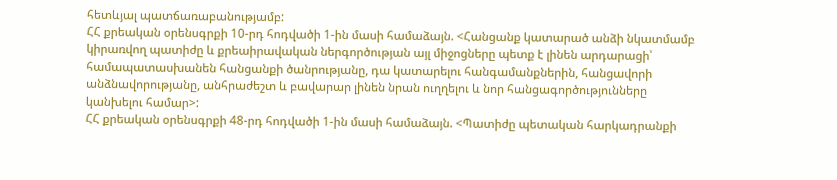հետևյալ պատճառաբանությամբ:
ՀՀ քրեական օրենսգրքի 10-րդ հոդվածի 1-ին մասի համաձայն. <Հանցանք կատարած անձի նկատմամբ կիրառվող պատիժը և քրեաիրավական ներգործության այլ միջոցները պետք է լինեն արդարացի՝ համապատասխանեն հանցանքի ծանրությանը, դա կատարելու հանգամանքներին, հանցավորի անձնավորությանը, անհրաժեշտ և բավարար լինեն նրան ուղղելու և նոր հանցագործությունները կանխելու համար>:
ՀՀ քրեական օրենսգրքի 48-րդ հոդվածի 1-ին մասի համաձայն. <Պատիժը պետական հարկադրանքի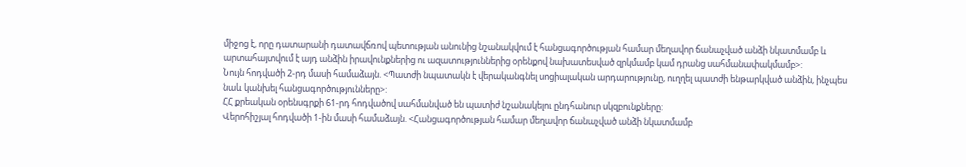միջոց է, որը դատարանի դատավճռով պետության անունից նշանակվում է հանցագործության համար մեղավոր ճանաչված անձի նկատմամբ և արտահայտվում է այդ անձին իրավունքներից ու ազատություններից օրենքով նախատեսված զրկմամբ կամ դրանց սահմանափակմամբ>:
Նույն հոդվածի 2-րդ մասի համաձայն. <Պատժի նպատակն է վերականգնել սոցիալական արդարությունը, ուղղել պատժի ենթարկված անձին, ինչպես նաև կանխել հանցագործությունները>:
ՀՀ քրեական օրենսգրքի 61-րդ հոդվածով սահմանված են պատիժ նշանակելու ընդհանուր սկզբունքները:
Վերոհիշյալ հոդվածի 1-ին մասի համաձայն. <Հանցագործության համար մեղավոր ճանաչված անձի նկատմամբ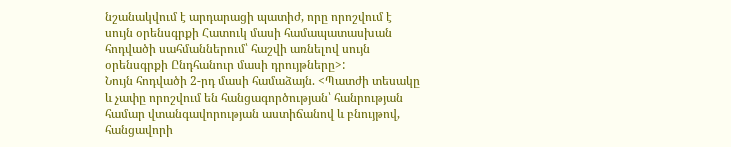նշանակվում է արդարացի պատիժ, որը որոշվում է սույն օրենսգրքի Հատուկ մասի համապատասխան հոդվածի սահմաններում՝ հաշվի առնելով սույն օրենսգրքի Ընդհանուր մասի դրույթները>:
Նույն հոդվածի 2-րդ մասի համաձայն. <Պատժի տեսակը և չափը որոշվում են հանցագործության՝ հանրության համար վտանգավորության աստիճանով և բնույթով, հանցավորի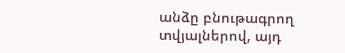անձը բնութագրող տվյալներով, այդ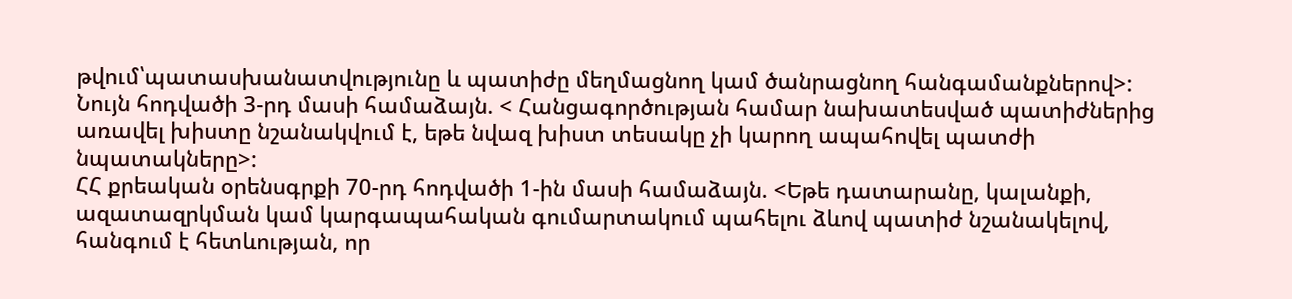թվում՝պատասխանատվությունը և պատիժը մեղմացնող կամ ծանրացնող հանգամանքներով>:
Նույն հոդվածի 3-րդ մասի համաձայն. < Հանցագործության համար նախատեսված պատիժներից առավել խիստը նշանակվում է, եթե նվազ խիստ տեսակը չի կարող ապահովել պատժի նպատակները>:
ՀՀ քրեական օրենսգրքի 70-րդ հոդվածի 1-ին մասի համաձայն. <Եթե դատարանը, կալանքի, ազատազրկման կամ կարգապահական գումարտակում պահելու ձևով պատիժ նշանակելով, հանգում է հետևության, որ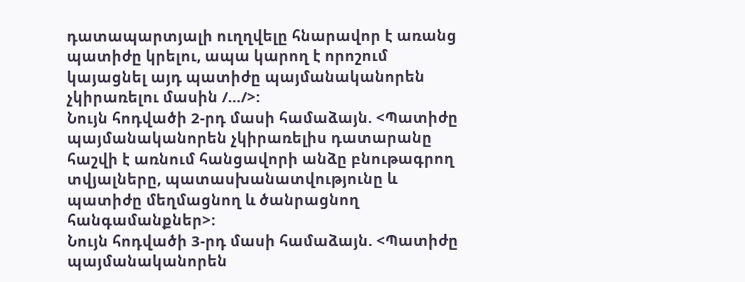դատապարտյալի ուղղվելը հնարավոր է առանց պատիժը կրելու, ապա կարող է որոշում կայացնել այդ պատիժը պայմանականորեն չկիրառելու մասին /…/>:
Նույն հոդվածի 2-րդ մասի համաձայն. <Պատիժը պայմանականորեն չկիրառելիս դատարանը հաշվի է առնում հանցավորի անձը բնութագրող տվյալները, պատասխանատվությունը և պատիժը մեղմացնող և ծանրացնող հանգամանքներ>:
Նույն հոդվածի 3-րդ մասի համաձայն. <Պատիժը պայմանականորեն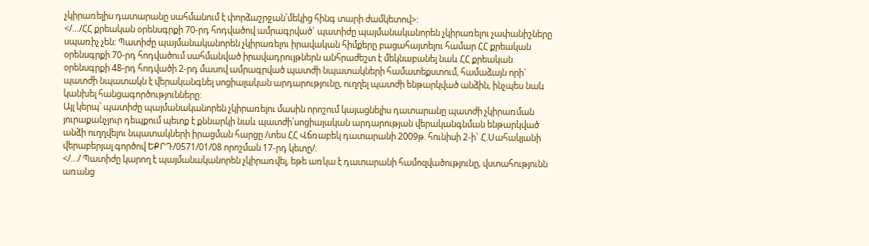չկիրառելիս դատարանը սահմանում է փորձաշրջան՝մեկից հինգ տարի ժամկետով>:
</…/ՀՀ քրեական օրենսգրքի 70-րդ հոդվածով ամրագրված` պատիժը պայմանականորեն չկիրառելու չափանիշները սպառիչ չեն: Պատիժը պայմանականորեն չկիրառելու իրավական հիմքերը բացահայտելու համար ՀՀ քրեական օրենսգրքի 70-րդ հոդվածում սահմանված իրավադրույթներն անհրաժեշտ է մեկնաբանել նաև ՀՀ քրեական օրենսգրքի 48-րդ հոդվածի 2-րդ մասով ամրագրված պատժի նպատակների համատեքստում, համաձայն որի` պատժի նպատակն է վերականգնել սոցիալական արդարությունը, ուղղել պատժի ենթարկված անձին, ինչպես նաև կանխել հանցագործությունները:
Այլ կերպ՝ պատիժը պայմանականորեն չկիրառելու մասին որոշում կայացնելիս դատարանը պատժի չկիրառման յուրաքանչյուր դեպքում պետք է քննարկի նաև պատժի՝սոցիալական արդարության վերականգնման ենթարկված անձի ուղղվելու նպատակների իրացման հարցը /տես ՀՀ Վճռաբեկ դատարանի 2009թ. հունիսի 2-ի` Հ.Սահակյանի վերաբերյալ գործով ԵՔՐԴ/0571/01/08 որոշման 17-րդ կետը/:
</…/ Պատիժը կարող է պայմանականորեն չկիրառվել, եթե առկա է դատարանի համոզվածությունը, վստահությունն առանց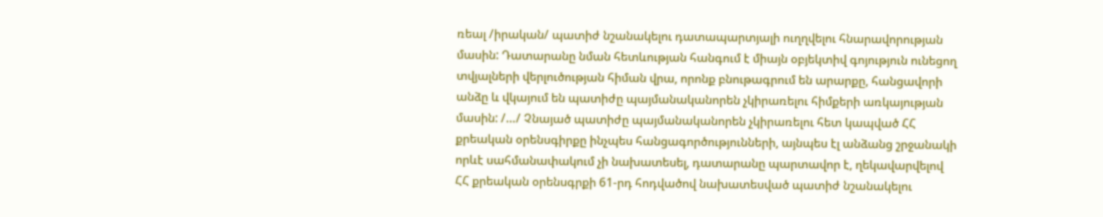ռեալ /իրական/ պատիժ նշանակելու դատապարտյալի ուղղվելու հնարավորության մասին: Դատարանը նման հետևության հանգում է միայն օբյեկտիվ գոյություն ունեցող տվյալների վերլուծության հիման վրա, որոնք բնութագրում են արարքը, հանցավորի անձը և վկայում են պատիժը պայմանականորեն չկիրառելու հիմքերի առկայության մասին: /…/ Չնայած պատիժը պայմանականորեն չկիրառելու հետ կապված ՀՀ քրեական օրենսգիրքը ինչպես հանցագործությունների, այնպես էլ անձանց շրջանակի որևէ սահմանափակում չի նախատեսել, դատարանը պարտավոր է, ղեկավարվելով ՀՀ քրեական օրենսգրքի 61-րդ հոդվածով նախատեսված պատիժ նշանակելու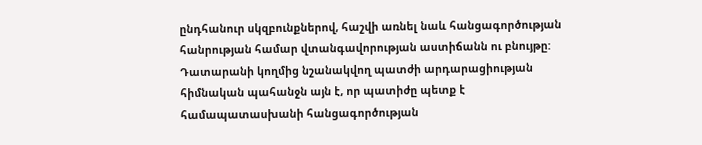ընդհանուր սկզբունքներով, հաշվի առնել նաև հանցագործության հանրության համար վտանգավորության աստիճանն ու բնույթը: Դատարանի կողմից նշանակվող պատժի արդարացիության հիմնական պահանջն այն է, որ պատիժը պետք է համապատասխանի հանցագործության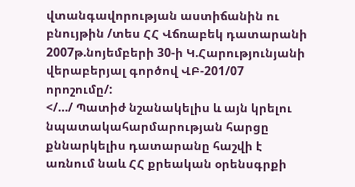վտանգավորության աստիճանին ու բնույթին /տես ՀՀ Վճռաբեկ դատարանի 2007թ.նոյեմբերի 30-ի Կ.Հարությունյանի վերաբերյալ գործով ՎԲ-201/07 որոշումը/:
</…/ Պատիժ նշանակելիս և այն կրելու նպատակահարմարության հարցը քննարկելիս դատարանը հաշվի է առնում նաև ՀՀ քրեական օրենսգրքի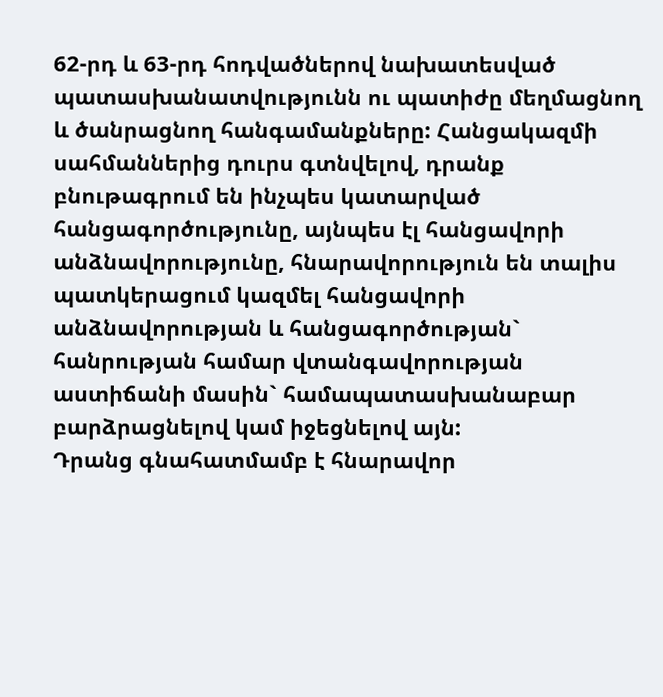62-րդ և 63-րդ հոդվածներով նախատեսված պատասխանատվությունն ու պատիժը մեղմացնող և ծանրացնող հանգամանքները: Հանցակազմի սահմաններից դուրս գտնվելով, դրանք բնութագրում են ինչպես կատարված հանցագործությունը, այնպես էլ հանցավորի անձնավորությունը, հնարավորություն են տալիս պատկերացում կազմել հանցավորի անձնավորության և հանցագործության` հանրության համար վտանգավորության աստիճանի մասին` համապատասխանաբար բարձրացնելով կամ իջեցնելով այն:
Դրանց գնահատմամբ է հնարավոր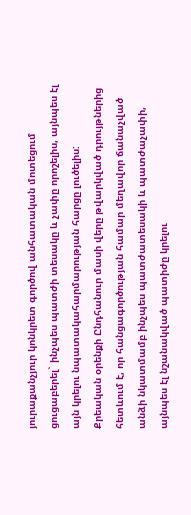յուրաքանչյուր կոնկրետ գործով անհատական մոտեցում ցուցաբերել` ինչպես պատժի տեսակը և չափը որոշելիս, այնպես էլ այն կրելու նպատակահարմարության հարցը լուծելիս:
Քրեական օրենքի Ընդհանուր մասի վերը թվարկված դրույթներից հետևում է, որ հանցագործության համար մեղավոր ճանաչված անձի նկատմամբ ինչպես պատժատեսակի և պատժաչափի, այնպես էլ նշանակված պատիժը կրելու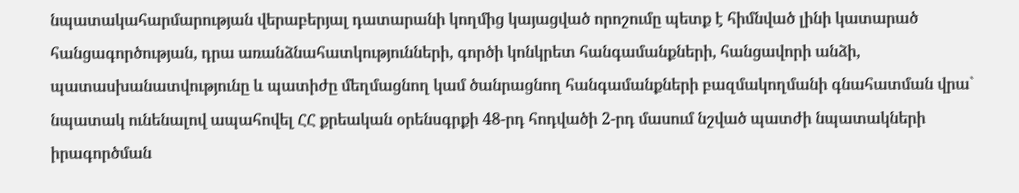նպատակահարմարության վերաբերյալ դատարանի կողմից կայացված որոշումը պետք է հիմնված լինի կատարած հանցագործության, դրա առանձնահատկությունների, գործի կոնկրետ հանգամանքների, հանցավորի անձի, պատասխանատվությունը և պատիժը մեղմացնող կամ ծանրացնող հանգամանքների բազմակողմանի գնահատման վրա` նպատակ ունենալով ապահովել ՀՀ քրեական օրենսգրքի 48-րդ հոդվածի 2-րդ մասում նշված պատժի նպատակների իրագործման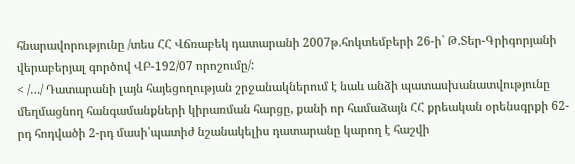հնարավորությունը /տես ՀՀ Վճռաբեկ դատարանի 2007թ.հոկտեմբերի 26-ի` Թ.Տեր-Գրիգորյանի վերաբերյալ գործով ՎԲ-192/07 որոշումը/:
< /…/ Դատարանի լայն հայեցողության շրջանակներում է նաև անձի պատասխանատվությունը մեղմացնող հանգամանքների կիրառման հարցը, քանի որ համաձայն ՀՀ քրեական օրենսգրքի 62-րդ հոդվածի 2-րդ մասի՝պատիժ նշանակելիս դատարանը կարող է հաշվի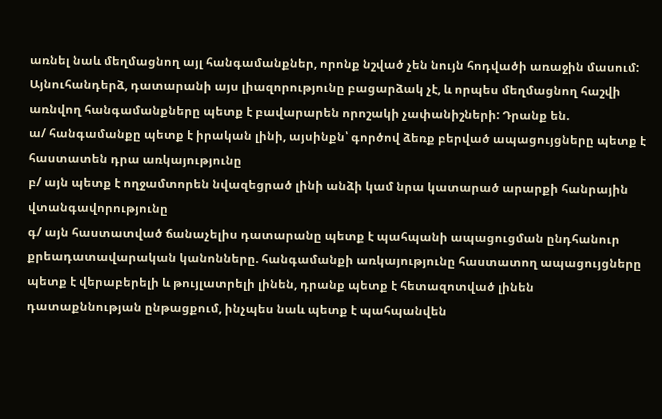առնել նաև մեղմացնող այլ հանգամանքներ, որոնք նշված չեն նույն հոդվածի առաջին մասում: Այնուհանդերձ, դատարանի այս լիազորությունը բացարձակ չէ, և որպես մեղմացնող հաշվի առնվող հանգամանքները պետք է բավարարեն որոշակի չափանիշների: Դրանք են.
ա/ հանգամանքը պետք է իրական լինի, այսինքն՝ գործով ձեռք բերված ապացույցները պետք է հաստատեն դրա առկայությունը
բ/ այն պետք է ողջամտորեն նվազեցրած լինի անձի կամ նրա կատարած արարքի հանրային վտանգավորությունը
գ/ այն հաստատված ճանաչելիս դատարանը պետք է պահպանի ապացուցման ընդհանուր քրեադատավարական կանոնները. հանգամանքի առկայությունը հաստատող ապացույցները պետք է վերաբերելի և թույլատրելի լինեն, դրանք պետք է հետազոտված լինեն դատաքննության ընթացքում, ինչպես նաև պետք է պահպանվեն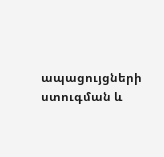ապացույցների ստուգման և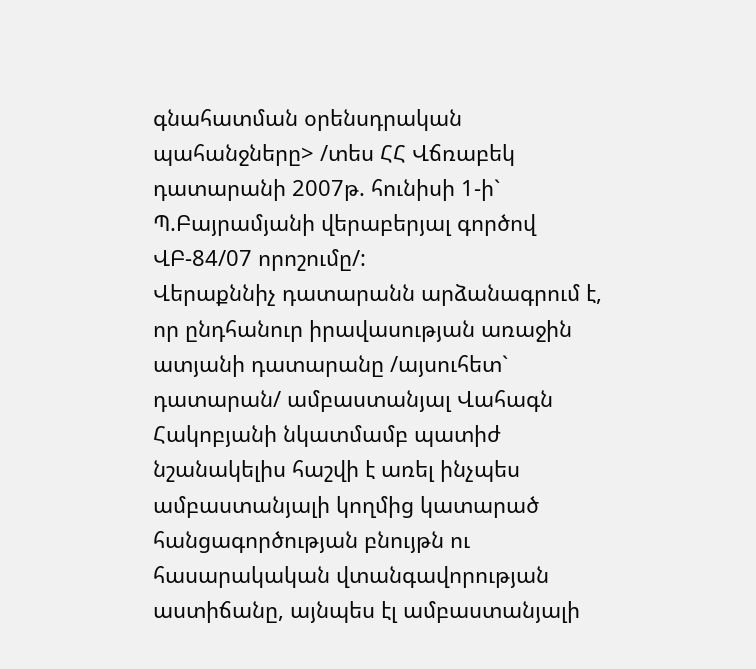գնահատման օրենսդրական պահանջները> /տես ՀՀ Վճռաբեկ դատարանի 2007թ. հունիսի 1-ի` Պ.Բայրամյանի վերաբերյալ գործով ՎԲ-84/07 որոշումը/:
Վերաքննիչ դատարանն արձանագրում է, որ ընդհանուր իրավասության առաջին ատյանի դատարանը /այսուհետ` դատարան/ ամբաստանյալ Վահագն Հակոբյանի նկատմամբ պատիժ նշանակելիս հաշվի է առել ինչպես ամբաստանյալի կողմից կատարած հանցագործության բնույթն ու հասարակական վտանգավորության աստիճանը, այնպես էլ ամբաստանյալի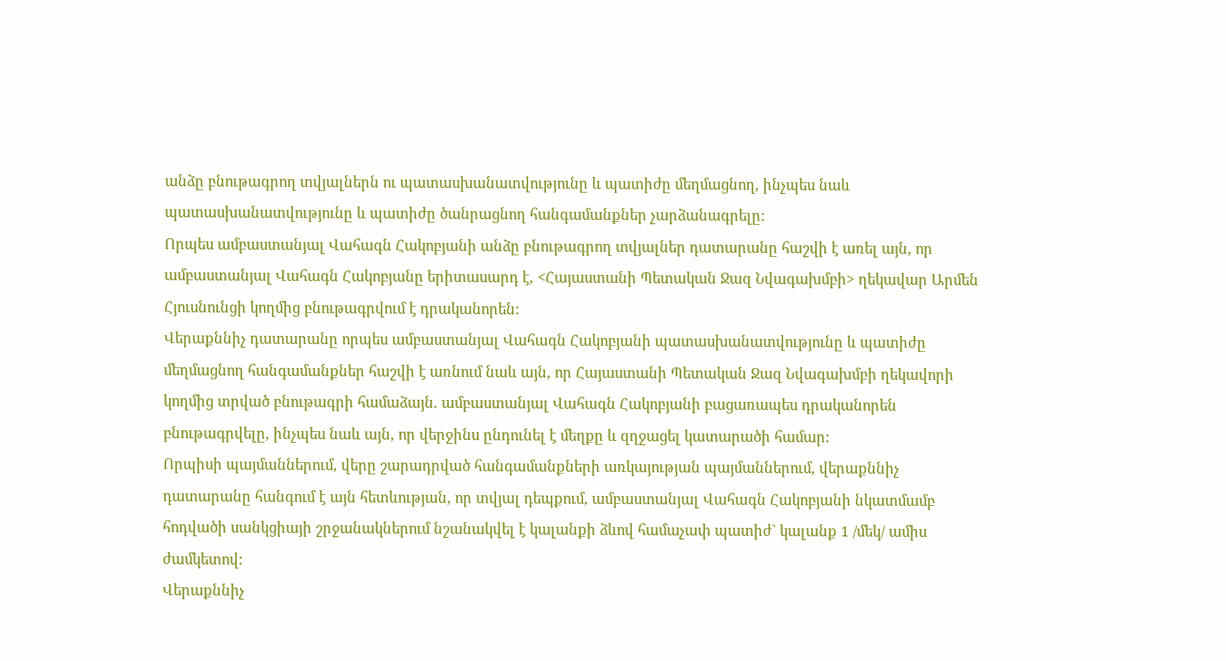անձը բնութագրող տվյալներն ու պատասխանատվությունը և պատիժը մեղմացնող, ինչպես նաև պատասխանատվությունը և պատիժը ծանրացնող հանգամանքներ չարձանագրելը:
Որպես ամբաստանյալ Վահագն Հակոբյանի անձը բնութագրող տվյալներ դատարանը հաշվի է առել այն, որ ամբաստանյալ Վահագն Հակոբյանը երիտասարդ է, <Հայաստանի Պետական Ջազ Նվագախմբի> ղեկավար Արմեն Հյուսնունցի կողմից բնութագրվում է դրականորեն:
Վերաքննիչ դատարանը որպես ամբաստանյալ Վահագն Հակոբյանի պատասխանատվությունը և պատիժը մեղմացնող հանգամանքներ հաշվի է առնում նաև այն, որ Հայաստանի Պետական Ջազ Նվագախմբի ղեկավորի կողմից տրված բնութագրի համաձայն. ամբաստանյալ Վահագն Հակոբյանի բացառապես դրականորեն բնութագրվելը, ինչպես նաև այն, որ վերջինս ընդունել է մեղքը և զղջացել կատարածի համար:
Որպիսի պայմաններում, վերը շարադրված հանգամանքների առկայության պայմաններում, վերաքննիչ դատարանը հանգում է այն հետևության, որ տվյալ դեպքում, ամբաստանյալ Վահագն Հակոբյանի նկատմամբ հոդվածի սանկցիայի շրջանակներում նշանակվել է կալանքի ձևով համաչափ պատիժ` կալանք 1 /մեկ/ ամիս ժամկետով:
Վերաքննիչ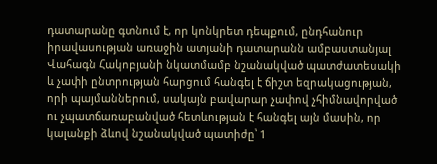դատարանը գտնում է, որ կոնկրետ դեպքում, ընդհանուր իրավասության առաջին ատյանի դատարանն ամբաստանյալ Վահագն Հակոբյանի նկատմամբ նշանակված պատժատեսակի և չափի ընտրության հարցում հանգել է ճիշտ եզրակացության, որի պայմաններում, սակայն բավարար չափով չհիմնավորված ու չպատճառաբանված հետևության է հանգել այն մասին, որ կալանքի ձևով նշանակված պատիժը՝ 1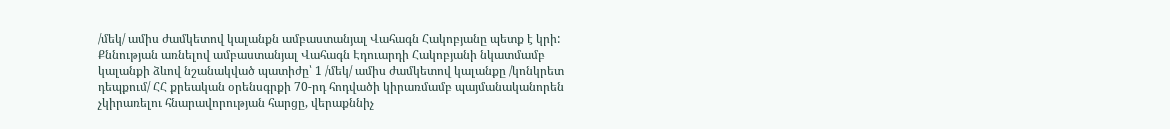/մեկ/ ամիս ժամկետով կալանքն ամբաստանյալ Վահագն Հակոբյանը պետք է կրի:
Քննության առնելով ամբաստանյալ Վահագն Էդուարդի Հակոբյանի նկատմամբ կալանքի ձևով նշանակված պատիժը՝ 1 /մեկ/ ամիս ժամկետով կալանքը /կոնկրետ դեպքում/ ՀՀ քրեական օրենսգրքի 70-րդ հոդվածի կիրառմամբ պայմանականորեն չկիրառելու հնարավորության հարցը, վերաքննիչ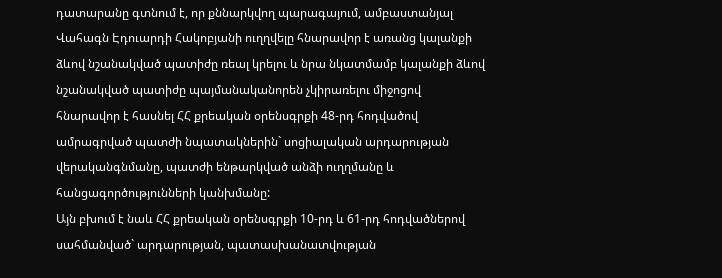դատարանը գտնում է, որ քննարկվող պարագայում, ամբաստանյալ Վահագն Էդուարդի Հակոբյանի ուղղվելը հնարավոր է առանց կալանքի ձևով նշանակված պատիժը ռեալ կրելու և նրա նկատմամբ կալանքի ձևով նշանակված պատիժը պայմանականորեն չկիրառելու միջոցով հնարավոր է հասնել ՀՀ քրեական օրենսգրքի 48-րդ հոդվածով ամրագրված պատժի նպատակներին` սոցիալական արդարության վերականգնմանը, պատժի ենթարկված անձի ուղղմանը և հանցագործությունների կանխմանը:
Այն բխում է նաև ՀՀ քրեական օրենսգրքի 10-րդ և 61-րդ հոդվածներով սահմանված` արդարության, պատասխանատվության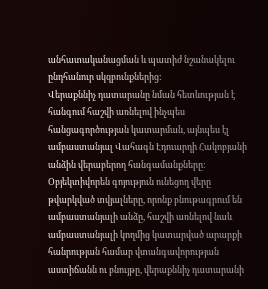անհատականացման և պատիժ նշանակելու ընդհանուր սկզբունքներից:
Վերաքննիչ դատարանը նման հետևության է հանգում հաշվի առնելով ինչպես հանցագործության կատարման, այնպես էլ ամբաստանյալ Վահագն Էդուարդի Հակոբյանի անձին վերաբերող հանգամանքները:
Օբյեկտիվորեն գոյություն ունեցող վերը թվարկված տվյալները, որոնք բնութագրում են ամբաստանյալի անձը, հաշվի առնելով նաև ամբաստանյալի կողմից կատարված արարքի հանրության համար վտանգավորության աստիճանն ու բնույթը, վերաքննիչ դատարանի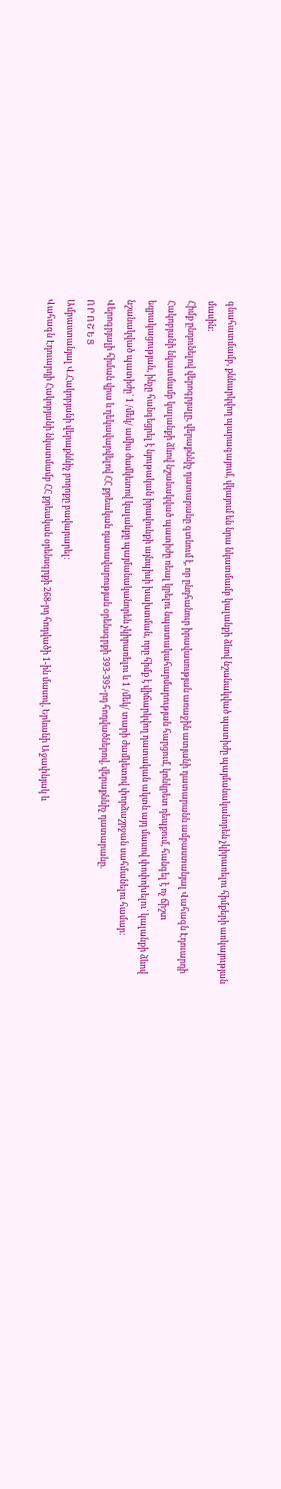գնահատմամբ, քննարկվող պարագայում, վկայում են նրա նկատմամբ կալանքի ձևով նշանակված պատիժը պայմանականորեն չկիրառելու հիմքերի առկայության մասին:
Հիմք ընդունելով վերոգրյալը, վերաքննիչ դատարանը գտնում է, որ ընդհանուր իրավասության առաջին ատյանի դատարանն ամբաստանյալ Վահագն Էդուարդի Հակոբյանի նկատմամբ կալանքի ձևով նշանակված պատիժը ռեալ կրելու նպատակահարմարության հարցում, կոնկրետ դեպքում, հանգել է ոչ ճիշտ եզրակացության, ինչը հանգեցրել է նյութական իրավունքի այնպիսի խախտման, որը հիմք է վիճարկվող դատական ակտն այդ մասով փոփոխելու` կալանքի ձևով նշանակված պատիժը` 1 /մեկ/ ամիս ժամկետով կալանքը պայմանականորեն չկիրառելու և 1 /մեկ/ տարի ժամկետով փորձաշրջան սահմանելու համար:
Վերոգրյալի հիման վրա և ղեկավարվելով ՀՀ քրեական դատավարության օրենսգրքի 393-395-րդ հոդվածներով, վերաքննիչ դատարանը.
Ո Ր Ո Շ Ե Ց
Ամբաստանյալ Վ.Հակոբյանի վերաքննիչ բողոքը բավարարել:
Վահագն Էդուարդի Հակոբյանի նկատմամբ ՀՀ քրեական օրենսգրքի 268-րդ հոդվածի 1-ին մասով, Երևանի Աջափնյակ և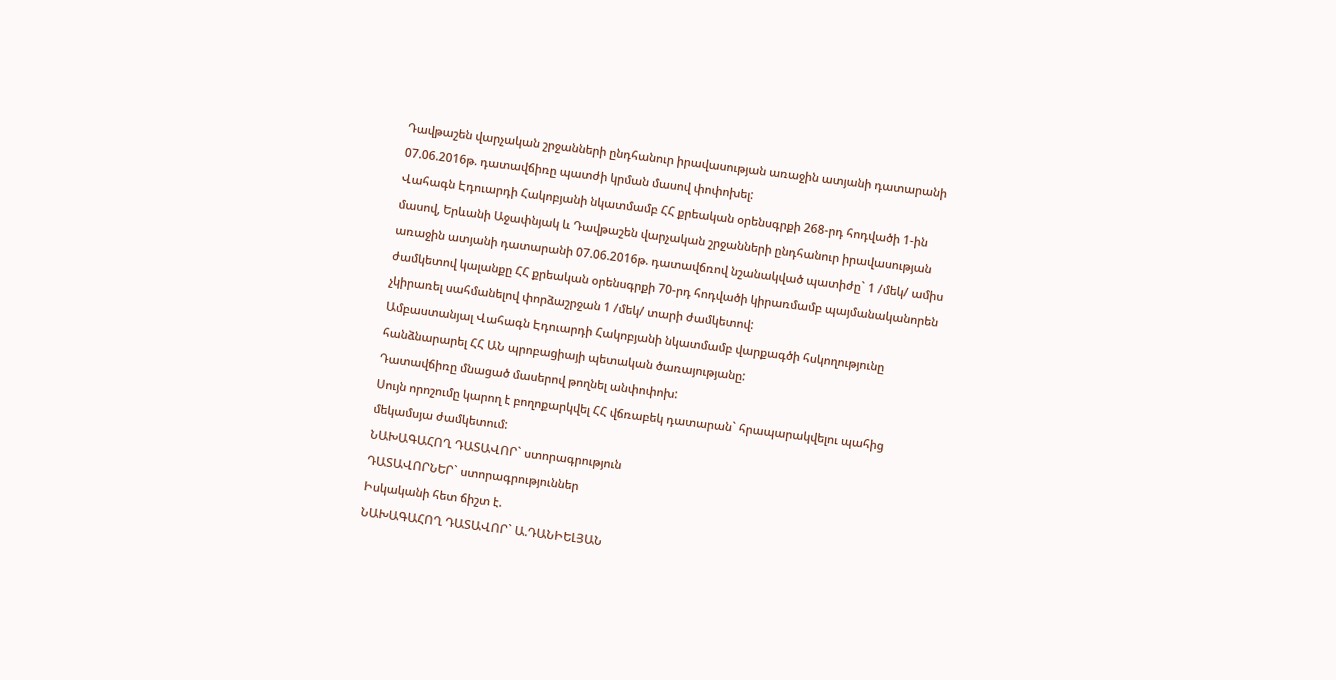Դավթաշեն վարչական շրջանների ընդհանուր իրավասության առաջին ատյանի դատարանի 07.06.2016թ. դատավճիռը պատժի կրման մասով փոփոխել:
Վահագն Էդուարդի Հակոբյանի նկատմամբ ՀՀ քրեական օրենսգրքի 268-րդ հոդվածի 1-ին մասով, Երևանի Աջափնյակ և Դավթաշեն վարչական շրջանների ընդհանուր իրավասության առաջին ատյանի դատարանի 07.06.2016թ. դատավճռով նշանակված պատիժը` 1 /մեկ/ ամիս ժամկետով կալանքը ՀՀ քրեական օրենսգրքի 70-րդ հոդվածի կիրառմամբ պայմանականորեն չկիրառել սահմանելով փորձաշրջան 1 /մեկ/ տարի ժամկետով:
Ամբաստանյալ Վահագն Էդուարդի Հակոբյանի նկատմամբ վարքագծի հսկողությունը հանձնարարել ՀՀ ԱՆ պրոբացիայի պետական ծառայությանը:
Դատավճիռը մնացած մասերով թողնել անփոփոխ:
Սույն որոշումը կարող է բողոքարկվել ՀՀ վճռաբեկ դատարան` հրապարակվելու պահից մեկամսյա ժամկետում:
ՆԱԽԱԳԱՀՈՂ ԴԱՏԱՎՈՐ` ստորագրություն
ԴԱՏԱՎՈՐՆԵՐ` ստորագրություններ
Իսկականի հետ ճիշտ է.
ՆԱԽԱԳԱՀՈՂ ԴԱՏԱՎՈՐ` Ա.ԴԱՆԻԵԼՅԱՆ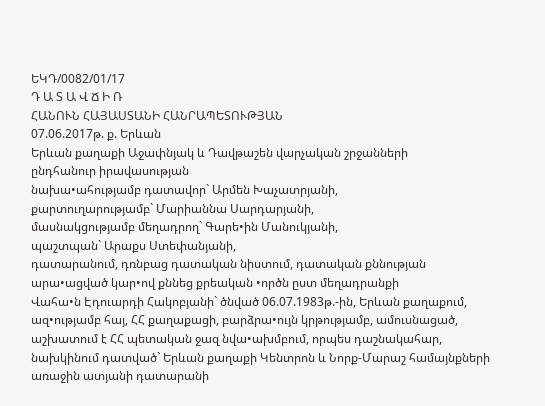ԵԿԴ/0082/01/17
Դ Ա Տ Ա Վ Ճ Ի Ռ
ՀԱՆՈՒՆ ՀԱՅԱՍՏԱՆԻ ՀԱՆՐԱՊԵՏՈՒԹՅԱՆ
07.06.2017թ. ք. Երևան
Երևան քաղաքի Աջափնյակ և Դավթաշեն վարչական շրջանների
ընդհանուր իրավասության
նախա•ահությամբ դատավոր` Արմեն Խաչատրյանի,
քարտուղարությամբ` Մարիաննա Սարդարյանի,
մասնակցությամբ մեղադրող` Գարե•ին Մանուկյանի,
պաշտպան` Արաքս Ստեփանյանի,
դատարանում, դռնբաց դատական նիստում, դատական քննության արա•ացված կար•ով քննեց քրեական •ործն ըստ մեղադրանքի
Վահա•ն Էդուարդի Հակոբյանի` ծնված 06.07.1983թ.-ին, Երևան քաղաքում, ազ•ությամբ հայ, ՀՀ քաղաքացի, բարձրա•ույն կրթությամբ, ամուսնացած, աշխատում է ՀՀ պետական ջազ նվա•ախմբում, որպես դաշնակահար, նախկինում դատված` Երևան քաղաքի Կենտրոն և Նորք-Մարաշ համայնքների առաջին ատյանի դատարանի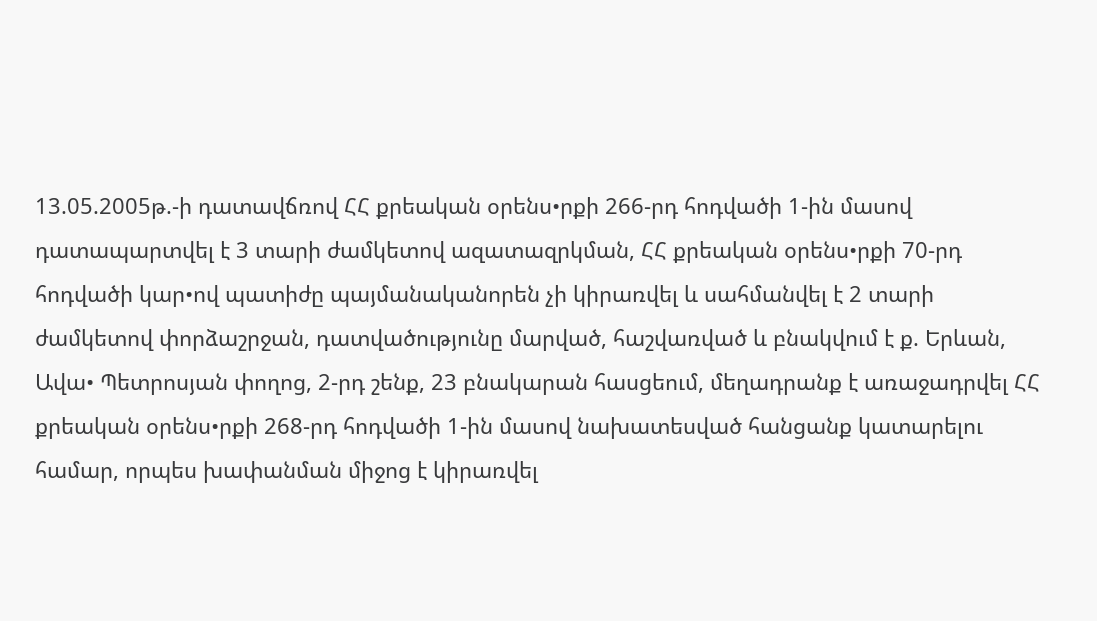13.05.2005թ.-ի դատավճռով ՀՀ քրեական օրենս•րքի 266-րդ հոդվածի 1-ին մասով դատապարտվել է 3 տարի ժամկետով ազատազրկման, ՀՀ քրեական օրենս•րքի 70-րդ հոդվածի կար•ով պատիժը պայմանականորեն չի կիրառվել և սահմանվել է 2 տարի ժամկետով փորձաշրջան, դատվածությունը մարված, հաշվառված և բնակվում է ք. Երևան, Ավա• Պետրոսյան փողոց, 2-րդ շենք, 23 բնակարան հասցեում, մեղադրանք է առաջադրվել ՀՀ քրեական օրենս•րքի 268-րդ հոդվածի 1-ին մասով նախատեսված հանցանք կատարելու համար, որպես խափանման միջոց է կիրառվել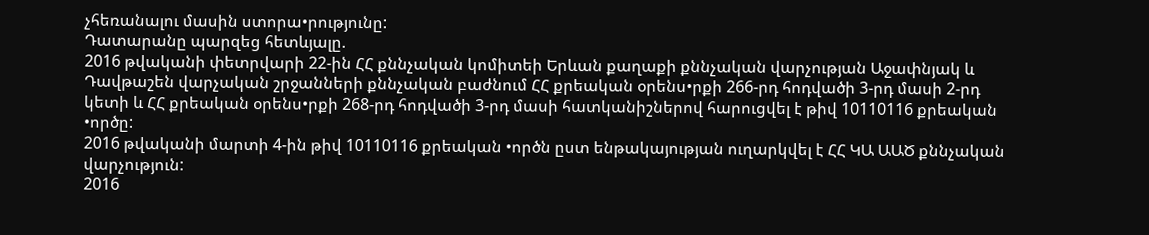չհեռանալու մասին ստորա•րությունը:
Դատարանը պարզեց հետևյալը.
2016 թվականի փետրվարի 22-ին ՀՀ քննչական կոմիտեի Երևան քաղաքի քննչական վարչության Աջափնյակ և Դավթաշեն վարչական շրջանների քննչական բաժնում ՀՀ քրեական օրենս•րքի 266-րդ հոդվածի 3-րդ մասի 2-րդ կետի և ՀՀ քրեական օրենս•րքի 268-րդ հոդվածի 3-րդ մասի հատկանիշներով հարուցվել է թիվ 10110116 քրեական •ործը:
2016 թվականի մարտի 4-ին թիվ 10110116 քրեական •ործն ըստ ենթակայության ուղարկվել է ՀՀ ԿԱ ԱԱԾ քննչական վարչություն:
2016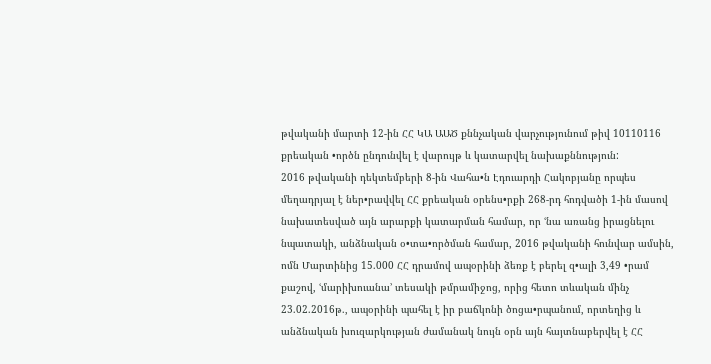թվականի մարտի 12-ին ՀՀ ԿԱ ԱԱԾ քննչական վարչությունում թիվ 10110116 քրեական •ործն ընդունվել է վարույթ և կատարվել նախաքննություն:
2016 թվականի դեկտեմբերի 8-ին Վահա•ն Էդուարդի Հակոբյանը որպես մեղադրյալ է ներ•րավվել ՀՀ քրեական օրենս•րքի 268-րդ հոդվածի 1-ին մասով նախատեսված այն արարքի կատարման համար, որ ՙնա առանց իրացնելու նպատակի, անձնական օ•տա•ործման համար, 2016 թվականի հունվար ամսին, ոմն Մարտինից 15.000 ՀՀ դրամով ապօրինի ձեռք է բերել զ•ալի 3,49 •րամ քաշով, ՙմարիխուանա՚ տեսակի թմրամիջոց, որից հետո տևական մինչ 23.02.2016թ., ապօրինի պահել է իր բաճկոնի ծոցա•րպանում, որտեղից և անձնական խուզարկության ժամանակ նույն օրն այն հայտնաբերվել է ՀՀ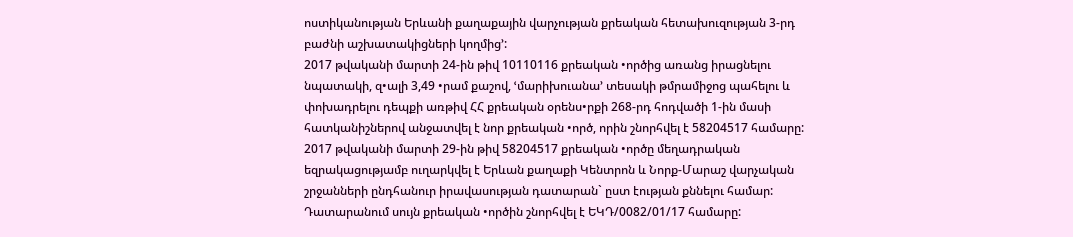ոստիկանության Երևանի քաղաքային վարչության քրեական հետախուզության 3-րդ բաժնի աշխատակիցների կողմից՚:
2017 թվականի մարտի 24-ին թիվ 10110116 քրեական •ործից առանց իրացնելու նպատակի, զ•ալի 3,49 •րամ քաշով, ՙմարիխուանա՚ տեսակի թմրամիջոց պահելու և փոխադրելու դեպքի առթիվ ՀՀ քրեական օրենս•րքի 268-րդ հոդվածի 1-ին մասի հատկանիշներով անջատվել է նոր քրեական •ործ, որին շնորհվել է 58204517 համարը:
2017 թվականի մարտի 29-ին թիվ 58204517 քրեական •ործը մեղադրական եզրակացությամբ ուղարկվել է Երևան քաղաքի Կենտրոն և Նորք-Մարաշ վարչական շրջանների ընդհանուր իրավասության դատարան` ըստ էության քննելու համար: Դատարանում սույն քրեական •ործին շնորհվել է ԵԿԴ/0082/01/17 համարը: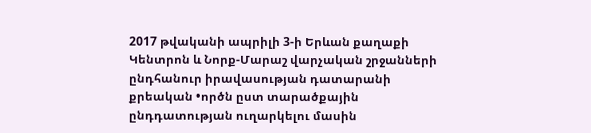2017 թվականի ապրիլի 3-ի Երևան քաղաքի Կենտրոն և Նորք-Մարաշ վարչական շրջանների ընդհանուր իրավասության դատարանի քրեական •ործն ըստ տարածքային ընդդատության ուղարկելու մասին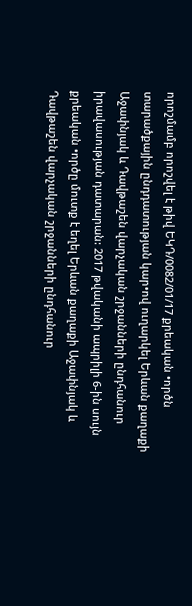որոշմամբ որոշվել է թիվ ԵԿԴ/0082/01/17 քրեական •ործն տարածքային ընդդատության կար•ով ուղարկել Երևան քաղաքի Աջափնյակ և Դավթաշեն վարչական շրջանների ընդհանուր իրավասության դատարան: 2017 թվականի ապրիլի 6-ին սույն քրեական •ործը մուտք է եղել Երևան քաղաքի Աջափնյակ և Դավթաշեն վարչական շրջանների ընդհանուր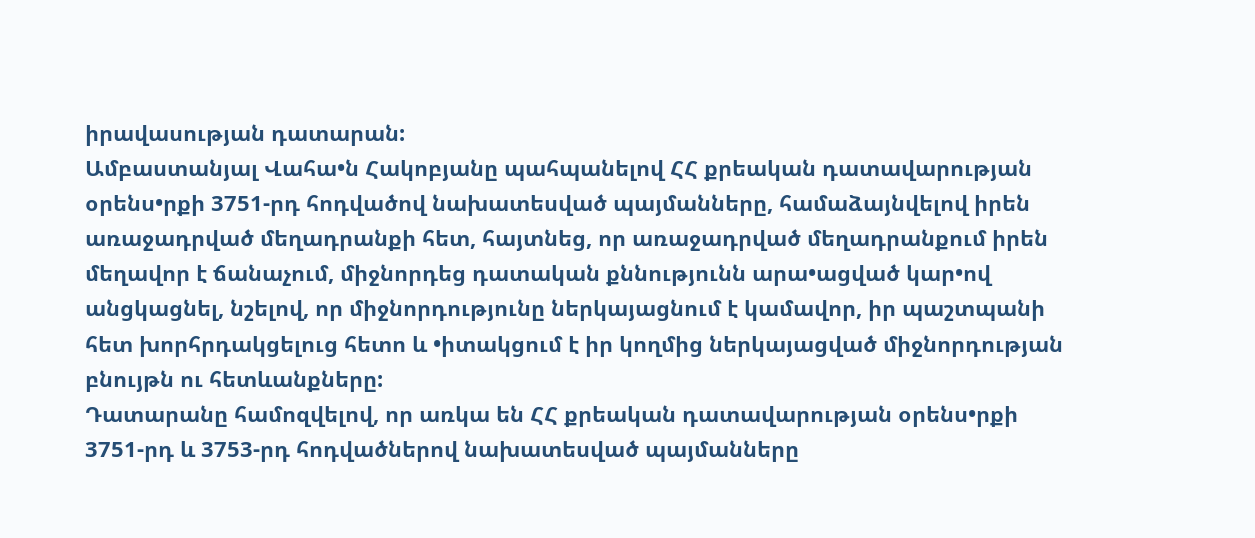իրավասության դատարան:
Ամբաստանյալ Վահա•ն Հակոբյանը պահպանելով ՀՀ քրեական դատավարության օրենս•րքի 3751-րդ հոդվածով նախատեսված պայմանները, համաձայնվելով իրեն առաջադրված մեղադրանքի հետ, հայտնեց, որ առաջադրված մեղադրանքում իրեն մեղավոր է ճանաչում, միջնորդեց դատական քննությունն արա•ացված կար•ով անցկացնել, նշելով, որ միջնորդությունը ներկայացնում է կամավոր, իր պաշտպանի հետ խորհրդակցելուց հետո և •իտակցում է իր կողմից ներկայացված միջնորդության բնույթն ու հետևանքները:
Դատարանը համոզվելով, որ առկա են ՀՀ քրեական դատավարության օրենս•րքի 3751-րդ և 3753-րդ հոդվածներով նախատեսված պայմանները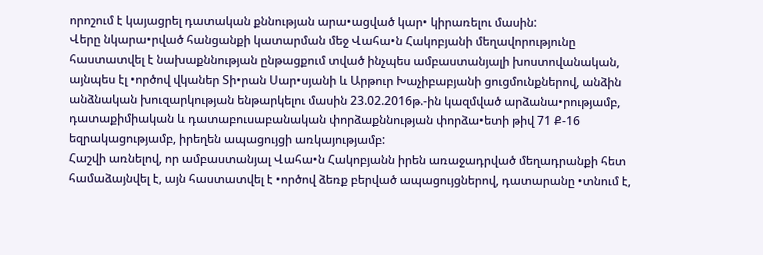որոշում է կայացրել դատական քննության արա•ացված կար• կիրառելու մասին:
Վերը նկարա•րված հանցանքի կատարման մեջ Վահա•ն Հակոբյանի մեղավորությունը հաստատվել է նախաքննության ընթացքում տված ինչպես ամբաստանյալի խոստովանական, այնպես էլ •ործով վկաներ Տի•րան Սար•սյանի և Արթուր Խաչիբաբյանի ցուցմունքներով, անձին անձնական խուզարկության ենթարկելու մասին 23.02.2016թ.-ին կազմված արձանա•րությամբ, դատաքիմիական և դատաբուսաբանական փորձաքննության փորձա•ետի թիվ 71 Ք-16 եզրակացությամբ, իրեղեն ապացույցի առկայությամբ:
Հաշվի առնելով, որ ամբաստանյալ Վահա•ն Հակոբյանն իրեն առաջադրված մեղադրանքի հետ համաձայնվել է, այն հաստատվել է •ործով ձեռք բերված ապացույցներով, դատարանը •տնում է,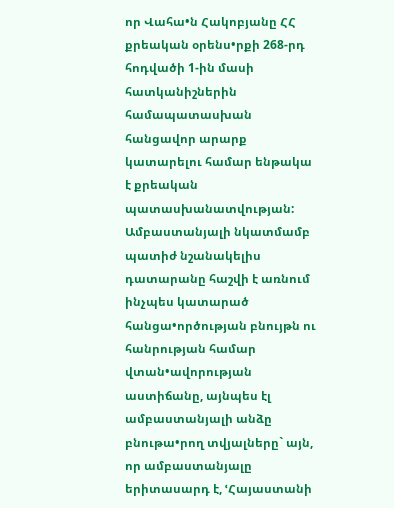որ Վահա•ն Հակոբյանը ՀՀ քրեական օրենս•րքի 268-րդ հոդվածի 1-ին մասի հատկանիշներին համապատասխան հանցավոր արարք կատարելու համար ենթակա է քրեական պատասխանատվության:
Ամբաստանյալի նկատմամբ պատիժ նշանակելիս դատարանը հաշվի է առնում ինչպես կատարած հանցա•ործության բնույթն ու հանրության համար վտան•ավորության աստիճանը, այնպես էլ ամբաստանյալի անձը բնութա•րող տվյալները` այն, որ ամբաստանյալը երիտասարդ է, ՙՀայաստանի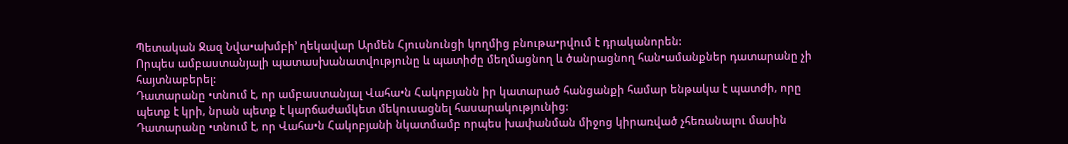Պետական Ջազ Նվա•ախմբի՚ ղեկավար Արմեն Հյուսնունցի կողմից բնութա•րվում է դրականորեն:
Որպես ամբաստանյալի պատասխանատվությունը և պատիժը մեղմացնող և ծանրացնող հան•ամանքներ դատարանը չի հայտնաբերել:
Դատարանը •տնում է, որ ամբաստանյալ Վահա•ն Հակոբյանն իր կատարած հանցանքի համար ենթակա է պատժի, որը պետք է կրի, նրան պետք է կարճաժամկետ մեկուսացնել հասարակությունից:
Դատարանը •տնում է, որ Վահա•ն Հակոբյանի նկատմամբ որպես խափանման միջոց կիրառված չհեռանալու մասին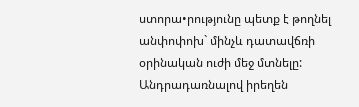ստորա•րությունը պետք է թողնել անփոփոխ` մինչև դատավճռի օրինական ուժի մեջ մտնելը:
Անդրադառնալով իրեղեն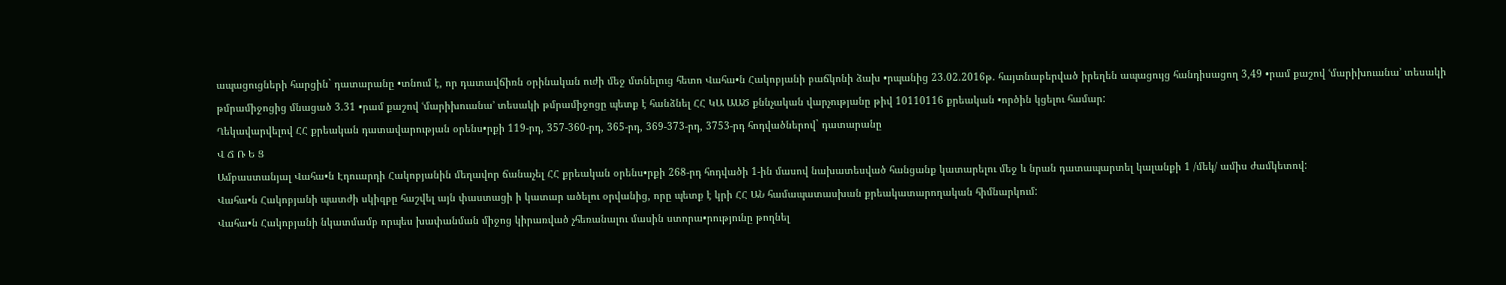ապացուցների հարցին` դատարանը •տնում է, որ դատավճիռն օրինական ուժի մեջ մտնելուց հետո Վահա•ն Հակոբյանի բաճկոնի ձախ •րպանից 23.02.2016թ. հայտնաբերված իրեղեն ապացույց հանդիսացող 3,49 •րամ քաշով ՙմարիխուանա՚ տեսակի թմրամիջոցից մնացած 3.31 •րամ քաշով ՙմարիխուանա՚ տեսակի թմրամիջոցը պետք է հանձնել ՀՀ ԿԱ ԱԱԾ քննչական վարչությանը թիվ 10110116 քրեական •ործին կցելու համար:
Ղեկավարվելով ՀՀ քրեական դատավարության օրենս•րքի 119-րդ, 357-360-րդ, 365-րդ, 369-373-րդ, 3753-րդ հոդվածներով` դատարանը
Վ Ճ Ռ Ե Ց
Ամբաստանյալ Վահա•ն Էդուարդի Հակոբյանին մեղավոր ճանաչել ՀՀ քրեական օրենս•րքի 268-րդ հոդվածի 1-ին մասով նախատեսված հանցանք կատարելու մեջ և նրան դատապարտել կալանքի 1 /մեկ/ ամիս ժամկետով:
Վահա•ն Հակոբյանի պատժի սկիզբը հաշվել այն փաստացի ի կատար ածելու օրվանից, որը պետք է կրի ՀՀ ԱՆ համապատասխան քրեակատարողական հիմնարկում:
Վահա•ն Հակոբյանի նկատմամբ որպես խափանման միջոց կիրառված չհեռանալու մասին ստորա•րությունը թողնել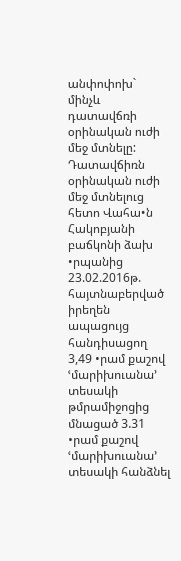անփոփոխ` մինչև դատավճռի օրինական ուժի մեջ մտնելը:
Դատավճիռն օրինական ուժի մեջ մտնելուց հետո Վահա•ն Հակոբյանի բաճկոնի ձախ •րպանից 23.02.2016թ. հայտնաբերված իրեղեն ապացույց հանդիսացող 3,49 •րամ քաշով ՙմարիխուանա՚ տեսակի թմրամիջոցից մնացած 3.31 •րամ քաշով ՙմարիխուանա՚ տեսակի հանձնել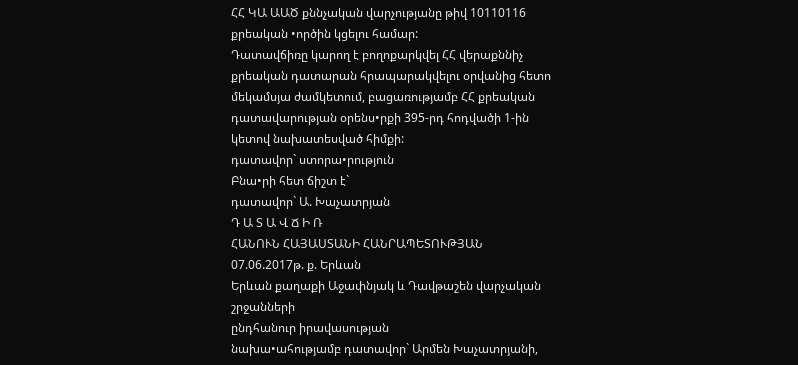ՀՀ ԿԱ ԱԱԾ քննչական վարչությանը թիվ 10110116 քրեական •ործին կցելու համար:
Դատավճիռը կարող է բողոքարկվել ՀՀ վերաքննիչ քրեական դատարան հրապարակվելու օրվանից հետո մեկամսյա ժամկետում, բացառությամբ ՀՀ քրեական դատավարության օրենս•րքի 395-րդ հոդվածի 1-ին կետով նախատեսված հիմքի:
դատավոր` ստորա•րություն
Բնա•րի հետ ճիշտ է`
դատավոր` Ա. Խաչատրյան
Դ Ա Տ Ա Վ Ճ Ի Ռ
ՀԱՆՈՒՆ ՀԱՅԱՍՏԱՆԻ ՀԱՆՐԱՊԵՏՈՒԹՅԱՆ
07.06.2017թ. ք. Երևան
Երևան քաղաքի Աջափնյակ և Դավթաշեն վարչական շրջանների
ընդհանուր իրավասության
նախա•ահությամբ դատավոր` Արմեն Խաչատրյանի,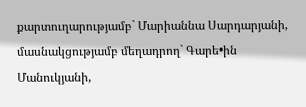քարտուղարությամբ` Մարիաննա Սարդարյանի,
մասնակցությամբ մեղադրող` Գարե•ին Մանուկյանի,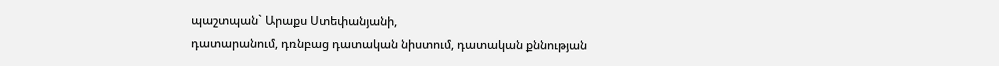պաշտպան` Արաքս Ստեփանյանի,
դատարանում, դռնբաց դատական նիստում, դատական քննության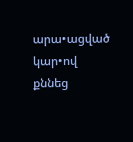արա•ացված կար•ով քննեց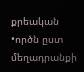քրեական •ործն ըստ մեղադրանքի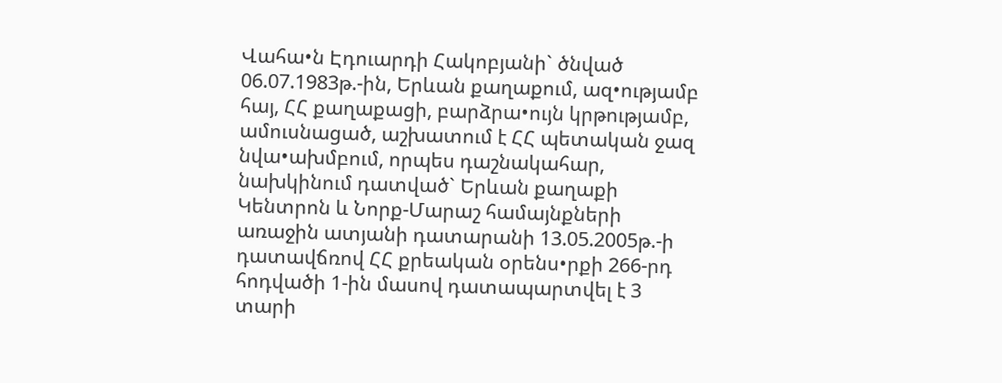Վահա•ն Էդուարդի Հակոբյանի` ծնված 06.07.1983թ.-ին, Երևան քաղաքում, ազ•ությամբ հայ, ՀՀ քաղաքացի, բարձրա•ույն կրթությամբ, ամուսնացած, աշխատում է ՀՀ պետական ջազ նվա•ախմբում, որպես դաշնակահար, նախկինում դատված` Երևան քաղաքի Կենտրոն և Նորք-Մարաշ համայնքների առաջին ատյանի դատարանի 13.05.2005թ.-ի դատավճռով ՀՀ քրեական օրենս•րքի 266-րդ հոդվածի 1-ին մասով դատապարտվել է 3 տարի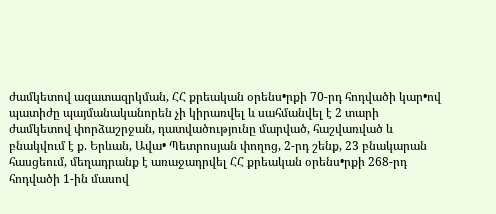ժամկետով ազատազրկման, ՀՀ քրեական օրենս•րքի 70-րդ հոդվածի կար•ով պատիժը պայմանականորեն չի կիրառվել և սահմանվել է 2 տարի ժամկետով փորձաշրջան, դատվածությունը մարված, հաշվառված և բնակվում է ք. Երևան, Ավա• Պետրոսյան փողոց, 2-րդ շենք, 23 բնակարան հասցեում, մեղադրանք է առաջադրվել ՀՀ քրեական օրենս•րքի 268-րդ հոդվածի 1-ին մասով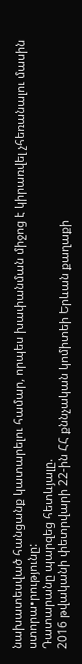նախատեսված հանցանք կատարելու համար, որպես խափանման միջոց է կիրառվել չհեռանալու մասին ստորա•րությունը:
Դատարանը պարզեց հետևյալը.
2016 թվականի փետրվարի 22-ին ՀՀ քննչական կոմիտեի Երևան քաղաքի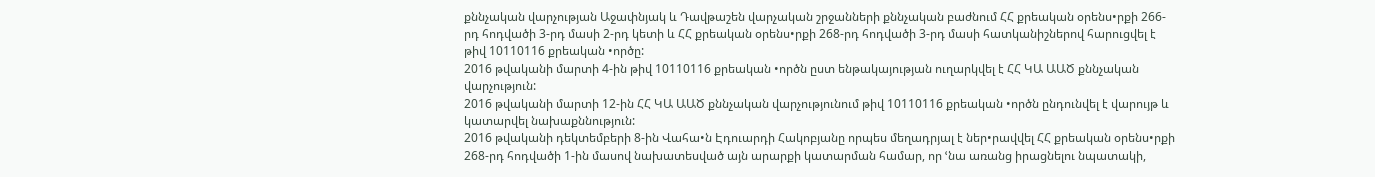քննչական վարչության Աջափնյակ և Դավթաշեն վարչական շրջանների քննչական բաժնում ՀՀ քրեական օրենս•րքի 266-րդ հոդվածի 3-րդ մասի 2-րդ կետի և ՀՀ քրեական օրենս•րքի 268-րդ հոդվածի 3-րդ մասի հատկանիշներով հարուցվել է թիվ 10110116 քրեական •ործը:
2016 թվականի մարտի 4-ին թիվ 10110116 քրեական •ործն ըստ ենթակայության ուղարկվել է ՀՀ ԿԱ ԱԱԾ քննչական վարչություն:
2016 թվականի մարտի 12-ին ՀՀ ԿԱ ԱԱԾ քննչական վարչությունում թիվ 10110116 քրեական •ործն ընդունվել է վարույթ և կատարվել նախաքննություն:
2016 թվականի դեկտեմբերի 8-ին Վահա•ն Էդուարդի Հակոբյանը որպես մեղադրյալ է ներ•րավվել ՀՀ քրեական օրենս•րքի 268-րդ հոդվածի 1-ին մասով նախատեսված այն արարքի կատարման համար, որ ՙնա առանց իրացնելու նպատակի,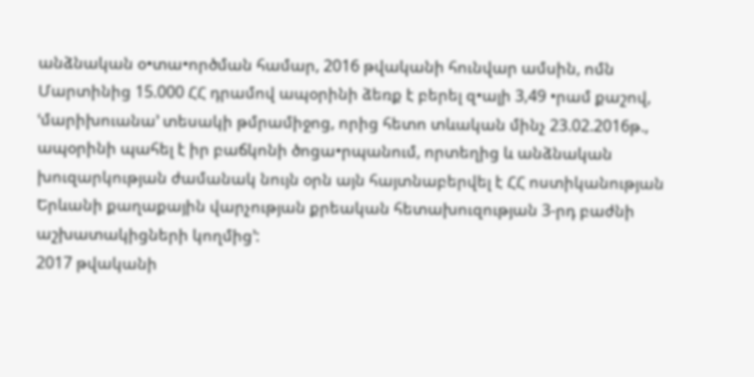անձնական օ•տա•ործման համար, 2016 թվականի հունվար ամսին, ոմն Մարտինից 15.000 ՀՀ դրամով ապօրինի ձեռք է բերել զ•ալի 3,49 •րամ քաշով, ՙմարիխուանա՚ տեսակի թմրամիջոց, որից հետո տևական մինչ 23.02.2016թ., ապօրինի պահել է իր բաճկոնի ծոցա•րպանում, որտեղից և անձնական խուզարկության ժամանակ նույն օրն այն հայտնաբերվել է ՀՀ ոստիկանության Երևանի քաղաքային վարչության քրեական հետախուզության 3-րդ բաժնի աշխատակիցների կողմից՚:
2017 թվականի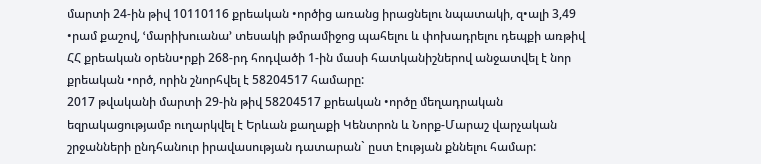մարտի 24-ին թիվ 10110116 քրեական •ործից առանց իրացնելու նպատակի, զ•ալի 3,49 •րամ քաշով, ՙմարիխուանա՚ տեսակի թմրամիջոց պահելու և փոխադրելու դեպքի առթիվ ՀՀ քրեական օրենս•րքի 268-րդ հոդվածի 1-ին մասի հատկանիշներով անջատվել է նոր քրեական •ործ, որին շնորհվել է 58204517 համարը:
2017 թվականի մարտի 29-ին թիվ 58204517 քրեական •ործը մեղադրական եզրակացությամբ ուղարկվել է Երևան քաղաքի Կենտրոն և Նորք-Մարաշ վարչական շրջանների ընդհանուր իրավասության դատարան` ըստ էության քննելու համար: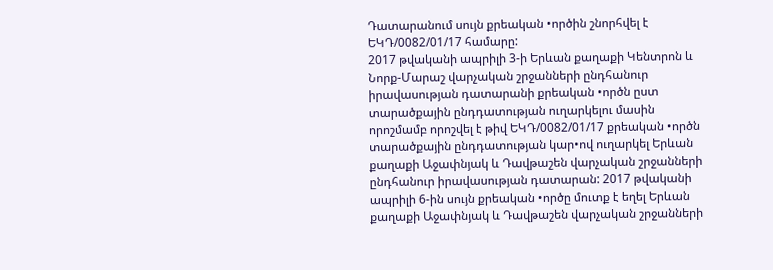Դատարանում սույն քրեական •ործին շնորհվել է ԵԿԴ/0082/01/17 համարը:
2017 թվականի ապրիլի 3-ի Երևան քաղաքի Կենտրոն և Նորք-Մարաշ վարչական շրջանների ընդհանուր իրավասության դատարանի քրեական •ործն ըստ տարածքային ընդդատության ուղարկելու մասին որոշմամբ որոշվել է թիվ ԵԿԴ/0082/01/17 քրեական •ործն տարածքային ընդդատության կար•ով ուղարկել Երևան քաղաքի Աջափնյակ և Դավթաշեն վարչական շրջանների ընդհանուր իրավասության դատարան: 2017 թվականի ապրիլի 6-ին սույն քրեական •ործը մուտք է եղել Երևան քաղաքի Աջափնյակ և Դավթաշեն վարչական շրջանների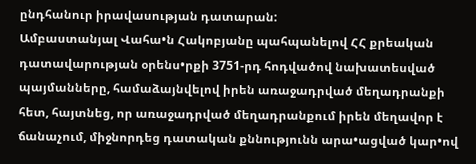ընդհանուր իրավասության դատարան:
Ամբաստանյալ Վահա•ն Հակոբյանը պահպանելով ՀՀ քրեական դատավարության օրենս•րքի 3751-րդ հոդվածով նախատեսված պայմանները, համաձայնվելով իրեն առաջադրված մեղադրանքի հետ, հայտնեց, որ առաջադրված մեղադրանքում իրեն մեղավոր է ճանաչում, միջնորդեց դատական քննությունն արա•ացված կար•ով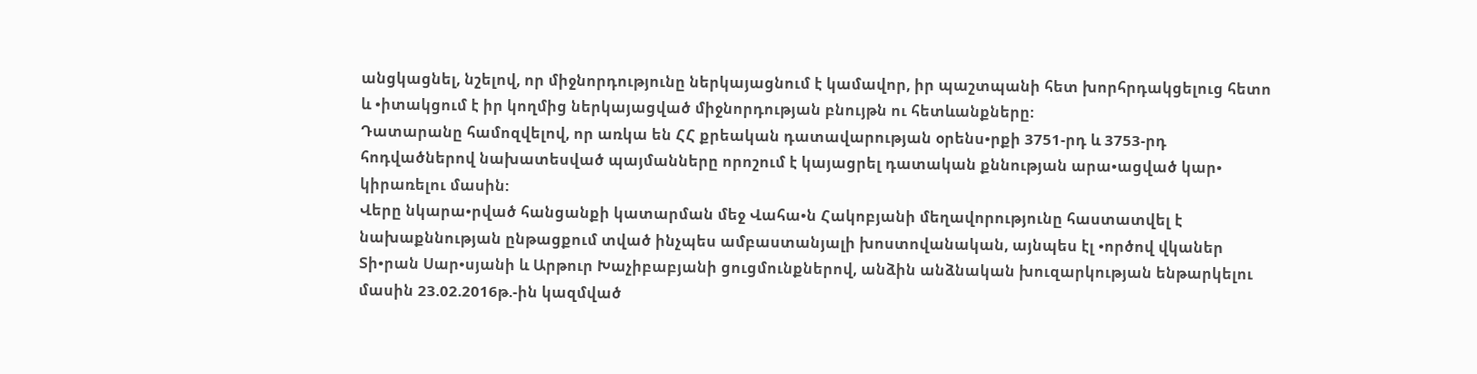անցկացնել, նշելով, որ միջնորդությունը ներկայացնում է կամավոր, իր պաշտպանի հետ խորհրդակցելուց հետո և •իտակցում է իր կողմից ներկայացված միջնորդության բնույթն ու հետևանքները:
Դատարանը համոզվելով, որ առկա են ՀՀ քրեական դատավարության օրենս•րքի 3751-րդ և 3753-րդ հոդվածներով նախատեսված պայմանները որոշում է կայացրել դատական քննության արա•ացված կար• կիրառելու մասին:
Վերը նկարա•րված հանցանքի կատարման մեջ Վահա•ն Հակոբյանի մեղավորությունը հաստատվել է նախաքննության ընթացքում տված ինչպես ամբաստանյալի խոստովանական, այնպես էլ •ործով վկաներ Տի•րան Սար•սյանի և Արթուր Խաչիբաբյանի ցուցմունքներով, անձին անձնական խուզարկության ենթարկելու մասին 23.02.2016թ.-ին կազմված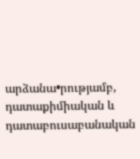արձանա•րությամբ, դատաքիմիական և դատաբուսաբանական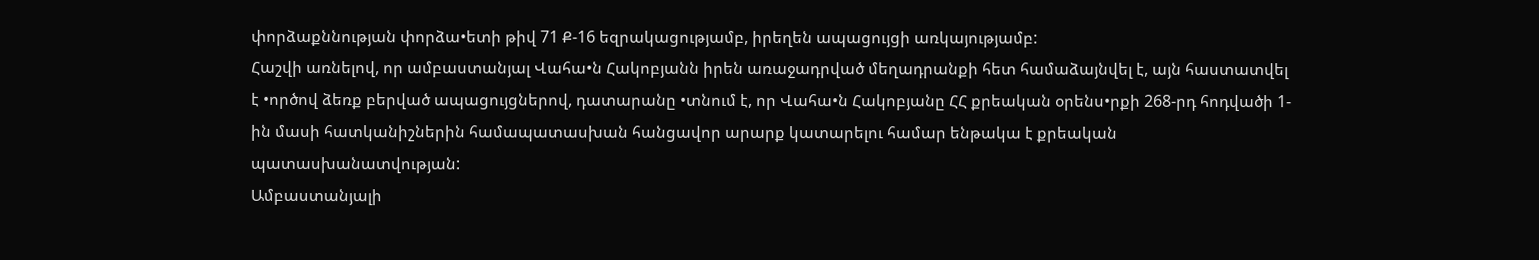փորձաքննության փորձա•ետի թիվ 71 Ք-16 եզրակացությամբ, իրեղեն ապացույցի առկայությամբ:
Հաշվի առնելով, որ ամբաստանյալ Վահա•ն Հակոբյանն իրեն առաջադրված մեղադրանքի հետ համաձայնվել է, այն հաստատվել է •ործով ձեռք բերված ապացույցներով, դատարանը •տնում է, որ Վահա•ն Հակոբյանը ՀՀ քրեական օրենս•րքի 268-րդ հոդվածի 1-ին մասի հատկանիշներին համապատասխան հանցավոր արարք կատարելու համար ենթակա է քրեական պատասխանատվության:
Ամբաստանյալի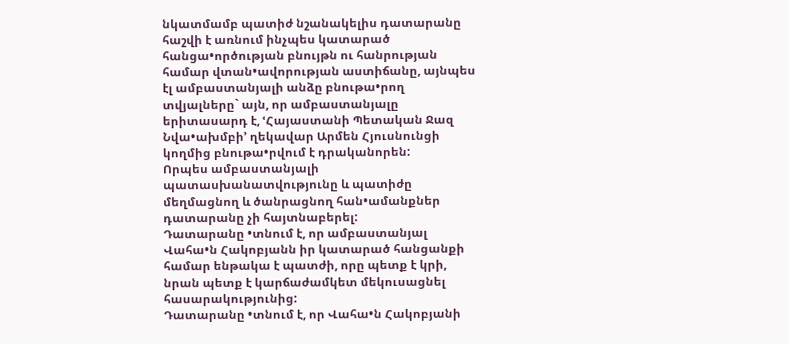նկատմամբ պատիժ նշանակելիս դատարանը հաշվի է առնում ինչպես կատարած հանցա•ործության բնույթն ու հանրության համար վտան•ավորության աստիճանը, այնպես էլ ամբաստանյալի անձը բնութա•րող տվյալները` այն, որ ամբաստանյալը երիտասարդ է, ՙՀայաստանի Պետական Ջազ Նվա•ախմբի՚ ղեկավար Արմեն Հյուսնունցի կողմից բնութա•րվում է դրականորեն:
Որպես ամբաստանյալի պատասխանատվությունը և պատիժը մեղմացնող և ծանրացնող հան•ամանքներ դատարանը չի հայտնաբերել:
Դատարանը •տնում է, որ ամբաստանյալ Վահա•ն Հակոբյանն իր կատարած հանցանքի համար ենթակա է պատժի, որը պետք է կրի, նրան պետք է կարճաժամկետ մեկուսացնել հասարակությունից:
Դատարանը •տնում է, որ Վահա•ն Հակոբյանի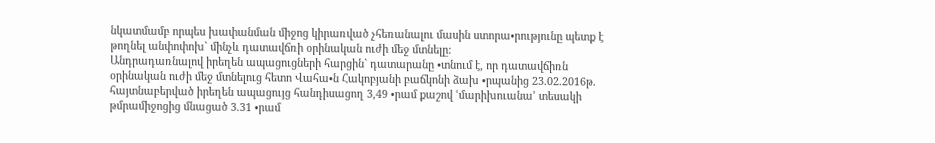նկատմամբ որպես խափանման միջոց կիրառված չհեռանալու մասին ստորա•րությունը պետք է թողնել անփոփոխ` մինչև դատավճռի օրինական ուժի մեջ մտնելը:
Անդրադառնալով իրեղեն ապացուցների հարցին` դատարանը •տնում է, որ դատավճիռն օրինական ուժի մեջ մտնելուց հետո Վահա•ն Հակոբյանի բաճկոնի ձախ •րպանից 23.02.2016թ. հայտնաբերված իրեղեն ապացույց հանդիսացող 3,49 •րամ քաշով ՙմարիխուանա՚ տեսակի թմրամիջոցից մնացած 3.31 •րամ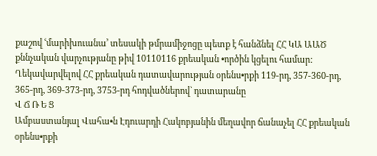քաշով ՙմարիխուանա՚ տեսակի թմրամիջոցը պետք է հանձնել ՀՀ ԿԱ ԱԱԾ քննչական վարչությանը թիվ 10110116 քրեական •ործին կցելու համար:
Ղեկավարվելով ՀՀ քրեական դատավարության օրենս•րքի 119-րդ, 357-360-րդ, 365-րդ, 369-373-րդ, 3753-րդ հոդվածներով` դատարանը
Վ Ճ Ռ Ե Ց
Ամբաստանյալ Վահա•ն Էդուարդի Հակոբյանին մեղավոր ճանաչել ՀՀ քրեական օրենս•րքի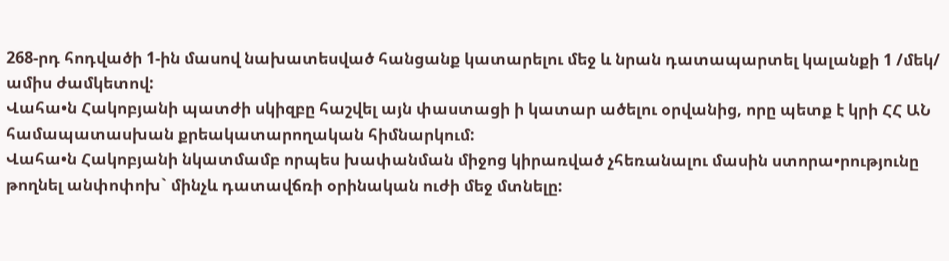268-րդ հոդվածի 1-ին մասով նախատեսված հանցանք կատարելու մեջ և նրան դատապարտել կալանքի 1 /մեկ/ ամիս ժամկետով:
Վահա•ն Հակոբյանի պատժի սկիզբը հաշվել այն փաստացի ի կատար ածելու օրվանից, որը պետք է կրի ՀՀ ԱՆ համապատասխան քրեակատարողական հիմնարկում:
Վահա•ն Հակոբյանի նկատմամբ որպես խափանման միջոց կիրառված չհեռանալու մասին ստորա•րությունը թողնել անփոփոխ` մինչև դատավճռի օրինական ուժի մեջ մտնելը: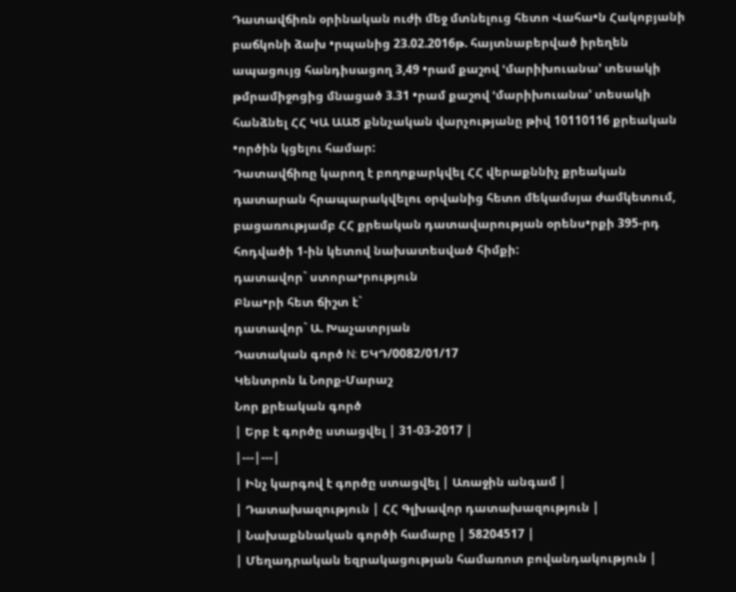Դատավճիռն օրինական ուժի մեջ մտնելուց հետո Վահա•ն Հակոբյանի բաճկոնի ձախ •րպանից 23.02.2016թ. հայտնաբերված իրեղեն ապացույց հանդիսացող 3,49 •րամ քաշով ՙմարիխուանա՚ տեսակի թմրամիջոցից մնացած 3.31 •րամ քաշով ՙմարիխուանա՚ տեսակի հանձնել ՀՀ ԿԱ ԱԱԾ քննչական վարչությանը թիվ 10110116 քրեական •ործին կցելու համար:
Դատավճիռը կարող է բողոքարկվել ՀՀ վերաքննիչ քրեական դատարան հրապարակվելու օրվանից հետո մեկամսյա ժամկետում, բացառությամբ ՀՀ քրեական դատավարության օրենս•րքի 395-րդ հոդվածի 1-ին կետով նախատեսված հիմքի:
դատավոր` ստորա•րություն
Բնա•րի հետ ճիշտ է`
դատավոր` Ա. Խաչատրյան
Դատական գործ N: ԵԿԴ/0082/01/17
Կենտրոն և Նորք-Մարաշ
Նոր քրեական գործ
| Երբ է գործը ստացվել | 31-03-2017 |
|---|---|
| Ինչ կարգով է գործը ստացվել | Առաջին անգամ |
| Դատախազություն | ՀՀ Գլխավոր դատախազություն |
| Նախաքննական գործի համարը | 58204517 |
| Մեղադրական եզրակացության համառոտ բովանդակություն |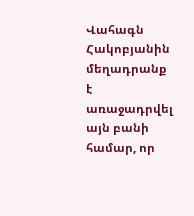Վահագն Հակոբյանին մեղադրանք է առաջադրվել այն բանի համար, որ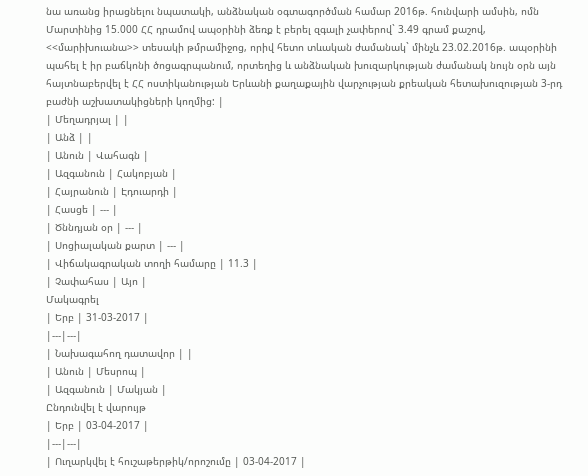նա առանց իրացնելու նպատակի, անձնական օգտագործման համար 2016թ. հունվարի ամսին, ոմն Մարտինից 15.000 ՀՀ դրամով ապօրինի ձեռք է բերել զգալի չափերով` 3.49 գրամ քաշով, <<մարիխուանա>> տեսակի թմրամիջոց, որիվ հետո տևական ժամանակ` մինչև 23.02.2016թ. ապօրինի պահել է իր բաճկոնի ծոցագրպանում, որտեղից և անձնական խուզարկության ժամանակ նույն օրն այն հայտնաբերվել է ՀՀ ոստիկանության Երևանի քաղաքային վարչության քրեական հետախուզության 3-րդ բաժնի աշխատակիցների կողմից: |
| Մեղադրյալ | |
| Անձ | |
| Անուն | Վահագն |
| Ազգանուն | Հակոբյան |
| Հայրանուն | Էդուարդի |
| Հասցե | --- |
| Ծննդյան օր | --- |
| Սոցիալական քարտ | --- |
| Վիճակագրական տողի համարը | 11.3 |
| Չափահաս | Այո |
Մակագրել
| Երբ | 31-03-2017 |
|---|---|
| Նախագահող դատավոր | |
| Անուն | Մեսրոպ |
| Ազգանուն | Մակյան |
Ընդունվել է վարույթ
| Երբ | 03-04-2017 |
|---|---|
| Ուղարկվել է հուշաթերթիկ/որոշումը | 03-04-2017 |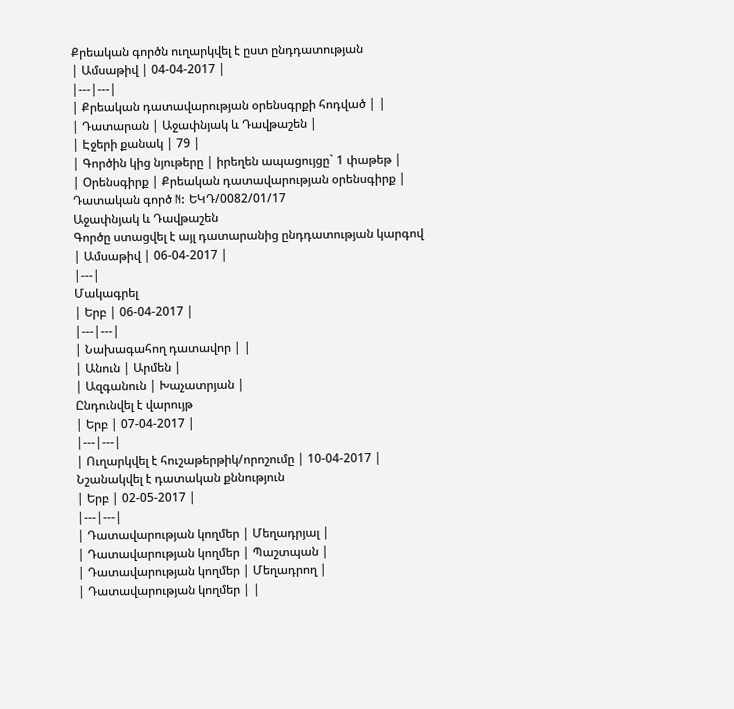Քրեական գործն ուղարկվել է ըստ ընդդատության
| Ամսաթիվ | 04-04-2017 |
|---|---|
| Քրեական դատավարության օրենսգրքի հոդված | |
| Դատարան | Աջափնյակ և Դավթաշեն |
| Էջերի քանակ | 79 |
| Գործին կից նյութերը | իրեղեն ապացույցը` 1 փաթեթ |
| Օրենսգիրք | Քրեական դատավարության օրենսգիրք |
Դատական գործ N: ԵԿԴ/0082/01/17
Աջափնյակ և Դավթաշեն
Գործը ստացվել է այլ դատարանից ընդդատության կարգով
| Ամսաթիվ | 06-04-2017 |
|---|
Մակագրել
| Երբ | 06-04-2017 |
|---|---|
| Նախագահող դատավոր | |
| Անուն | Արմեն |
| Ազգանուն | Խաչատրյան |
Ընդունվել է վարույթ
| Երբ | 07-04-2017 |
|---|---|
| Ուղարկվել է հուշաթերթիկ/որոշումը | 10-04-2017 |
Նշանակվել է դատական քննություն
| Երբ | 02-05-2017 |
|---|---|
| Դատավարության կողմեր | Մեղադրյալ |
| Դատավարության կողմեր | Պաշտպան |
| Դատավարության կողմեր | Մեղադրող |
| Դատավարության կողմեր | |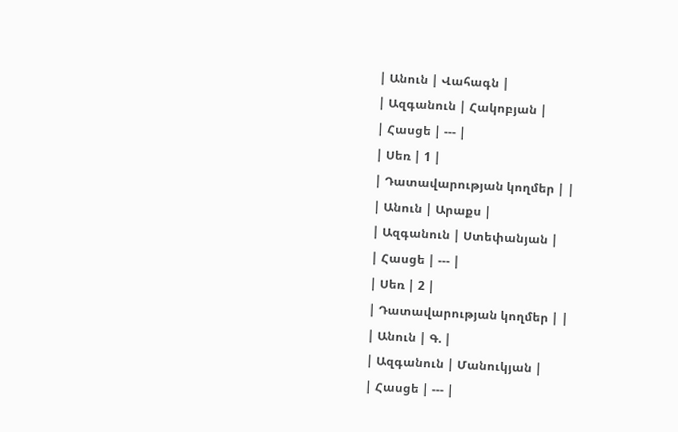| Անուն | Վահագն |
| Ազգանուն | Հակոբյան |
| Հասցե | --- |
| Սեռ | 1 |
| Դատավարության կողմեր | |
| Անուն | Արաքս |
| Ազգանուն | Ստեփանյան |
| Հասցե | --- |
| Սեռ | 2 |
| Դատավարության կողմեր | |
| Անուն | Գ. |
| Ազգանուն | Մանուկյան |
| Հասցե | --- |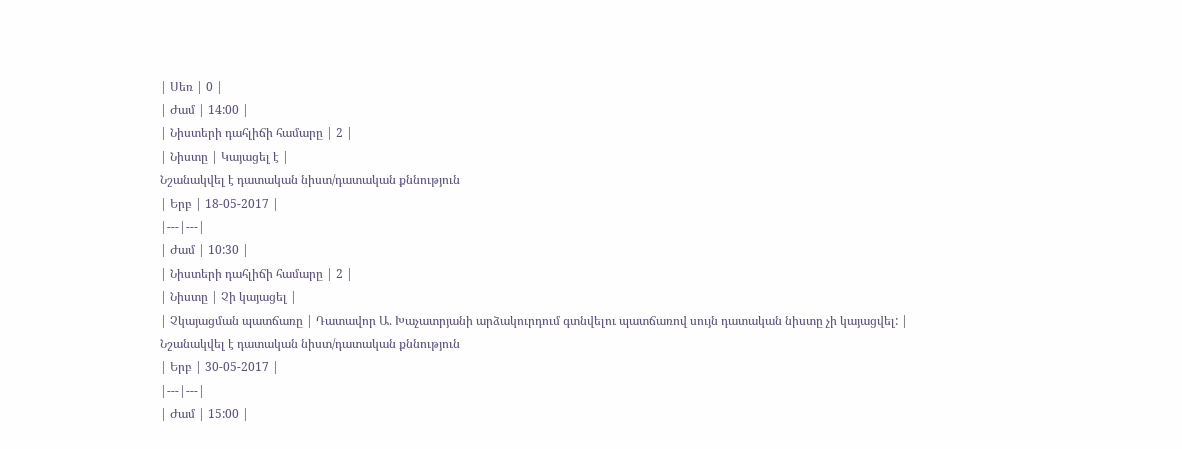| Սեռ | 0 |
| Ժամ | 14:00 |
| Նիստերի դահլիճի համարը | 2 |
| Նիստը | Կայացել է |
Նշանակվել է դատական նիստ/դատական քննություն
| Երբ | 18-05-2017 |
|---|---|
| Ժամ | 10:30 |
| Նիստերի դահլիճի համարը | 2 |
| Նիստը | Չի կայացել |
| Չկայացման պատճառը | Դատավոր Ա. Խաչատրյանի արձակուրդում գտնվելու պատճառով սույն դատական նիստը չի կայացվել: |
Նշանակվել է դատական նիստ/դատական քննություն
| Երբ | 30-05-2017 |
|---|---|
| Ժամ | 15:00 |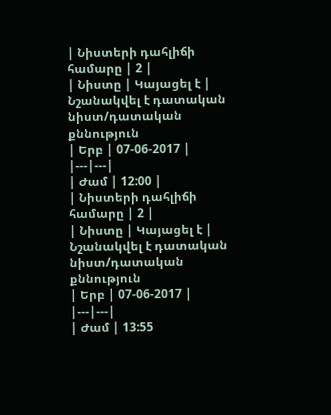| Նիստերի դահլիճի համարը | 2 |
| Նիստը | Կայացել է |
Նշանակվել է դատական նիստ/դատական քննություն
| Երբ | 07-06-2017 |
|---|---|
| Ժամ | 12:00 |
| Նիստերի դահլիճի համարը | 2 |
| Նիստը | Կայացել է |
Նշանակվել է դատական նիստ/դատական քննություն
| Երբ | 07-06-2017 |
|---|---|
| Ժամ | 13:55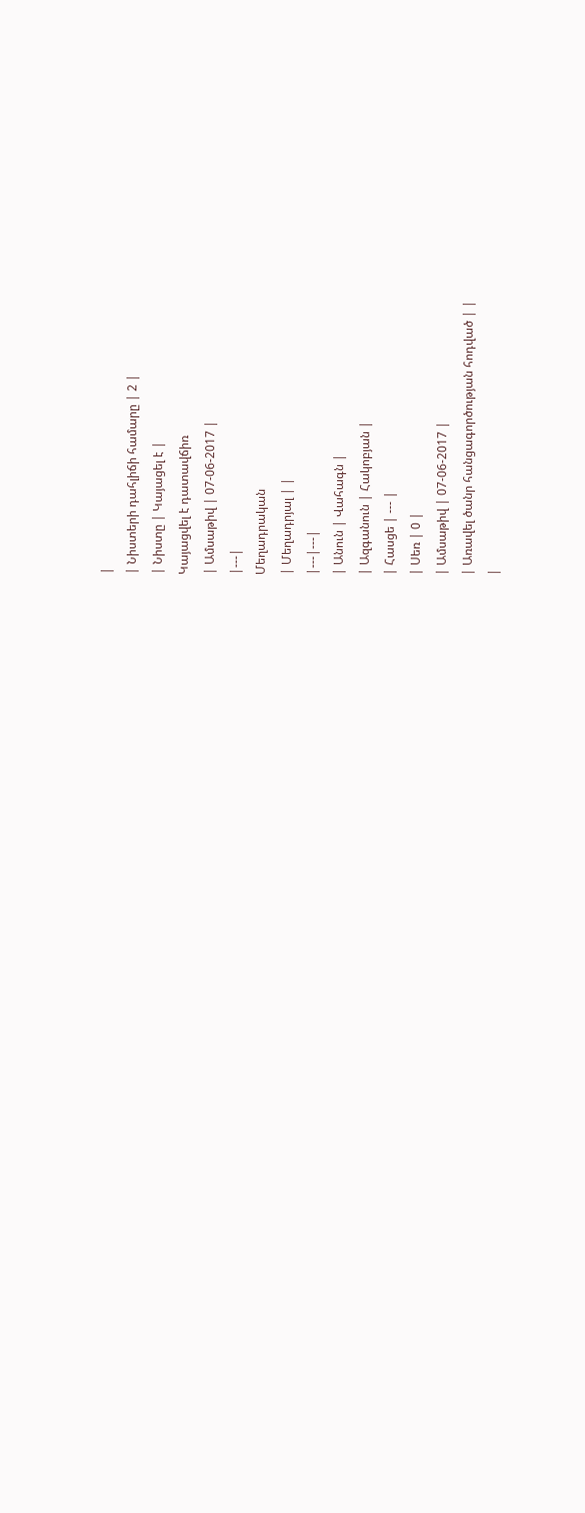|
| Նիստերի դահլիճի համարը | 2 |
| Նիստը | Կայացել է |
Կայացվել է դատավճիռ
| Ամսաթիվ | 07-06-2017 |
|---|
Մեղադրական
| Մեղադրյալ | |
|---|---|
| Անուն | Վահագն |
| Ազգանուն | Հակոբյան |
| Հասցե | --- |
| Սեռ | 0 |
| Ամսաթիվ | 07-06-2017 |
| Առավել ծանր հանցագործության հոդված | |
|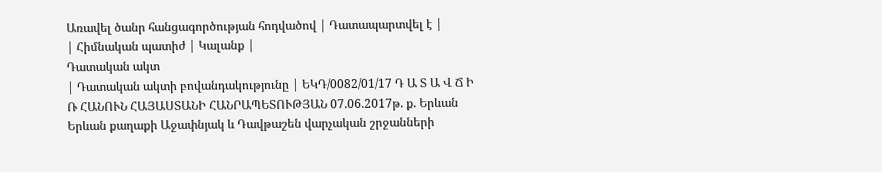Առավել ծանր հանցագործության հոդվածով | Դատապարտվել է |
| Հիմնական պատիժ | Կալանք |
Դատական ակտ
| Դատական ակտի բովանդակությունը | ԵԿԴ/0082/01/17 Դ Ա Տ Ա Վ Ճ Ի Ռ ՀԱՆՈՒՆ ՀԱՅԱՍՏԱՆԻ ՀԱՆՐԱՊԵՏՈՒԹՅԱՆ 07.06.2017թ. ք. Երևան Երևան քաղաքի Աջափնյակ և Դավթաշեն վարչական շրջանների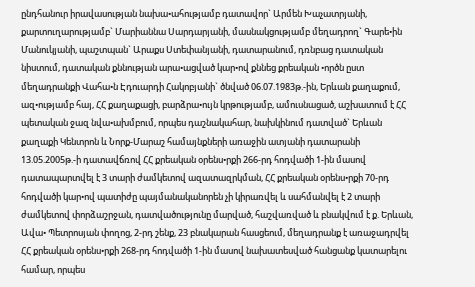ընդհանուր իրավասության նախա•ահությամբ դատավոր` Արմեն Խաչատրյանի, քարտուղարությամբ` Մարիաննա Սարդարյանի, մասնակցությամբ մեղադրող` Գարե•ին Մանուկյանի, պաշտպան` Արաքս Ստեփանյանի, դատարանում, դռնբաց դատական նիստում, դատական քննության արա•ացված կար•ով քննեց քրեական •ործն ըստ մեղադրանքի Վահա•ն Էդուարդի Հակոբյանի` ծնված 06.07.1983թ.-ին, Երևան քաղաքում, ազ•ությամբ հայ, ՀՀ քաղաքացի, բարձրա•ույն կրթությամբ, ամուսնացած, աշխատում է ՀՀ պետական ջազ նվա•ախմբում, որպես դաշնակահար, նախկինում դատված` Երևան քաղաքի Կենտրոն և Նորք-Մարաշ համայնքների առաջին ատյանի դատարանի 13.05.2005թ.-ի դատավճռով ՀՀ քրեական օրենս•րքի 266-րդ հոդվածի 1-ին մասով դատապարտվել է 3 տարի ժամկետով ազատազրկման, ՀՀ քրեական օրենս•րքի 70-րդ հոդվածի կար•ով պատիժը պայմանականորեն չի կիրառվել և սահմանվել է 2 տարի ժամկետով փորձաշրջան, դատվածությունը մարված, հաշվառված և բնակվում է ք. Երևան, Ավա• Պետրոսյան փողոց, 2-րդ շենք, 23 բնակարան հասցեում, մեղադրանք է առաջադրվել ՀՀ քրեական օրենս•րքի 268-րդ հոդվածի 1-ին մասով նախատեսված հանցանք կատարելու համար, որպես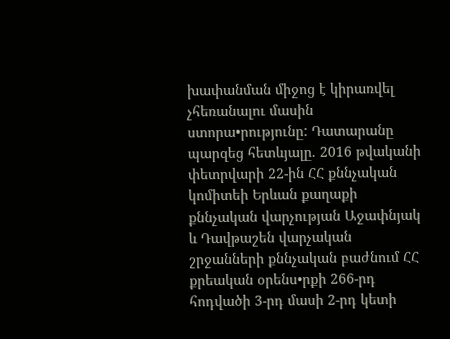խափանման միջոց է կիրառվել չհեռանալու մասին ստորա•րությունը: Դատարանը պարզեց հետևյալը. 2016 թվականի փետրվարի 22-ին ՀՀ քննչական կոմիտեի Երևան քաղաքի քննչական վարչության Աջափնյակ և Դավթաշեն վարչական շրջանների քննչական բաժնում ՀՀ քրեական օրենս•րքի 266-րդ հոդվածի 3-րդ մասի 2-րդ կետի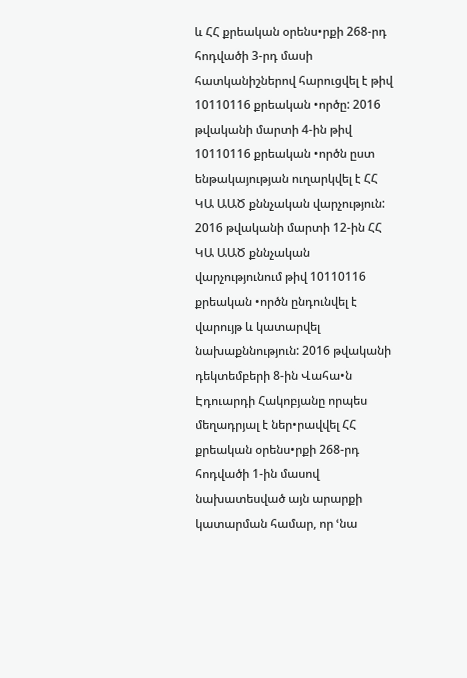և ՀՀ քրեական օրենս•րքի 268-րդ հոդվածի 3-րդ մասի հատկանիշներով հարուցվել է թիվ 10110116 քրեական •ործը: 2016 թվականի մարտի 4-ին թիվ 10110116 քրեական •ործն ըստ ենթակայության ուղարկվել է ՀՀ ԿԱ ԱԱԾ քննչական վարչություն: 2016 թվականի մարտի 12-ին ՀՀ ԿԱ ԱԱԾ քննչական վարչությունում թիվ 10110116 քրեական •ործն ընդունվել է վարույթ և կատարվել նախաքննություն: 2016 թվականի դեկտեմբերի 8-ին Վահա•ն Էդուարդի Հակոբյանը որպես մեղադրյալ է ներ•րավվել ՀՀ քրեական օրենս•րքի 268-րդ հոդվածի 1-ին մասով նախատեսված այն արարքի կատարման համար, որ ՙնա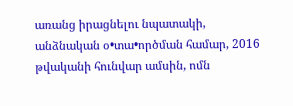առանց իրացնելու նպատակի, անձնական օ•տա•ործման համար, 2016 թվականի հունվար ամսին, ոմն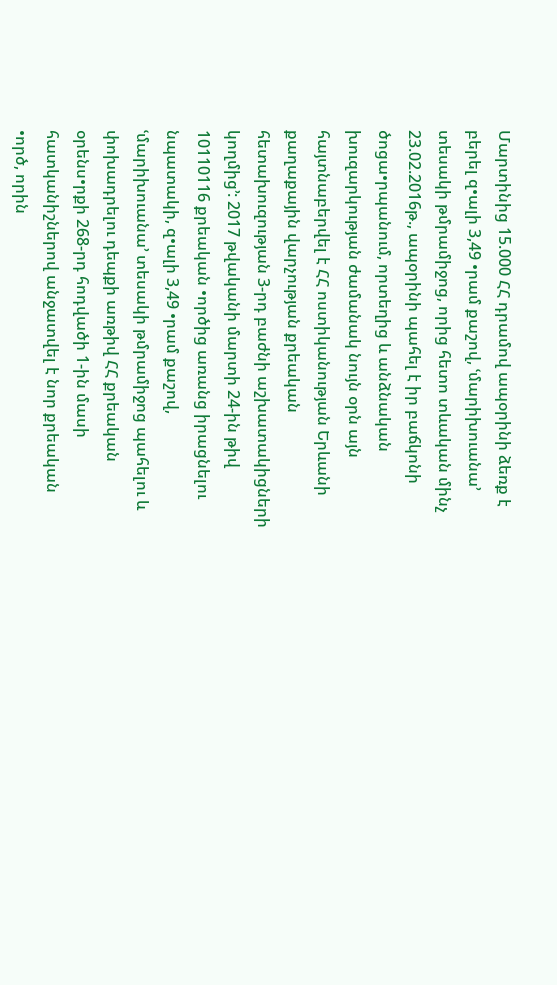Մարտինից 15.000 ՀՀ դրամով ապօրինի ձեռք է բերել զ•ալի 3,49 •րամ քաշով, ՙմարիխուանա՚ տեսակի թմրամիջոց, որից հետո տևական մինչ 23.02.2016թ., ապօրինի պահել է իր բաճկոնի ծոցա•րպանում, որտեղից և անձնական խուզարկության ժամանակ նույն օրն այն հայտնաբերվել է ՀՀ ոստիկանության Երևանի քաղաքային վարչության քրեական հետախուզության 3-րդ բաժնի աշխատակիցների կողմից՚: 2017 թվականի մարտի 24-ին թիվ 10110116 քրեական •ործից առանց իրացնելու նպատակի, զ•ալի 3,49 •րամ քաշով, ՙմարիխուանա՚ տեսակի թմրամիջոց պահելու և փոխադրելու դեպքի առթիվ ՀՀ քրեական օրենս•րքի 268-րդ հոդվածի 1-ին մասի հատկանիշներով անջատվել է նոր քրեական •ործ, որին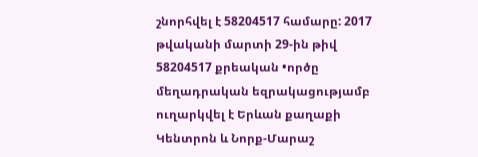շնորհվել է 58204517 համարը: 2017 թվականի մարտի 29-ին թիվ 58204517 քրեական •ործը մեղադրական եզրակացությամբ ուղարկվել է Երևան քաղաքի Կենտրոն և Նորք-Մարաշ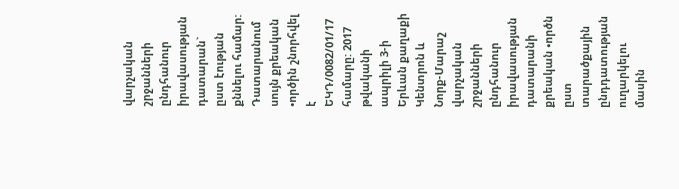վարչական շրջանների ընդհանուր իրավասության դատարան` ըստ էության քննելու համար: Դատարանում սույն քրեական •ործին շնորհվել է ԵԿԴ/0082/01/17 համարը: 2017 թվականի ապրիլի 3-ի Երևան քաղաքի Կենտրոն և Նորք-Մարաշ վարչական շրջանների ընդհանուր իրավասության դատարանի քրեական •ործն ըստ տարածքային ընդդատության ուղարկելու մասին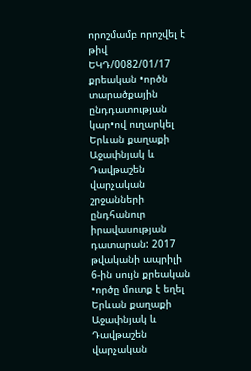որոշմամբ որոշվել է թիվ ԵԿԴ/0082/01/17 քրեական •ործն տարածքային ընդդատության կար•ով ուղարկել Երևան քաղաքի Աջափնյակ և Դավթաշեն վարչական շրջանների ընդհանուր իրավասության դատարան: 2017 թվականի ապրիլի 6-ին սույն քրեական •ործը մուտք է եղել Երևան քաղաքի Աջափնյակ և Դավթաշեն վարչական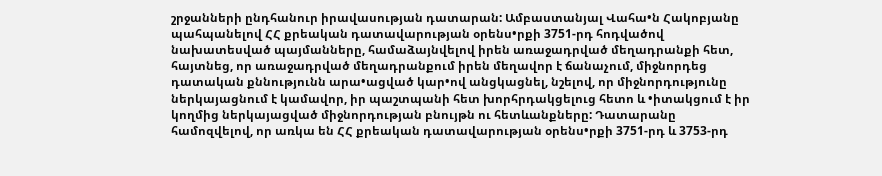շրջանների ընդհանուր իրավասության դատարան: Ամբաստանյալ Վահա•ն Հակոբյանը պահպանելով ՀՀ քրեական դատավարության օրենս•րքի 3751-րդ հոդվածով նախատեսված պայմանները, համաձայնվելով իրեն առաջադրված մեղադրանքի հետ, հայտնեց, որ առաջադրված մեղադրանքում իրեն մեղավոր է ճանաչում, միջնորդեց դատական քննությունն արա•ացված կար•ով անցկացնել, նշելով, որ միջնորդությունը ներկայացնում է կամավոր, իր պաշտպանի հետ խորհրդակցելուց հետո և •իտակցում է իր կողմից ներկայացված միջնորդության բնույթն ու հետևանքները: Դատարանը համոզվելով, որ առկա են ՀՀ քրեական դատավարության օրենս•րքի 3751-րդ և 3753-րդ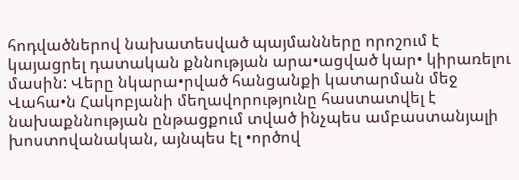հոդվածներով նախատեսված պայմանները որոշում է կայացրել դատական քննության արա•ացված կար• կիրառելու մասին: Վերը նկարա•րված հանցանքի կատարման մեջ Վահա•ն Հակոբյանի մեղավորությունը հաստատվել է նախաքննության ընթացքում տված ինչպես ամբաստանյալի խոստովանական, այնպես էլ •ործով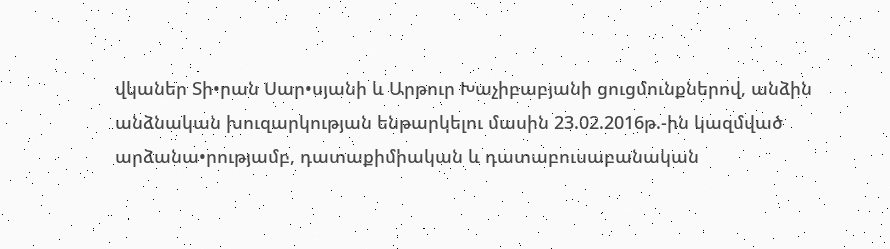վկաներ Տի•րան Սար•սյանի և Արթուր Խաչիբաբյանի ցուցմունքներով, անձին անձնական խուզարկության ենթարկելու մասին 23.02.2016թ.-ին կազմված արձանա•րությամբ, դատաքիմիական և դատաբուսաբանական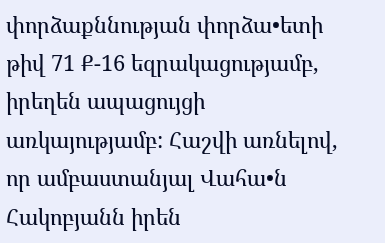փորձաքննության փորձա•ետի թիվ 71 Ք-16 եզրակացությամբ, իրեղեն ապացույցի առկայությամբ: Հաշվի առնելով, որ ամբաստանյալ Վահա•ն Հակոբյանն իրեն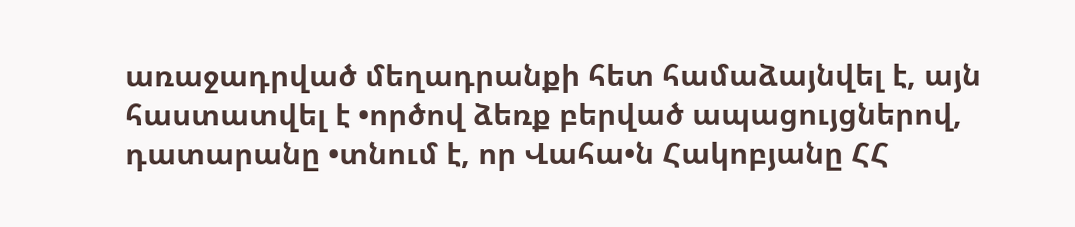առաջադրված մեղադրանքի հետ համաձայնվել է, այն հաստատվել է •ործով ձեռք բերված ապացույցներով, դատարանը •տնում է, որ Վահա•ն Հակոբյանը ՀՀ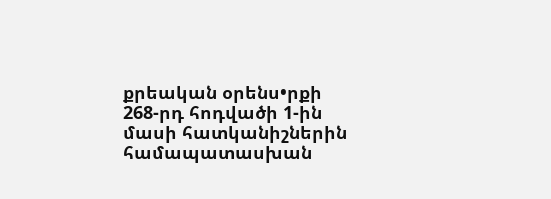քրեական օրենս•րքի 268-րդ հոդվածի 1-ին մասի հատկանիշներին համապատասխան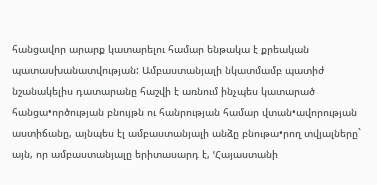հանցավոր արարք կատարելու համար ենթակա է քրեական պատասխանատվության: Ամբաստանյալի նկատմամբ պատիժ նշանակելիս դատարանը հաշվի է առնում ինչպես կատարած հանցա•ործության բնույթն ու հանրության համար վտան•ավորության աստիճանը, այնպես էլ ամբաստանյալի անձը բնութա•րող տվյալները` այն, որ ամբաստանյալը երիտասարդ է, ՙՀայաստանի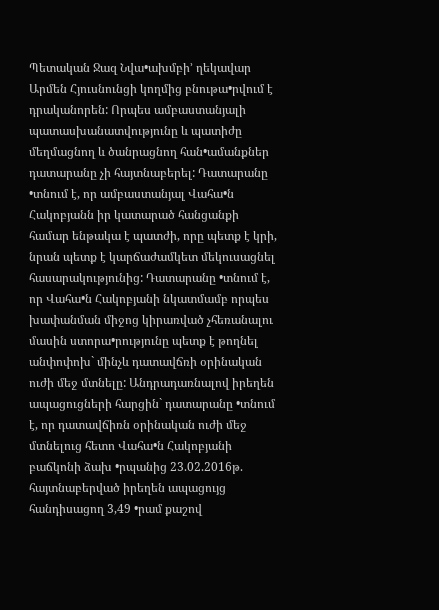Պետական Ջազ Նվա•ախմբի՚ ղեկավար Արմեն Հյուսնունցի կողմից բնութա•րվում է դրականորեն: Որպես ամբաստանյալի պատասխանատվությունը և պատիժը մեղմացնող և ծանրացնող հան•ամանքներ դատարանը չի հայտնաբերել: Դատարանը •տնում է, որ ամբաստանյալ Վահա•ն Հակոբյանն իր կատարած հանցանքի համար ենթակա է պատժի, որը պետք է կրի, նրան պետք է կարճաժամկետ մեկուսացնել հասարակությունից: Դատարանը •տնում է, որ Վահա•ն Հակոբյանի նկատմամբ որպես խափանման միջոց կիրառված չհեռանալու մասին ստորա•րությունը պետք է թողնել անփոփոխ` մինչև դատավճռի օրինական ուժի մեջ մտնելը: Անդրադառնալով իրեղեն ապացուցների հարցին` դատարանը •տնում է, որ դատավճիռն օրինական ուժի մեջ մտնելուց հետո Վահա•ն Հակոբյանի բաճկոնի ձախ •րպանից 23.02.2016թ. հայտնաբերված իրեղեն ապացույց հանդիսացող 3,49 •րամ քաշով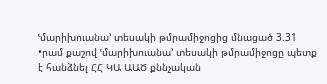ՙմարիխուանա՚ տեսակի թմրամիջոցից մնացած 3.31 •րամ քաշով ՙմարիխուանա՚ տեսակի թմրամիջոցը պետք է հանձնել ՀՀ ԿԱ ԱԱԾ քննչական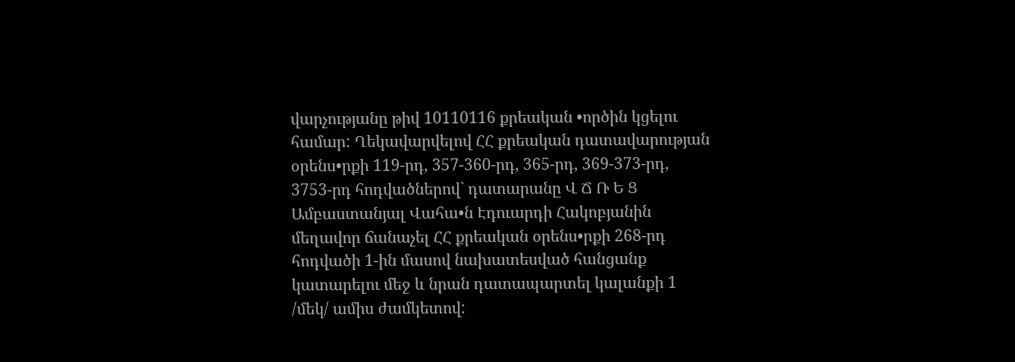վարչությանը թիվ 10110116 քրեական •ործին կցելու համար: Ղեկավարվելով ՀՀ քրեական դատավարության օրենս•րքի 119-րդ, 357-360-րդ, 365-րդ, 369-373-րդ, 3753-րդ հոդվածներով` դատարանը Վ Ճ Ռ Ե Ց Ամբաստանյալ Վահա•ն Էդուարդի Հակոբյանին մեղավոր ճանաչել ՀՀ քրեական օրենս•րքի 268-րդ հոդվածի 1-ին մասով նախատեսված հանցանք կատարելու մեջ և նրան դատապարտել կալանքի 1 /մեկ/ ամիս ժամկետով: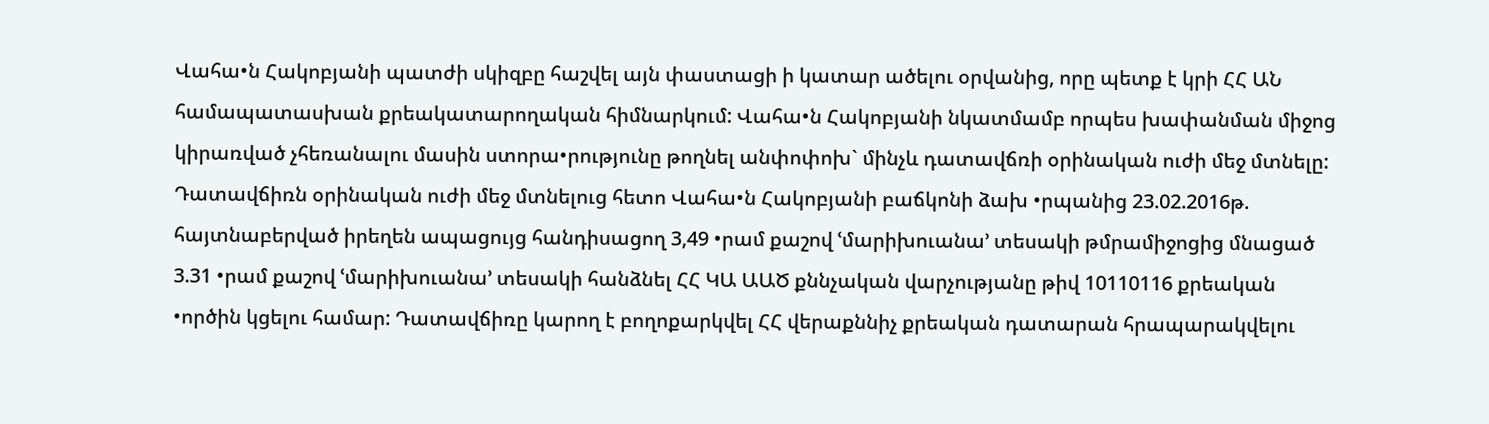Վահա•ն Հակոբյանի պատժի սկիզբը հաշվել այն փաստացի ի կատար ածելու օրվանից, որը պետք է կրի ՀՀ ԱՆ համապատասխան քրեակատարողական հիմնարկում: Վահա•ն Հակոբյանի նկատմամբ որպես խափանման միջոց կիրառված չհեռանալու մասին ստորա•րությունը թողնել անփոփոխ` մինչև դատավճռի օրինական ուժի մեջ մտնելը: Դատավճիռն օրինական ուժի մեջ մտնելուց հետո Վահա•ն Հակոբյանի բաճկոնի ձախ •րպանից 23.02.2016թ. հայտնաբերված իրեղեն ապացույց հանդիսացող 3,49 •րամ քաշով ՙմարիխուանա՚ տեսակի թմրամիջոցից մնացած 3.31 •րամ քաշով ՙմարիխուանա՚ տեսակի հանձնել ՀՀ ԿԱ ԱԱԾ քննչական վարչությանը թիվ 10110116 քրեական •ործին կցելու համար: Դատավճիռը կարող է բողոքարկվել ՀՀ վերաքննիչ քրեական դատարան հրապարակվելու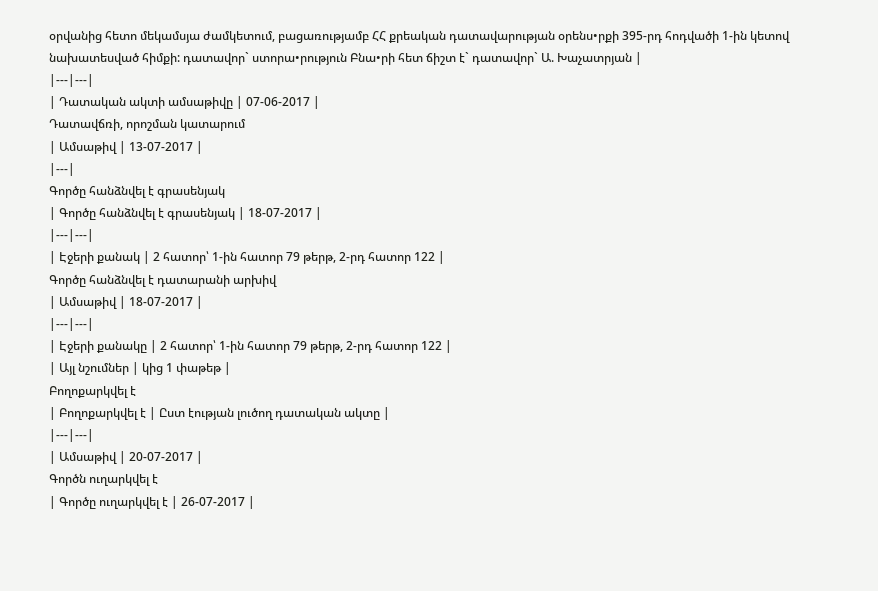օրվանից հետո մեկամսյա ժամկետում, բացառությամբ ՀՀ քրեական դատավարության օրենս•րքի 395-րդ հոդվածի 1-ին կետով նախատեսված հիմքի: դատավոր` ստորա•րություն Բնա•րի հետ ճիշտ է` դատավոր` Ա. Խաչատրյան |
|---|---|
| Դատական ակտի ամսաթիվը | 07-06-2017 |
Դատավճռի, որոշման կատարում
| Ամսաթիվ | 13-07-2017 |
|---|
Գործը հանձնվել է գրասենյակ
| Գործը հանձնվել է գրասենյակ | 18-07-2017 |
|---|---|
| Էջերի քանակ | 2 հատոր՝ 1-ին հատոր 79 թերթ, 2-րդ հատոր 122 |
Գործը հանձնվել է դատարանի արխիվ
| Ամսաթիվ | 18-07-2017 |
|---|---|
| Էջերի քանակը | 2 հատոր՝ 1-ին հատոր 79 թերթ, 2-րդ հատոր 122 |
| Այլ նշումներ | կից 1 փաթեթ |
Բողոքարկվել է
| Բողոքարկվել է | Ըստ էության լուծող դատական ակտը |
|---|---|
| Ամսաթիվ | 20-07-2017 |
Գործն ուղարկվել է
| Գործը ուղարկվել է | 26-07-2017 |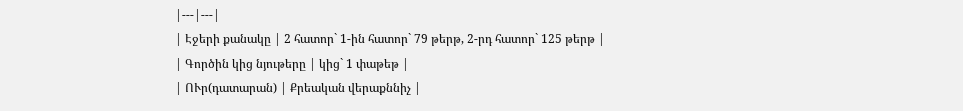|---|---|
| Էջերի քանակը | 2 հատոր` 1-ին հատոր` 79 թերթ, 2-րդ հատոր` 125 թերթ |
| Գործին կից նյութերը | կից` 1 փաթեթ |
| ՈՒր(դատարան) | Քրեական վերաքննիչ |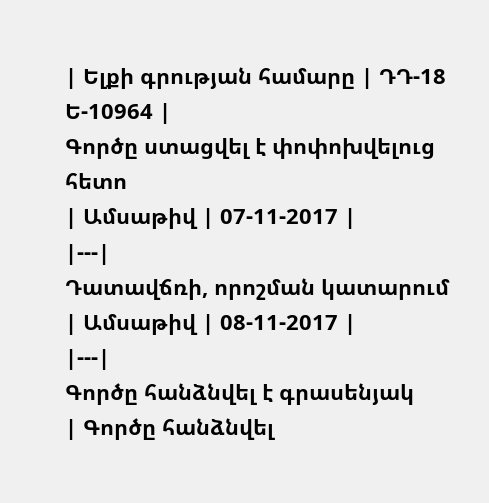| Ելքի գրության համարը | ԴԴ-18 Ե-10964 |
Գործը ստացվել է փոփոխվելուց հետո
| Ամսաթիվ | 07-11-2017 |
|---|
Դատավճռի, որոշման կատարում
| Ամսաթիվ | 08-11-2017 |
|---|
Գործը հանձնվել է գրասենյակ
| Գործը հանձնվել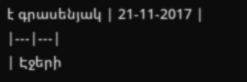է գրասենյակ | 21-11-2017 |
|---|---|
| Էջերի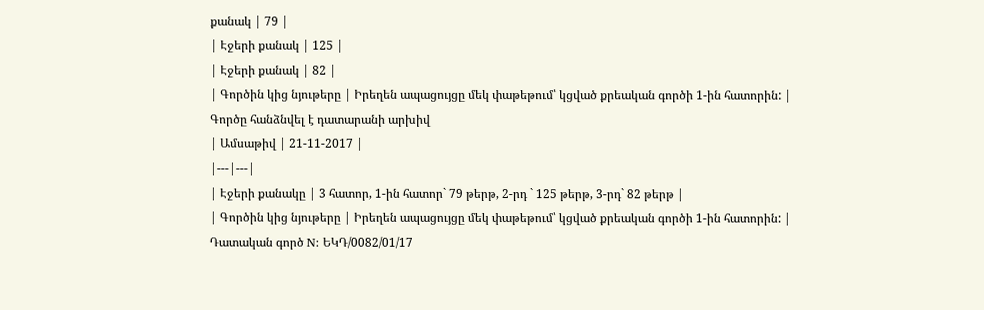քանակ | 79 |
| Էջերի քանակ | 125 |
| Էջերի քանակ | 82 |
| Գործին կից նյութերը | Իրեղեն ապացույցը մեկ փաթեթում՝ կցված քրեական գործի 1-ին հատորին: |
Գործը հանձնվել է դատարանի արխիվ
| Ամսաթիվ | 21-11-2017 |
|---|---|
| Էջերի քանակը | 3 հատոր, 1-ին հատոր` 79 թերթ, 2-րդ ` 125 թերթ, 3-րդ` 82 թերթ |
| Գործին կից նյութերը | Իրեղեն ապացույցը մեկ փաթեթում՝ կցված քրեական գործի 1-ին հատորին: |
Դատական գործ N: ԵԿԴ/0082/01/17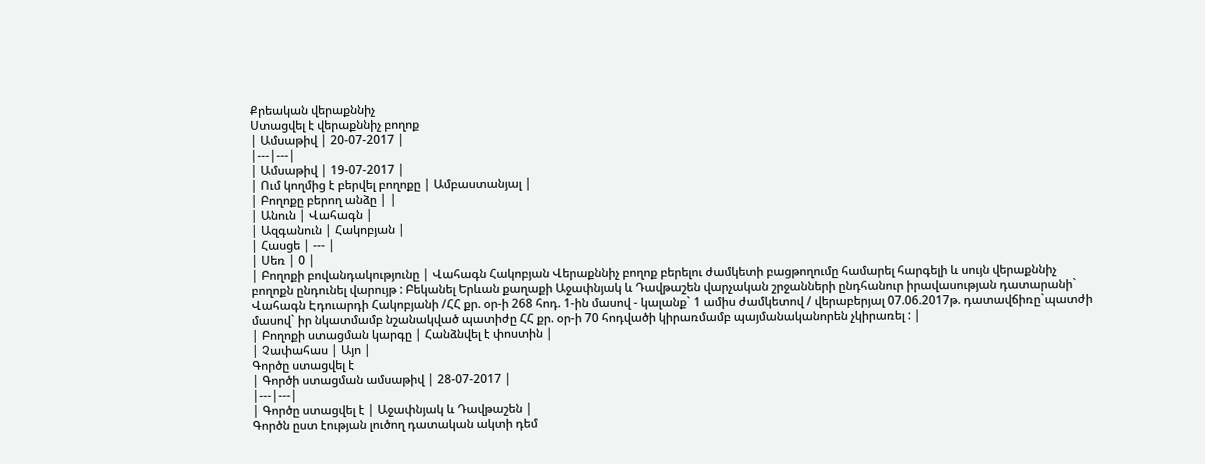Քրեական վերաքննիչ
Ստացվել է վերաքննիչ բողոք
| Ամսաթիվ | 20-07-2017 |
|---|---|
| Ամսաթիվ | 19-07-2017 |
| Ում կողմից է բերվել բողոքը | Ամբաստանյալ |
| Բողոքը բերող անձը | |
| Անուն | Վահագն |
| Ազգանուն | Հակոբյան |
| Հասցե | --- |
| Սեռ | 0 |
| Բողոքի բովանդակությունը | Վահագն Հակոբյան Վերաքննիչ բողոք բերելու ժամկետի բացթողումը համարել հարգելի և սույն վերաքննիչ բողոքն ընդունել վարույթ : Բեկանել Երևան քաղաքի Աջափնյակ և Դավթաշեն վարչական շրջանների ընդհանուր իրավասության դատարանի` Վահագն Էդուարդի Հակոբյանի /ՀՀ քր. օր-ի 268 հոդ. 1-ին մասով - կալանք` 1 ամիս ժամկետով / վերաբերյալ 07.06.2017թ. դատավճիռը`պատժի մասով` իր նկատմամբ նշանակված պատիժը ՀՀ քր. օր-ի 70 հոդվածի կիրառմամբ պայմանականորեն չկիրառել : |
| Բողոքի ստացման կարգը | Հանձնվել է փոստին |
| Չափահաս | Այո |
Գործը ստացվել է
| Գործի ստացման ամսաթիվ | 28-07-2017 |
|---|---|
| Գործը ստացվել է | Աջափնյակ և Դավթաշեն |
Գործն ըստ էության լուծող դատական ակտի դեմ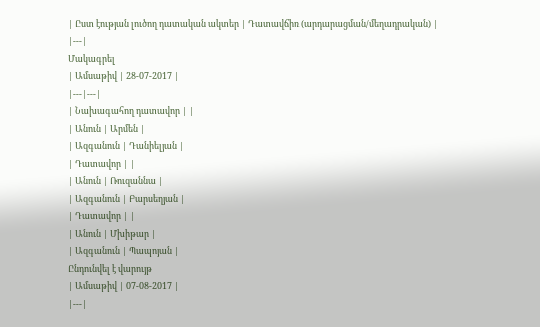| Ըստ էության լուծող դատական ակտեր | Դատավճիռ (արդարացման/մեղադրական) |
|---|
Մակագրել
| Ամսաթիվ | 28-07-2017 |
|---|---|
| Նախագահող դատավոր | |
| Անուն | Արմեն |
| Ազգանուն | Դանիելյան |
| Դատավոր | |
| Անուն | Ռուզաննա |
| Ազգանուն | Բարսեղյան |
| Դատավոր | |
| Անուն | Մխիթար |
| Ազգանուն | Պապոյան |
Ընդունվել է վարույթ
| Ամսաթիվ | 07-08-2017 |
|---|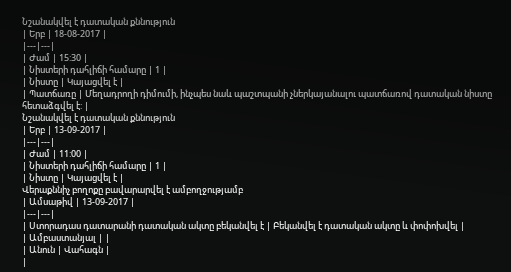Նշանակվել է դատական քննություն
| Երբ | 18-08-2017 |
|---|---|
| Ժամ | 15:30 |
| Նիստերի դահլիճի համարը | 1 |
| Նիստը | Կայացվել է |
| Պատճառը | Մեղադրողի դիմումի, ինչպես նաև պաշտպանի չներկայանալու պատճառով դատական նիստը հետաձգվել է: |
Նշանակվել է դատական քննություն
| Երբ | 13-09-2017 |
|---|---|
| Ժամ | 11:00 |
| Նիստերի դահլիճի համարը | 1 |
| Նիստը | Կայացվել է |
Վերաքննիչ բողոքը բավարարվել է ամբողջությամբ
| Ամսաթիվ | 13-09-2017 |
|---|---|
| Ստորադաս դատարանի դատական ակտը բեկանվել է | Բեկանվել է դատական ակտը և փոփոխվել |
| Ամբաստանյալ | |
| Անուն | Վահագն |
|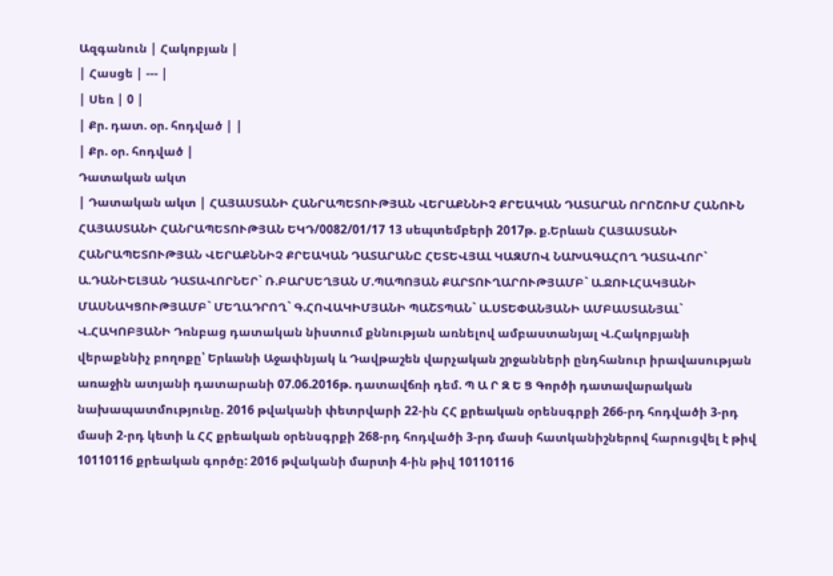Ազգանուն | Հակոբյան |
| Հասցե | --- |
| Սեռ | 0 |
| Քր. դատ. օր. հոդված | |
| Քր. օր. հոդված |
Դատական ակտ
| Դատական ակտ | ՀԱՅԱՍՏԱՆԻ ՀԱՆՐԱՊԵՏՈՒԹՅԱՆ ՎԵՐԱՔՆՆԻՉ ՔՐԵԱԿԱՆ ԴԱՏԱՐԱՆ ՈՐՈՇՈՒՄ ՀԱՆՈՒՆ ՀԱՅԱՍՏԱՆԻ ՀԱՆՐԱՊԵՏՈՒԹՅԱՆ ԵԿԴ/0082/01/17 13 սեպտեմբերի 2017թ. ք.Երևան ՀԱՅԱՍՏԱՆԻ ՀԱՆՐԱՊԵՏՈՒԹՅԱՆ ՎԵՐԱՔՆՆԻՉ ՔՐԵԱԿԱՆ ԴԱՏԱՐԱՆԸ ՀԵՏԵՎՅԱԼ ԿԱԶՄՈՎ ՆԱԽԱԳԱՀՈՂ ԴԱՏԱՎՈՐ` Ա.ԴԱՆԻԵԼՅԱՆ ԴԱՏԱՎՈՐՆԵՐ` Ռ.ԲԱՐՍԵՂՅԱՆ Մ.ՊԱՊՈՅԱՆ ՔԱՐՏՈՒՂԱՐՈՒԹՅԱՄԲ` Ա.ՋՈՒԼՀԱԿՅԱՆԻ ՄԱՍՆԱԿՑՈՒԹՅԱՄԲ` ՄԵՂԱԴՐՈՂ` Գ.ՀՈՎԱԿԻՄՅԱՆԻ ՊԱՇՏՊԱՆ` Ա.ՍՏԵՓԱՆՅԱՆԻ ԱՄԲԱՍՏԱՆՅԱԼ` Վ.ՀԱԿՈԲՅԱՆԻ Դռնբաց դատական նիստում քննության առնելով ամբաստանյալ Վ.Հակոբյանի վերաքննիչ բողոքը՝ Երևանի Աջափնյակ և Դավթաշեն վարչական շրջանների ընդհանուր իրավասության առաջին ատյանի դատարանի 07.06.2016թ. դատավճռի դեմ. Պ Ա Ր Զ Ե Ց Գործի դատավարական նախապատմությունը. 2016 թվականի փետրվարի 22-ին ՀՀ քրեական օրենսգրքի 266-րդ հոդվածի 3-րդ մասի 2-րդ կետի և ՀՀ քրեական օրենսգրքի 268-րդ հոդվածի 3-րդ մասի հատկանիշներով հարուցվել է թիվ 10110116 քրեական գործը: 2016 թվականի մարտի 4-ին թիվ 10110116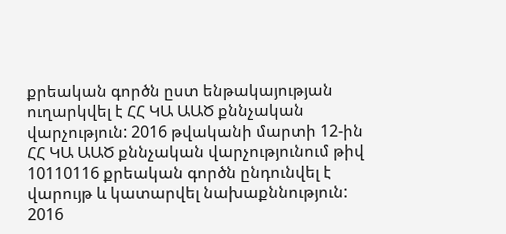քրեական գործն ըստ ենթակայության ուղարկվել է ՀՀ ԿԱ ԱԱԾ քննչական վարչություն: 2016 թվականի մարտի 12-ին ՀՀ ԿԱ ԱԱԾ քննչական վարչությունում թիվ 10110116 քրեական գործն ընդունվել է վարույթ և կատարվել նախաքննություն: 2016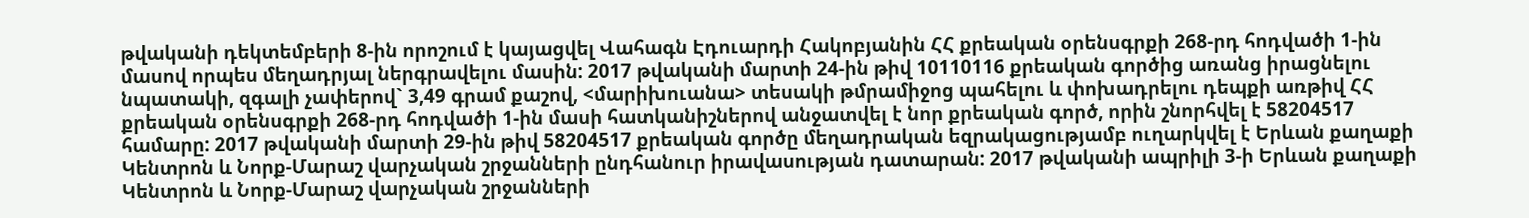թվականի դեկտեմբերի 8-ին որոշում է կայացվել Վահագն Էդուարդի Հակոբյանին ՀՀ քրեական օրենսգրքի 268-րդ հոդվածի 1-ին մասով որպես մեղադրյալ ներգրավելու մասին: 2017 թվականի մարտի 24-ին թիվ 10110116 քրեական գործից առանց իրացնելու նպատակի, զգալի չափերով` 3,49 գրամ քաշով, <մարիխուանա> տեսակի թմրամիջոց պահելու և փոխադրելու դեպքի առթիվ ՀՀ քրեական օրենսգրքի 268-րդ հոդվածի 1-ին մասի հատկանիշներով անջատվել է նոր քրեական գործ, որին շնորհվել է 58204517 համարը: 2017 թվականի մարտի 29-ին թիվ 58204517 քրեական գործը մեղադրական եզրակացությամբ ուղարկվել է Երևան քաղաքի Կենտրոն և Նորք-Մարաշ վարչական շրջանների ընդհանուր իրավասության դատարան: 2017 թվականի ապրիլի 3-ի Երևան քաղաքի Կենտրոն և Նորք-Մարաշ վարչական շրջանների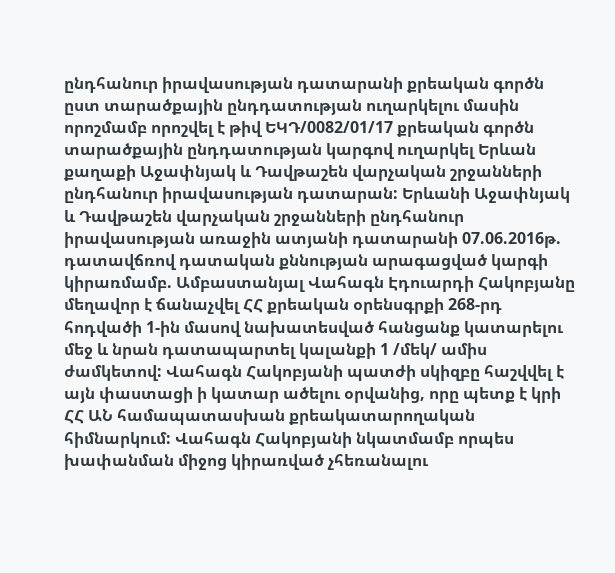ընդհանուր իրավասության դատարանի քրեական գործն ըստ տարածքային ընդդատության ուղարկելու մասին որոշմամբ որոշվել է թիվ ԵԿԴ/0082/01/17 քրեական գործն տարածքային ընդդատության կարգով ուղարկել Երևան քաղաքի Աջափնյակ և Դավթաշեն վարչական շրջանների ընդհանուր իրավասության դատարան: Երևանի Աջափնյակ և Դավթաշեն վարչական շրջանների ընդհանուր իրավասության առաջին ատյանի դատարանի 07.06.2016թ. դատավճռով դատական քննության արագացված կարգի կիրառմամբ. Ամբաստանյալ Վահագն Էդուարդի Հակոբյանը մեղավոր է ճանաչվել ՀՀ քրեական օրենսգրքի 268-րդ հոդվածի 1-ին մասով նախատեսված հանցանք կատարելու մեջ և նրան դատապարտել կալանքի 1 /մեկ/ ամիս ժամկետով: Վահագն Հակոբյանի պատժի սկիզբը հաշվվել է այն փաստացի ի կատար ածելու օրվանից, որը պետք է կրի ՀՀ ԱՆ համապատասխան քրեակատարողական հիմնարկում: Վահագն Հակոբյանի նկատմամբ որպես խափանման միջոց կիրառված չհեռանալու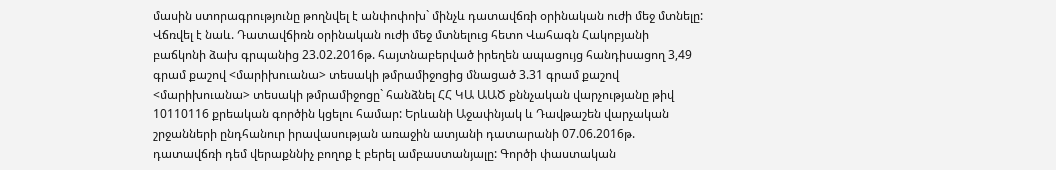մասին ստորագրությունը թողնվել է անփոփոխ` մինչև դատավճռի օրինական ուժի մեջ մտնելը: Վճռվել է նաև. Դատավճիռն օրինական ուժի մեջ մտնելուց հետո Վահագն Հակոբյանի բաճկոնի ձախ գրպանից 23.02.2016թ. հայտնաբերված իրեղեն ապացույց հանդիսացող 3,49 գրամ քաշով <մարիխուանա> տեսակի թմրամիջոցից մնացած 3.31 գրամ քաշով <մարիխուանա> տեսակի թմրամիջոցը` հանձնել ՀՀ ԿԱ ԱԱԾ քննչական վարչությանը թիվ 10110116 քրեական գործին կցելու համար: Երևանի Աջափնյակ և Դավթաշեն վարչական շրջանների ընդհանուր իրավասության առաջին ատյանի դատարանի 07.06.2016թ. դատավճռի դեմ վերաքննիչ բողոք է բերել ամբաստանյալը: Գործի փաստական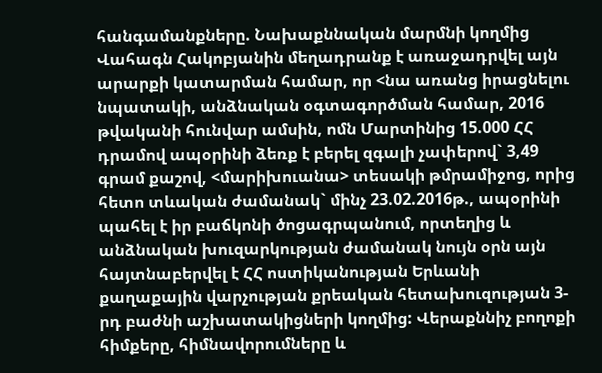հանգամանքները. Նախաքննական մարմնի կողմից Վահագն Հակոբյանին մեղադրանք է առաջադրվել այն արարքի կատարման համար, որ <նա առանց իրացնելու նպատակի, անձնական օգտագործման համար, 2016 թվականի հունվար ամսին, ոմն Մարտինից 15.000 ՀՀ դրամով ապօրինի ձեռք է բերել զգալի չափերով` 3,49 գրամ քաշով, <մարիխուանա> տեսակի թմրամիջոց, որից հետո տևական ժամանակ` մինչ 23.02.2016թ., ապօրինի պահել է իր բաճկոնի ծոցագրպանում, որտեղից և անձնական խուզարկության ժամանակ նույն օրն այն հայտնաբերվել է ՀՀ ոստիկանության Երևանի քաղաքային վարչության քրեական հետախուզության 3-րդ բաժնի աշխատակիցների կողմից: Վերաքննիչ բողոքի հիմքերը, հիմնավորումները և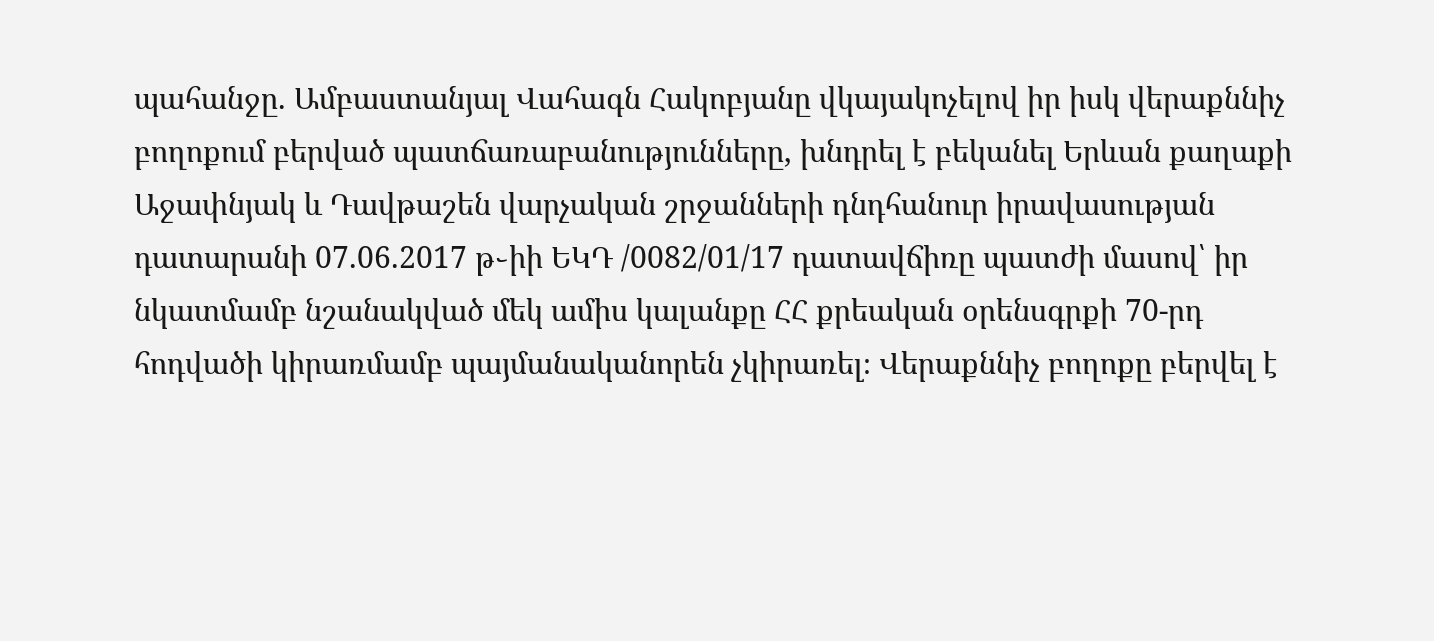պահանջը. Ամբաստանյալ Վահագն Հակոբյանը վկայակոչելով իր իսկ վերաքննիչ բողոքում բերված պատճառաբանությունները, խնդրել է բեկանել Երևան քաղաքի Աջափնյակ և Դավթաշեն վարչական շրջանների դնդհանուր իրավասության դատարանի 07.06.2017 թ֊իի ԵԿԴ /0082/01/17 դատավճիռը պատժի մասով՝ իր նկատմամբ նշանակված մեկ ամիս կալանքը ՀՀ քրեական օրենսգրքի 70-րդ հոդվածի կիրառմամբ պայմանականորեն չկիրառել։ Վերաքննիչ բողոքը բերվել է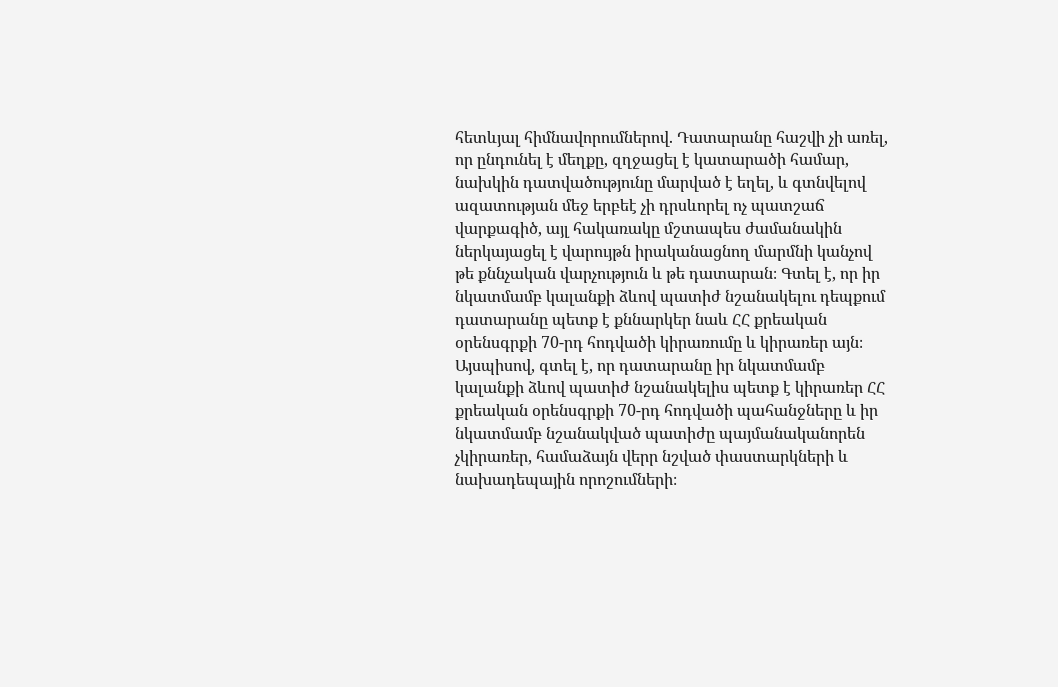հետևյալ հիմնավորումներով. Դատարանը հաշվի չի առել, որ ընդունել է մեղքը, զղջացել է կատարածի համար, նախկին դատվածությունը մարված է եղել, և գտնվելով ազատության մեջ երբեէ չի դրսևորել ոչ պատշաճ վարքագիծ, այլ հակառակը մշտապես ժամանակին ներկայացել է վարույթն իրականացնող մարմնի կանչով թե քննչական վարչություն և թե դատարան։ Գտել է, որ իր նկատմամբ կալանքի ձևով պատիժ նշանակելու դեպքում դատարանը պետք է քննարկեր նաև ՀՀ քրեական օրենսգրքի 70-րդ հոդվածի կիրառումը և կիրառեր այն։ Այսպիսով, գտել է, որ դատարանը իր նկատմամբ կալանքի ձևով պատիժ նշանակելիս պետք է կիրառեր ՀՀ քրեական օրենսգրքի 70-րդ հոդվածի պահանջները և իր նկատմամբ նշանակված պատիժը պայմանականորեն չկիրառեր, համաձայն վերր նշված փաստարկների և նախադեպային որոշումների։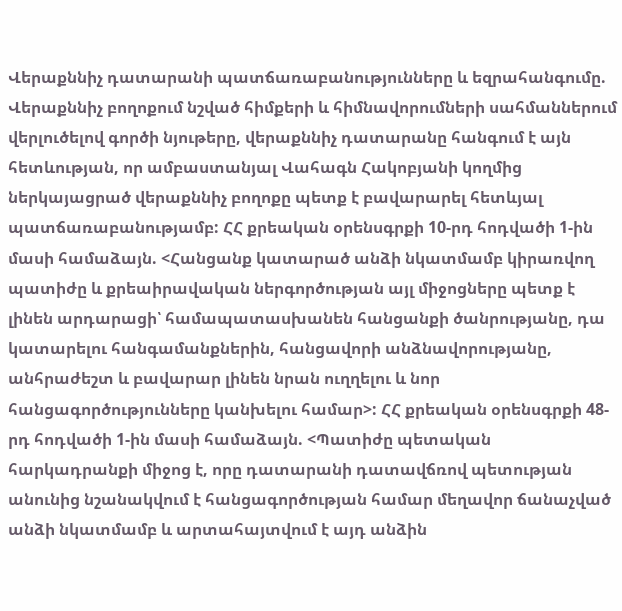Վերաքննիչ դատարանի պատճառաբանությունները և եզրահանգումը. Վերաքննիչ բողոքում նշված հիմքերի և հիմնավորումների սահմաններում վերլուծելով գործի նյութերը, վերաքննիչ դատարանը հանգում է այն հետևության, որ ամբաստանյալ Վահագն Հակոբյանի կողմից ներկայացրած վերաքննիչ բողոքը պետք է բավարարել հետևյալ պատճառաբանությամբ: ՀՀ քրեական օրենսգրքի 10-րդ հոդվածի 1-ին մասի համաձայն. <Հանցանք կատարած անձի նկատմամբ կիրառվող պատիժը և քրեաիրավական ներգործության այլ միջոցները պետք է լինեն արդարացի՝ համապատասխանեն հանցանքի ծանրությանը, դա կատարելու հանգամանքներին, հանցավորի անձնավորությանը, անհրաժեշտ և բավարար լինեն նրան ուղղելու և նոր հանցագործությունները կանխելու համար>: ՀՀ քրեական օրենսգրքի 48-րդ հոդվածի 1-ին մասի համաձայն. <Պատիժը պետական հարկադրանքի միջոց է, որը դատարանի դատավճռով պետության անունից նշանակվում է հանցագործության համար մեղավոր ճանաչված անձի նկատմամբ և արտահայտվում է այդ անձին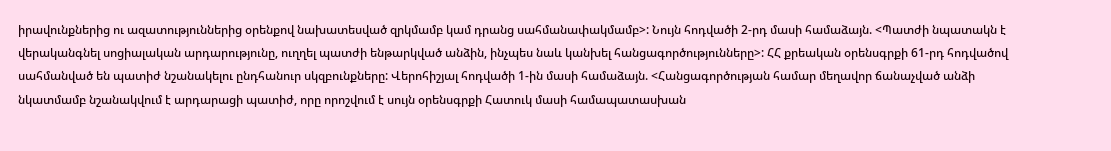իրավունքներից ու ազատություններից օրենքով նախատեսված զրկմամբ կամ դրանց սահմանափակմամբ>: Նույն հոդվածի 2-րդ մասի համաձայն. <Պատժի նպատակն է վերականգնել սոցիալական արդարությունը, ուղղել պատժի ենթարկված անձին, ինչպես նաև կանխել հանցագործությունները>: ՀՀ քրեական օրենսգրքի 61-րդ հոդվածով սահմանված են պատիժ նշանակելու ընդհանուր սկզբունքները: Վերոհիշյալ հոդվածի 1-ին մասի համաձայն. <Հանցագործության համար մեղավոր ճանաչված անձի նկատմամբ նշանակվում է արդարացի պատիժ, որը որոշվում է սույն օրենսգրքի Հատուկ մասի համապատասխան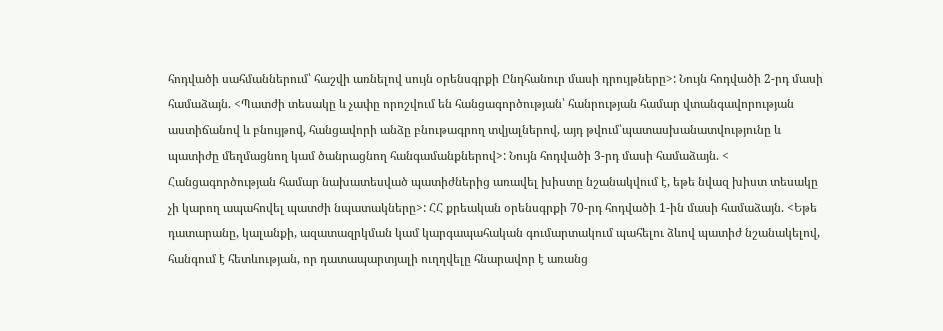հոդվածի սահմաններում՝ հաշվի առնելով սույն օրենսգրքի Ընդհանուր մասի դրույթները>: Նույն հոդվածի 2-րդ մասի համաձայն. <Պատժի տեսակը և չափը որոշվում են հանցագործության՝ հանրության համար վտանգավորության աստիճանով և բնույթով, հանցավորի անձը բնութագրող տվյալներով, այդ թվում՝պատասխանատվությունը և պատիժը մեղմացնող կամ ծանրացնող հանգամանքներով>: Նույն հոդվածի 3-րդ մասի համաձայն. < Հանցագործության համար նախատեսված պատիժներից առավել խիստը նշանակվում է, եթե նվազ խիստ տեսակը չի կարող ապահովել պատժի նպատակները>: ՀՀ քրեական օրենսգրքի 70-րդ հոդվածի 1-ին մասի համաձայն. <Եթե դատարանը, կալանքի, ազատազրկման կամ կարգապահական գումարտակում պահելու ձևով պատիժ նշանակելով, հանգում է հետևության, որ դատապարտյալի ուղղվելը հնարավոր է առանց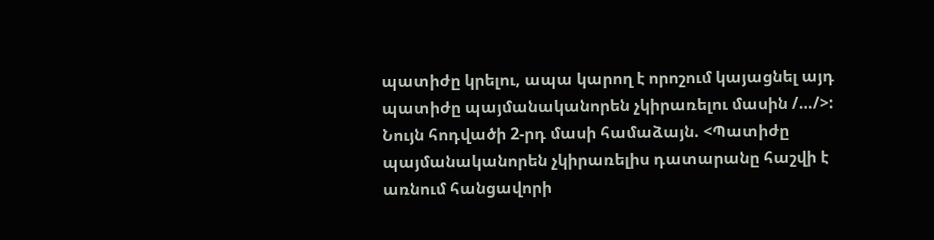պատիժը կրելու, ապա կարող է որոշում կայացնել այդ պատիժը պայմանականորեն չկիրառելու մասին /…/>: Նույն հոդվածի 2-րդ մասի համաձայն. <Պատիժը պայմանականորեն չկիրառելիս դատարանը հաշվի է առնում հանցավորի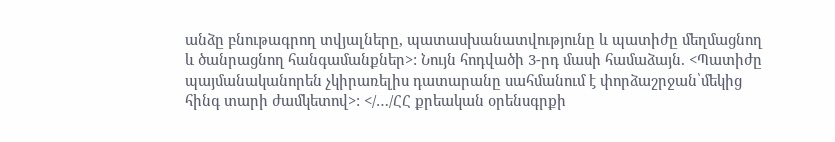անձը բնութագրող տվյալները, պատասխանատվությունը և պատիժը մեղմացնող և ծանրացնող հանգամանքներ>: Նույն հոդվածի 3-րդ մասի համաձայն. <Պատիժը պայմանականորեն չկիրառելիս դատարանը սահմանում է փորձաշրջան՝մեկից հինգ տարի ժամկետով>: </…/ՀՀ քրեական օրենսգրքի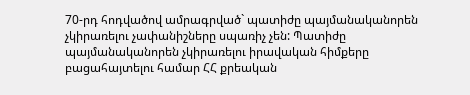70-րդ հոդվածով ամրագրված` պատիժը պայմանականորեն չկիրառելու չափանիշները սպառիչ չեն: Պատիժը պայմանականորեն չկիրառելու իրավական հիմքերը բացահայտելու համար ՀՀ քրեական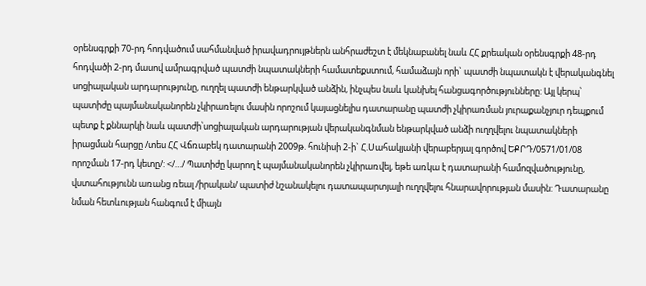օրենսգրքի 70-րդ հոդվածում սահմանված իրավադրույթներն անհրաժեշտ է մեկնաբանել նաև ՀՀ քրեական օրենսգրքի 48-րդ հոդվածի 2-րդ մասով ամրագրված պատժի նպատակների համատեքստում, համաձայն որի` պատժի նպատակն է վերականգնել սոցիալական արդարությունը, ուղղել պատժի ենթարկված անձին, ինչպես նաև կանխել հանցագործությունները: Այլ կերպ՝ պատիժը պայմանականորեն չկիրառելու մասին որոշում կայացնելիս դատարանը պատժի չկիրառման յուրաքանչյուր դեպքում պետք է քննարկի նաև պատժի՝սոցիալական արդարության վերականգնման ենթարկված անձի ուղղվելու նպատակների իրացման հարցը /տես ՀՀ Վճռաբեկ դատարանի 2009թ. հունիսի 2-ի` Հ.Սահակյանի վերաբերյալ գործով ԵՔՐԴ/0571/01/08 որոշման 17-րդ կետը/: </…/ Պատիժը կարող է պայմանականորեն չկիրառվել, եթե առկա է դատարանի համոզվածությունը, վստահությունն առանց ռեալ /իրական/ պատիժ նշանակելու դատապարտյալի ուղղվելու հնարավորության մասին: Դատարանը նման հետևության հանգում է միայն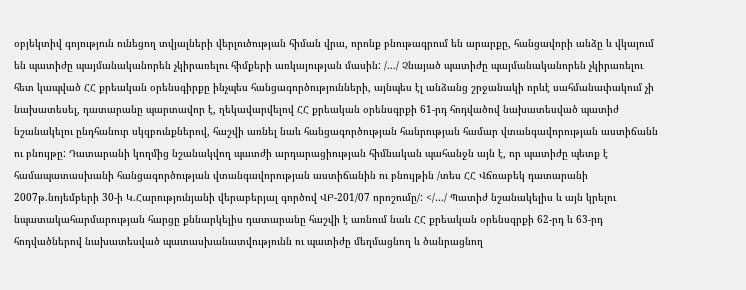օբյեկտիվ գոյություն ունեցող տվյալների վերլուծության հիման վրա, որոնք բնութագրում են արարքը, հանցավորի անձը և վկայում են պատիժը պայմանականորեն չկիրառելու հիմքերի առկայության մասին: /…/ Չնայած պատիժը պայմանականորեն չկիրառելու հետ կապված ՀՀ քրեական օրենսգիրքը ինչպես հանցագործությունների, այնպես էլ անձանց շրջանակի որևէ սահմանափակում չի նախատեսել, դատարանը պարտավոր է, ղեկավարվելով ՀՀ քրեական օրենսգրքի 61-րդ հոդվածով նախատեսված պատիժ նշանակելու ընդհանուր սկզբունքներով, հաշվի առնել նաև հանցագործության հանրության համար վտանգավորության աստիճանն ու բնույթը: Դատարանի կողմից նշանակվող պատժի արդարացիության հիմնական պահանջն այն է, որ պատիժը պետք է համապատասխանի հանցագործության վտանգավորության աստիճանին ու բնույթին /տես ՀՀ Վճռաբեկ դատարանի 2007թ.նոյեմբերի 30-ի Կ.Հարությունյանի վերաբերյալ գործով ՎԲ-201/07 որոշումը/: </…/ Պատիժ նշանակելիս և այն կրելու նպատակահարմարության հարցը քննարկելիս դատարանը հաշվի է առնում նաև ՀՀ քրեական օրենսգրքի 62-րդ և 63-րդ հոդվածներով նախատեսված պատասխանատվությունն ու պատիժը մեղմացնող և ծանրացնող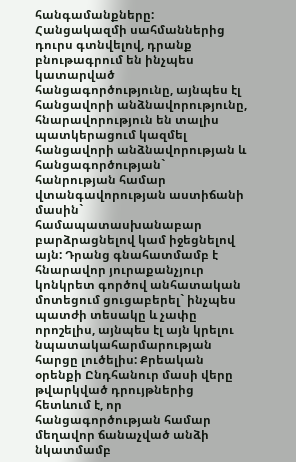հանգամանքները: Հանցակազմի սահմաններից դուրս գտնվելով, դրանք բնութագրում են ինչպես կատարված հանցագործությունը, այնպես էլ հանցավորի անձնավորությունը, հնարավորություն են տալիս պատկերացում կազմել հանցավորի անձնավորության և հանցագործության` հանրության համար վտանգավորության աստիճանի մասին` համապատասխանաբար բարձրացնելով կամ իջեցնելով այն: Դրանց գնահատմամբ է հնարավոր յուրաքանչյուր կոնկրետ գործով անհատական մոտեցում ցուցաբերել` ինչպես պատժի տեսակը և չափը որոշելիս, այնպես էլ այն կրելու նպատակահարմարության հարցը լուծելիս: Քրեական օրենքի Ընդհանուր մասի վերը թվարկված դրույթներից հետևում է, որ հանցագործության համար մեղավոր ճանաչված անձի նկատմամբ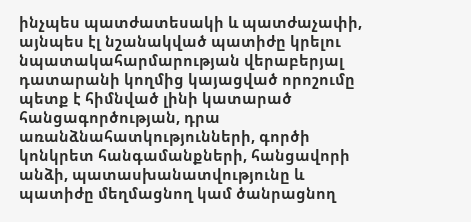ինչպես պատժատեսակի և պատժաչափի, այնպես էլ նշանակված պատիժը կրելու նպատակահարմարության վերաբերյալ դատարանի կողմից կայացված որոշումը պետք է հիմնված լինի կատարած հանցագործության, դրա առանձնահատկությունների, գործի կոնկրետ հանգամանքների, հանցավորի անձի, պատասխանատվությունը և պատիժը մեղմացնող կամ ծանրացնող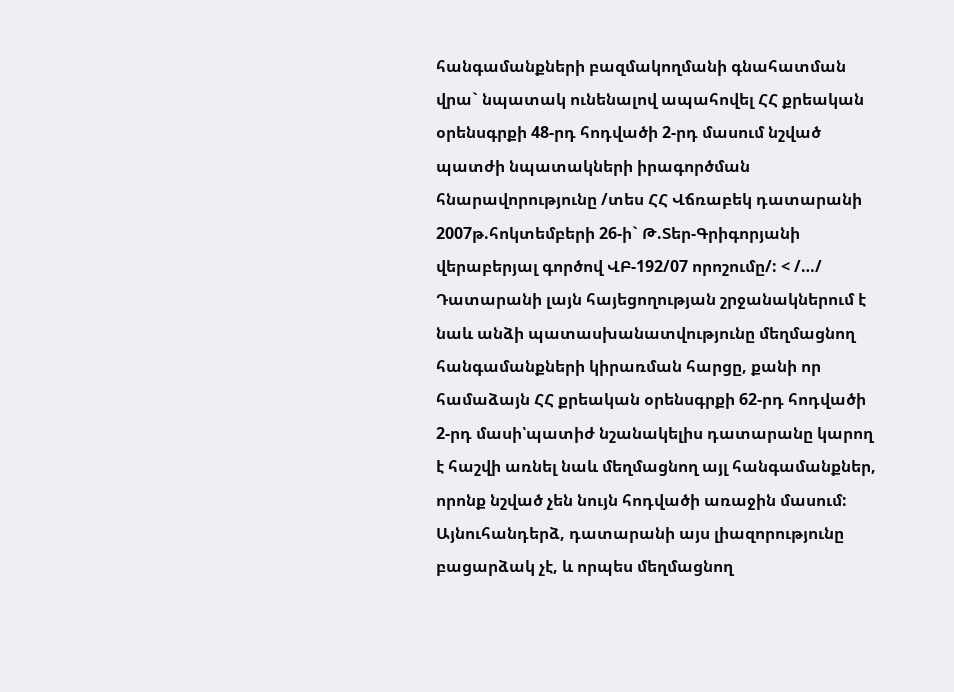հանգամանքների բազմակողմանի գնահատման վրա` նպատակ ունենալով ապահովել ՀՀ քրեական օրենսգրքի 48-րդ հոդվածի 2-րդ մասում նշված պատժի նպատակների իրագործման հնարավորությունը /տես ՀՀ Վճռաբեկ դատարանի 2007թ.հոկտեմբերի 26-ի` Թ.Տեր-Գրիգորյանի վերաբերյալ գործով ՎԲ-192/07 որոշումը/: < /…/ Դատարանի լայն հայեցողության շրջանակներում է նաև անձի պատասխանատվությունը մեղմացնող հանգամանքների կիրառման հարցը, քանի որ համաձայն ՀՀ քրեական օրենսգրքի 62-րդ հոդվածի 2-րդ մասի՝պատիժ նշանակելիս դատարանը կարող է հաշվի առնել նաև մեղմացնող այլ հանգամանքներ, որոնք նշված չեն նույն հոդվածի առաջին մասում: Այնուհանդերձ, դատարանի այս լիազորությունը բացարձակ չէ, և որպես մեղմացնող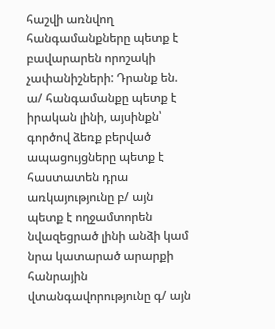հաշվի առնվող հանգամանքները պետք է բավարարեն որոշակի չափանիշների: Դրանք են. ա/ հանգամանքը պետք է իրական լինի, այսինքն՝ գործով ձեռք բերված ապացույցները պետք է հաստատեն դրա առկայությունը բ/ այն պետք է ողջամտորեն նվազեցրած լինի անձի կամ նրա կատարած արարքի հանրային վտանգավորությունը գ/ այն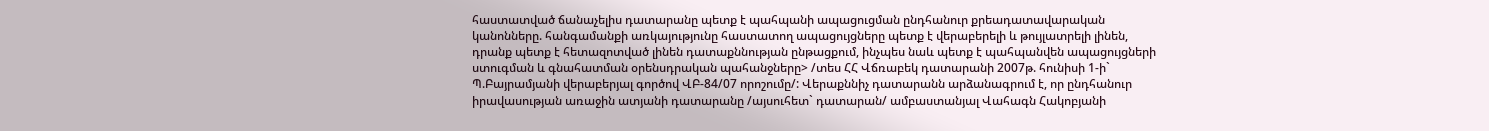հաստատված ճանաչելիս դատարանը պետք է պահպանի ապացուցման ընդհանուր քրեադատավարական կանոնները. հանգամանքի առկայությունը հաստատող ապացույցները պետք է վերաբերելի և թույլատրելի լինեն, դրանք պետք է հետազոտված լինեն դատաքննության ընթացքում, ինչպես նաև պետք է պահպանվեն ապացույցների ստուգման և գնահատման օրենսդրական պահանջները> /տես ՀՀ Վճռաբեկ դատարանի 2007թ. հունիսի 1-ի` Պ.Բայրամյանի վերաբերյալ գործով ՎԲ-84/07 որոշումը/: Վերաքննիչ դատարանն արձանագրում է, որ ընդհանուր իրավասության առաջին ատյանի դատարանը /այսուհետ` դատարան/ ամբաստանյալ Վահագն Հակոբյանի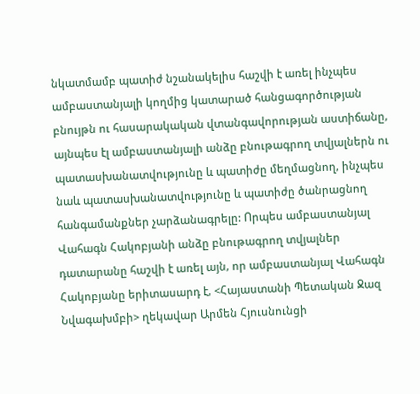նկատմամբ պատիժ նշանակելիս հաշվի է առել ինչպես ամբաստանյալի կողմից կատարած հանցագործության բնույթն ու հասարակական վտանգավորության աստիճանը, այնպես էլ ամբաստանյալի անձը բնութագրող տվյալներն ու պատասխանատվությունը և պատիժը մեղմացնող, ինչպես նաև պատասխանատվությունը և պատիժը ծանրացնող հանգամանքներ չարձանագրելը: Որպես ամբաստանյալ Վահագն Հակոբյանի անձը բնութագրող տվյալներ դատարանը հաշվի է առել այն, որ ամբաստանյալ Վահագն Հակոբյանը երիտասարդ է, <Հայաստանի Պետական Ջազ Նվագախմբի> ղեկավար Արմեն Հյուսնունցի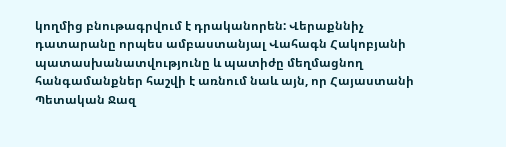կողմից բնութագրվում է դրականորեն: Վերաքննիչ դատարանը որպես ամբաստանյալ Վահագն Հակոբյանի պատասխանատվությունը և պատիժը մեղմացնող հանգամանքներ հաշվի է առնում նաև այն, որ Հայաստանի Պետական Ջազ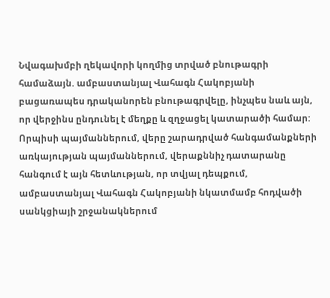Նվագախմբի ղեկավորի կողմից տրված բնութագրի համաձայն. ամբաստանյալ Վահագն Հակոբյանի բացառապես դրականորեն բնութագրվելը, ինչպես նաև այն, որ վերջինս ընդունել է մեղքը և զղջացել կատարածի համար: Որպիսի պայմաններում, վերը շարադրված հանգամանքների առկայության պայմաններում, վերաքննիչ դատարանը հանգում է այն հետևության, որ տվյալ դեպքում, ամբաստանյալ Վահագն Հակոբյանի նկատմամբ հոդվածի սանկցիայի շրջանակներում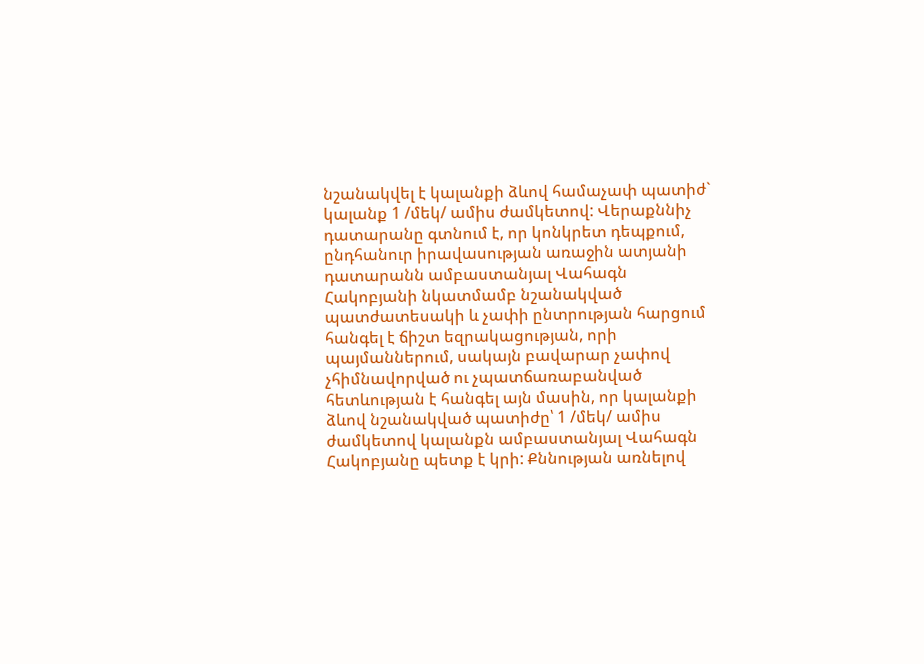նշանակվել է կալանքի ձևով համաչափ պատիժ` կալանք 1 /մեկ/ ամիս ժամկետով: Վերաքննիչ դատարանը գտնում է, որ կոնկրետ դեպքում, ընդհանուր իրավասության առաջին ատյանի դատարանն ամբաստանյալ Վահագն Հակոբյանի նկատմամբ նշանակված պատժատեսակի և չափի ընտրության հարցում հանգել է ճիշտ եզրակացության, որի պայմաններում, սակայն բավարար չափով չհիմնավորված ու չպատճառաբանված հետևության է հանգել այն մասին, որ կալանքի ձևով նշանակված պատիժը՝ 1 /մեկ/ ամիս ժամկետով կալանքն ամբաստանյալ Վահագն Հակոբյանը պետք է կրի: Քննության առնելով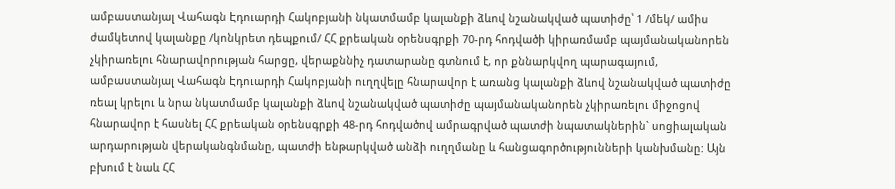ամբաստանյալ Վահագն Էդուարդի Հակոբյանի նկատմամբ կալանքի ձևով նշանակված պատիժը՝ 1 /մեկ/ ամիս ժամկետով կալանքը /կոնկրետ դեպքում/ ՀՀ քրեական օրենսգրքի 70-րդ հոդվածի կիրառմամբ պայմանականորեն չկիրառելու հնարավորության հարցը, վերաքննիչ դատարանը գտնում է, որ քննարկվող պարագայում, ամբաստանյալ Վահագն Էդուարդի Հակոբյանի ուղղվելը հնարավոր է առանց կալանքի ձևով նշանակված պատիժը ռեալ կրելու և նրա նկատմամբ կալանքի ձևով նշանակված պատիժը պայմանականորեն չկիրառելու միջոցով հնարավոր է հասնել ՀՀ քրեական օրենսգրքի 48-րդ հոդվածով ամրագրված պատժի նպատակներին` սոցիալական արդարության վերականգնմանը, պատժի ենթարկված անձի ուղղմանը և հանցագործությունների կանխմանը: Այն բխում է նաև ՀՀ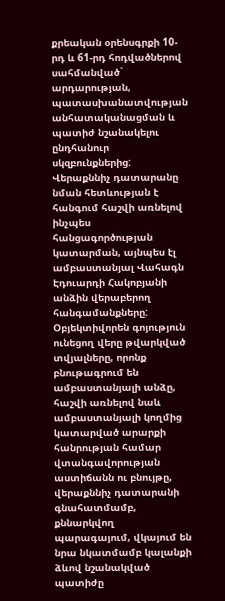քրեական օրենսգրքի 10-րդ և 61-րդ հոդվածներով սահմանված` արդարության, պատասխանատվության անհատականացման և պատիժ նշանակելու ընդհանուր սկզբունքներից: Վերաքննիչ դատարանը նման հետևության է հանգում հաշվի առնելով ինչպես հանցագործության կատարման, այնպես էլ ամբաստանյալ Վահագն Էդուարդի Հակոբյանի անձին վերաբերող հանգամանքները: Օբյեկտիվորեն գոյություն ունեցող վերը թվարկված տվյալները, որոնք բնութագրում են ամբաստանյալի անձը, հաշվի առնելով նաև ամբաստանյալի կողմից կատարված արարքի հանրության համար վտանգավորության աստիճանն ու բնույթը, վերաքննիչ դատարանի գնահատմամբ, քննարկվող պարագայում, վկայում են նրա նկատմամբ կալանքի ձևով նշանակված պատիժը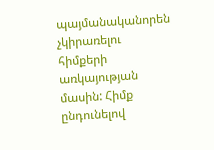պայմանականորեն չկիրառելու հիմքերի առկայության մասին: Հիմք ընդունելով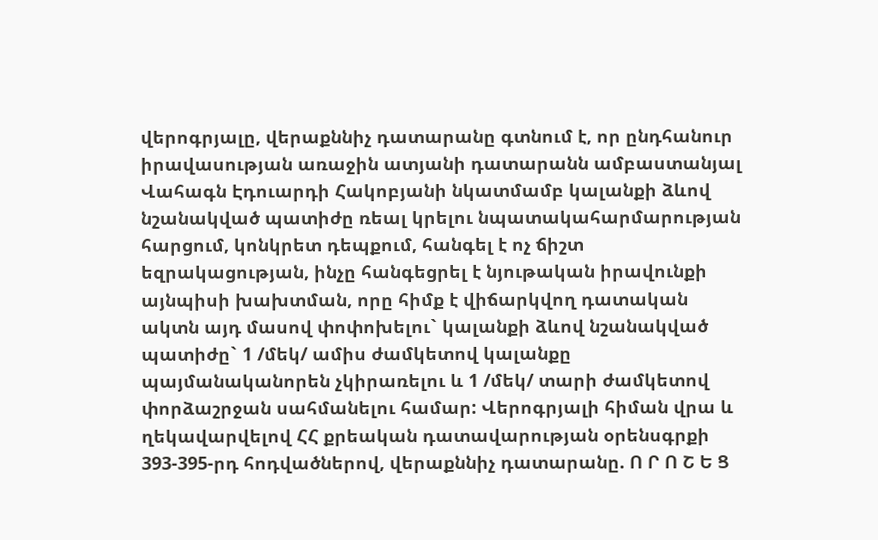վերոգրյալը, վերաքննիչ դատարանը գտնում է, որ ընդհանուր իրավասության առաջին ատյանի դատարանն ամբաստանյալ Վահագն Էդուարդի Հակոբյանի նկատմամբ կալանքի ձևով նշանակված պատիժը ռեալ կրելու նպատակահարմարության հարցում, կոնկրետ դեպքում, հանգել է ոչ ճիշտ եզրակացության, ինչը հանգեցրել է նյութական իրավունքի այնպիսի խախտման, որը հիմք է վիճարկվող դատական ակտն այդ մասով փոփոխելու` կալանքի ձևով նշանակված պատիժը` 1 /մեկ/ ամիս ժամկետով կալանքը պայմանականորեն չկիրառելու և 1 /մեկ/ տարի ժամկետով փորձաշրջան սահմանելու համար: Վերոգրյալի հիման վրա և ղեկավարվելով ՀՀ քրեական դատավարության օրենսգրքի 393-395-րդ հոդվածներով, վերաքննիչ դատարանը. Ո Ր Ո Շ Ե Ց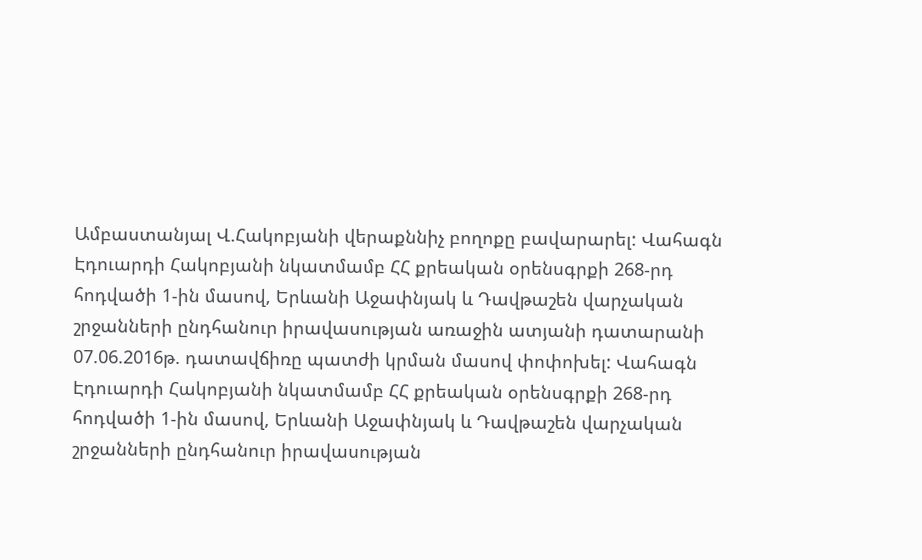Ամբաստանյալ Վ.Հակոբյանի վերաքննիչ բողոքը բավարարել: Վահագն Էդուարդի Հակոբյանի նկատմամբ ՀՀ քրեական օրենսգրքի 268-րդ հոդվածի 1-ին մասով, Երևանի Աջափնյակ և Դավթաշեն վարչական շրջանների ընդհանուր իրավասության առաջին ատյանի դատարանի 07.06.2016թ. դատավճիռը պատժի կրման մասով փոփոխել: Վահագն Էդուարդի Հակոբյանի նկատմամբ ՀՀ քրեական օրենսգրքի 268-րդ հոդվածի 1-ին մասով, Երևանի Աջափնյակ և Դավթաշեն վարչական շրջանների ընդհանուր իրավասության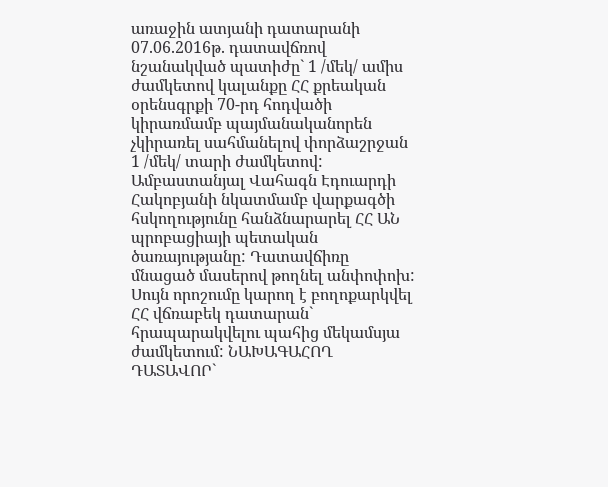առաջին ատյանի դատարանի 07.06.2016թ. դատավճռով նշանակված պատիժը` 1 /մեկ/ ամիս ժամկետով կալանքը ՀՀ քրեական օրենսգրքի 70-րդ հոդվածի կիրառմամբ պայմանականորեն չկիրառել սահմանելով փորձաշրջան 1 /մեկ/ տարի ժամկետով: Ամբաստանյալ Վահագն Էդուարդի Հակոբյանի նկատմամբ վարքագծի հսկողությունը հանձնարարել ՀՀ ԱՆ պրոբացիայի պետական ծառայությանը: Դատավճիռը մնացած մասերով թողնել անփոփոխ: Սույն որոշումը կարող է բողոքարկվել ՀՀ վճռաբեկ դատարան` հրապարակվելու պահից մեկամսյա ժամկետում: ՆԱԽԱԳԱՀՈՂ ԴԱՏԱՎՈՐ`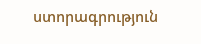ստորագրություն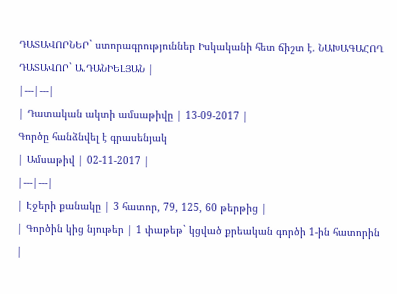ԴԱՏԱՎՈՐՆԵՐ` ստորագրություններ Իսկականի հետ ճիշտ է. ՆԱԽԱԳԱՀՈՂ ԴԱՏԱՎՈՐ` Ա.ԴԱՆԻԵԼՅԱՆ |
|---|---|
| Դատական ակտի ամսաթիվը | 13-09-2017 |
Գործը հանձնվել է գրասենյակ
| Ամսաթիվ | 02-11-2017 |
|---|---|
| Էջերի քանակը | 3 հատոր, 79, 125, 60 թերթից |
| Գործին կից նյութեր | 1 փաթեթ` կցված քրեական գործի 1-ին հատորին |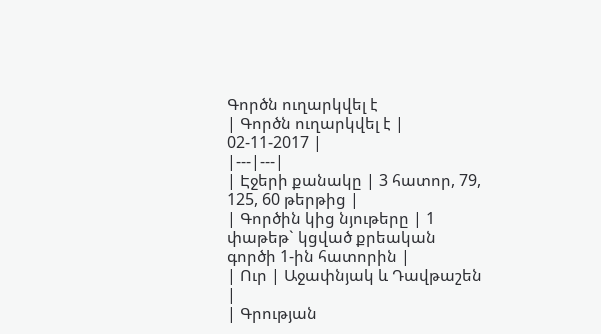Գործն ուղարկվել է
| Գործն ուղարկվել է | 02-11-2017 |
|---|---|
| Էջերի քանակը | 3 հատոր, 79, 125, 60 թերթից |
| Գործին կից նյութերը | 1 փաթեթ` կցված քրեական գործի 1-ին հատորին |
| Ուր | Աջափնյակ և Դավթաշեն |
| Գրության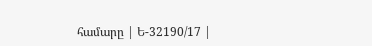համարը | Ե-32190/17 |